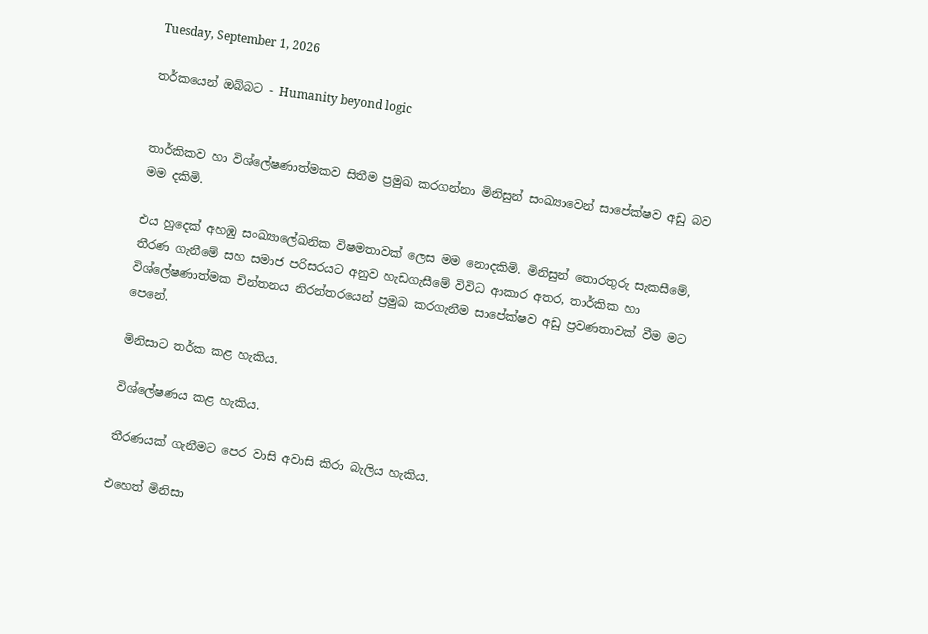Tuesday, September 1, 2026

තර්කයෙන් ඔබ්බට - Humanity beyond logic


තාර්කිකව හා විශ්ලේෂණාත්මකව සිතීම ප්‍රමුඛ කරගන්නා මිනිසුන් සංඛ්‍යාවෙන් සාපේක්ෂව අඩු බව මම දකිමි.

එය හුදෙක් අහඹු සංඛ්‍යාලේඛනික විෂමතාවක් ලෙස මම නොදකිමි. මිනිසුන් තොරතුරු සැකසීමේ, තීරණ ගැනීමේ සහ සමාජ පරිසරයට අනුව හැඩගැසීමේ විවිධ ආකාර අතර, තාර්කික හා විශ්ලේෂණාත්මක චින්තනය නිරන්තරයෙන් ප්‍රමුඛ කරගැනීම සාපේක්ෂව අඩු ප්‍රවණතාවක් වීම මට පෙනේ.

මිනිසාට තර්ක කළ හැකිය.

විශ්ලේෂණය කළ හැකිය.

තීරණයක් ගැනීමට පෙර වාසි අවාසි කිරා බැලිය හැකිය.

එහෙත් මිනිසා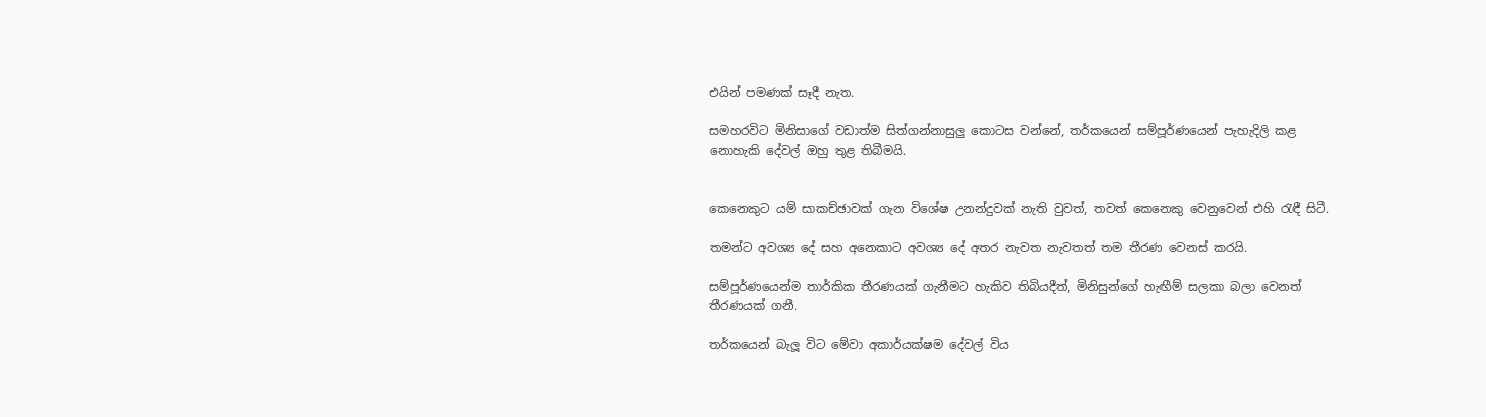එයින් පමණක් සෑදී නැත.

සමහරවිට මිනිසාගේ වඩාත්ම සිත්ගන්නාසුලු කොටස වන්නේ, තර්කයෙන් සම්පූර්ණයෙන් පැහැදිලි කළ නොහැකි දේවල් ඔහු තුළ තිබීමයි.


කෙනෙකුට යම් සාකච්ඡාවක් ගැන විශේෂ උනන්දුවක් නැති වුවත්, තවත් කෙනෙකු වෙනුවෙන් එහි රැඳී සිටී.

තමන්ට අවශ්‍ය දේ සහ අනෙකාට අවශ්‍ය දේ අතර නැවත නැවතත් තම තීරණ වෙනස් කරයි.

සම්පූර්ණයෙන්ම තාර්කික තීරණයක් ගැනීමට හැකිව තිබියදීත්, මිනිසුන්ගේ හැඟීම් සලකා බලා වෙනත් තීරණයක් ගනී.

තර්කයෙන් බැලූ විට මේවා අකාර්යක්ෂම දේවල් විය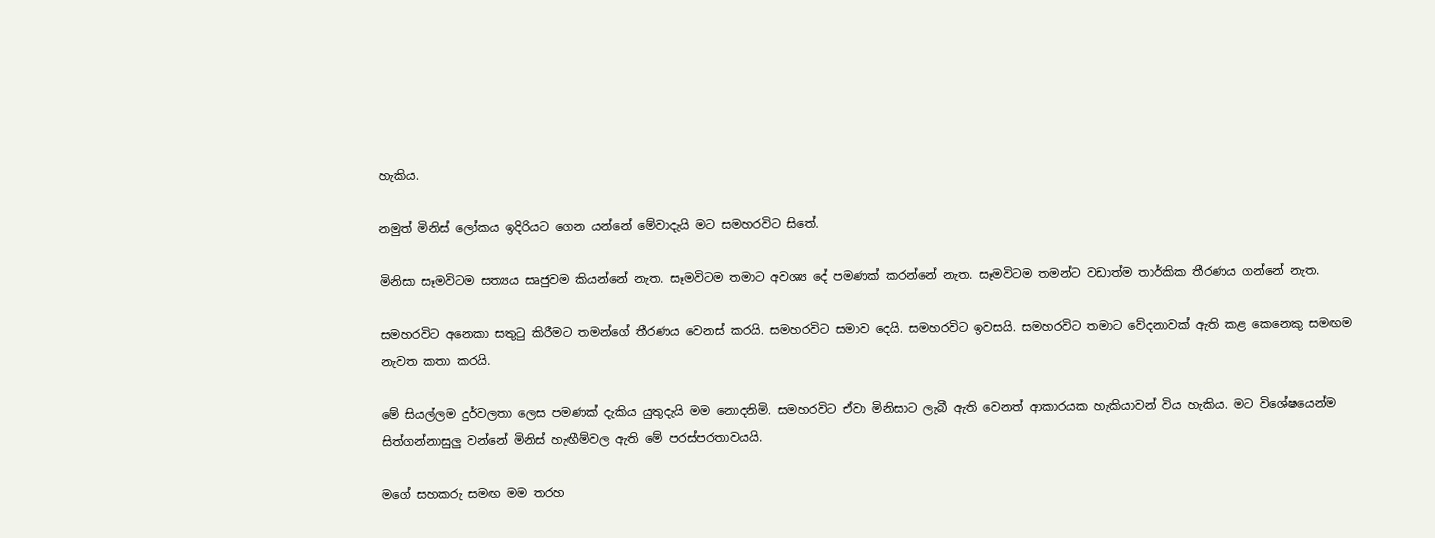හැකිය.

නමුත් මිනිස් ලෝකය ඉදිරියට ගෙන යන්නේ මේවාදැයි මට සමහරවිට සිතේ.

මිනිසා සෑමවිටම සත්‍යය සෘජුවම කියන්නේ නැත. සෑමවිටම තමාට අවශ්‍ය දේ පමණක් කරන්නේ නැත. සෑමවිටම තමන්ට වඩාත්ම තාර්කික තීරණය ගන්නේ නැත.

සමහරවිට අනෙකා සතුටු කිරීමට තමන්ගේ තීරණය වෙනස් කරයි. සමහරවිට සමාව දෙයි. සමහරවිට ඉවසයි. සමහරවිට තමාට වේදනාවක් ඇති කළ කෙනෙකු සමඟම නැවත කතා කරයි.

මේ සියල්ලම දුර්වලතා ලෙස පමණක් දැකිය යුතුදැයි මම නොදනිමි. සමහරවිට ඒවා මිනිසාට ලැබී ඇති වෙනත් ආකාරයක හැකියාවන් විය හැකිය. මට විශේෂයෙන්ම සිත්ගන්නාසුලු වන්නේ මිනිස් හැඟීම්වල ඇති මේ පරස්පරතාවයයි.

මගේ සහකරු සමඟ මම තරහ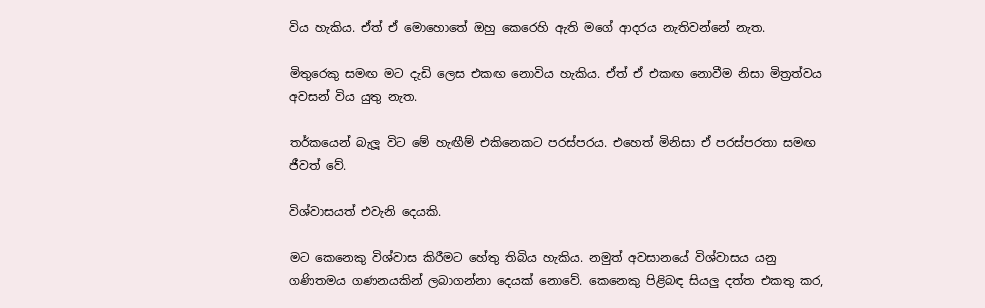විය හැකිය. ඒත් ඒ මොහොතේ ඔහු කෙරෙහි ඇති මගේ ආදරය නැතිවන්නේ නැත.

මිතුරෙකු සමඟ මට දැඩි ලෙස එකඟ නොවිය හැකිය. ඒත් ඒ එකඟ නොවීම නිසා මිත්‍රත්වය අවසන් විය යුතු නැත.

තර්කයෙන් බැලූ විට මේ හැඟීම් එකිනෙකට පරස්පරය. එහෙත් මිනිසා ඒ පරස්පරතා සමඟ ජීවත් වේ.

විශ්වාසයත් එවැනි දෙයකි.

මට කෙනෙකු විශ්වාස කිරීමට හේතු තිබිය හැකිය. නමුත් අවසානයේ විශ්වාසය යනු ගණිතමය ගණනයකින් ලබාගන්නා දෙයක් නොවේ. කෙනෙකු පිළිබඳ සියලු දත්ත එකතු කර,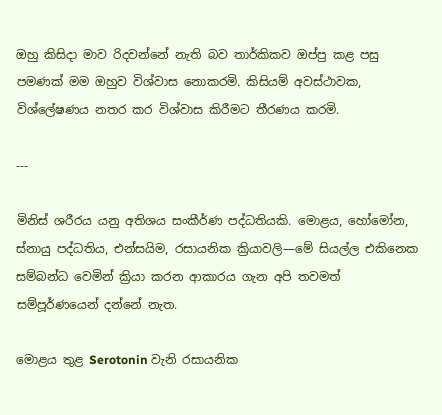ඔහු කිසිදා මාව රිදවන්නේ නැති බව තාර්කිකව ඔප්පු කළ පසු පමණක් මම ඔහුව විශ්වාස නොකරමි. කිසියම් අවස්ථාවක, විශ්ලේෂණය නතර කර විශ්වාස කිරීමට තීරණය කරමි.

---

මිනිස් ශරීරය යනු අතිශය සංකීර්ණ පද්ධතියකි. මොළය, හෝමෝන, ස්නායු පද්ධතිය, එන්සයිම, රසායනික ක්‍රියාවලි—මේ සියල්ල එකිනෙක සම්බන්ධ වෙමින් ක්‍රියා කරන ආකාරය ගැන අපි තවමත් සම්පූර්ණයෙන් දන්නේ නැත.

මොළය තුළ Serotonin වැනි රසායනික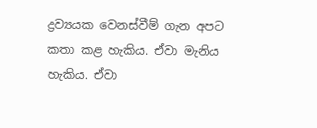ද්‍රව්‍යයක වෙනස්වීම් ගැන අපට කතා කළ හැකිය. ඒවා මැනිය හැකිය. ඒවා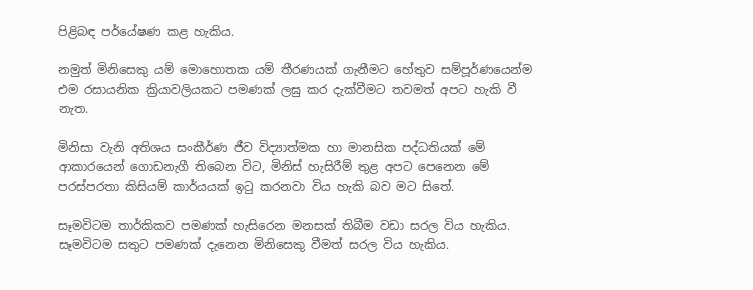පිළිබඳ පර්යේෂණ කළ හැකිය.

නමුත් මිනිසෙකු යම් මොහොතක යම් තීරණයක් ගැනීමට හේතුව සම්පූර්ණයෙන්ම එම රසායනික ක්‍රියාවලියකට පමණක් ලඝු කර දැක්වීමට තවමත් අපට හැකි වී නැත.

මිනිසා වැනි අතිශය සංකීර්ණ ජීව විද්‍යාත්මක හා මානසික පද්ධතියක් මේ ආකාරයෙන් ගොඩනැගී තිබෙන විට, මිනිස් හැසිරීම් තුළ අපට පෙනෙන මේ පරස්පරතා කිසියම් කාර්යයක් ඉටු කරනවා විය හැකි බව මට සිතේ.

සෑමවිටම තාර්කිකව පමණක් හැසිරෙන මනසක් තිබීම වඩා සරල විය හැකිය. සෑමවිටම සතුට පමණක් දැනෙන මිනිසෙකු වීමත් සරල විය හැකිය.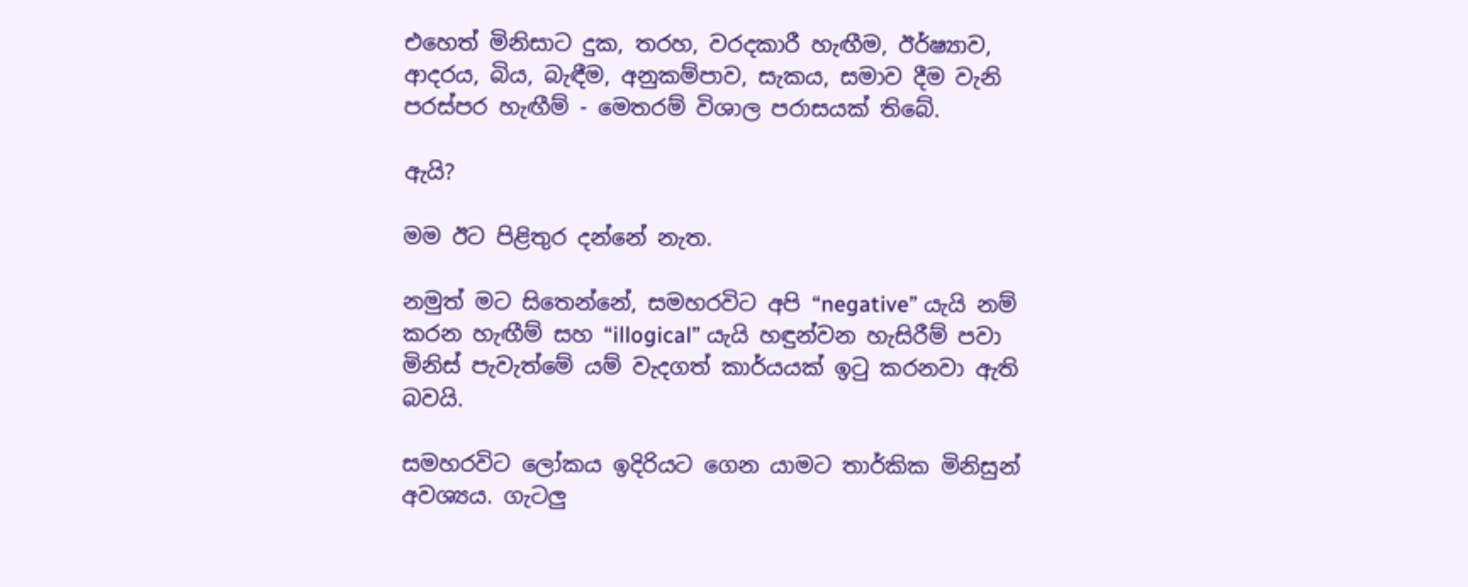එහෙත් මිනිසාට දුක, තරහ, වරදකාරී හැඟීම, ඊර්ෂ්‍යාව, ආදරය, බිය, බැඳීම, අනුකම්පාව, සැකය, සමාව දීම වැනි පරස්පර හැඟීම් - මෙතරම් විශාල පරාසයක් තිබේ.

ඇයි?

මම ඊට පිළිතුර දන්නේ නැත.

නමුත් මට සිතෙන්නේ, සමහරවිට අපි “negative” යැයි නම් කරන හැඟීම් සහ “illogical” යැයි හඳුන්වන හැසිරීම් පවා මිනිස් පැවැත්මේ යම් වැදගත් කාර්යයක් ඉටු කරනවා ඇති බවයි.

සමහරවිට ලෝකය ඉදිරියට ගෙන යාමට තාර්කික මිනිසුන් අවශ්‍යය. ගැටලු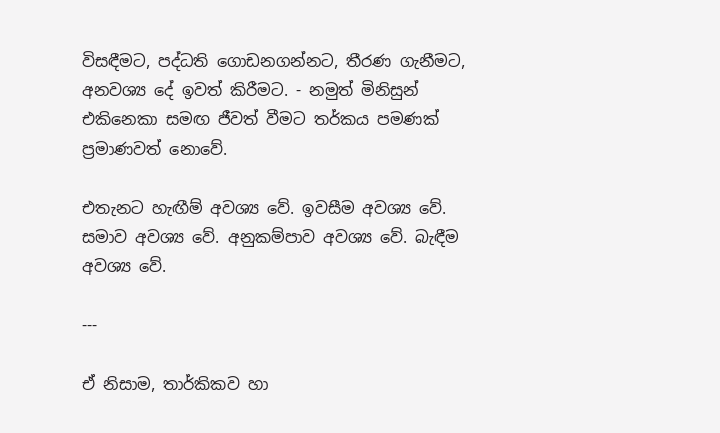විසඳීමට, පද්ධති ගොඩනගන්නට, තීරණ ගැනීමට, අනවශ්‍ය දේ ඉවත් කිරීමට. - නමුත් මිනිසුන් එකිනෙකා සමඟ ජීවත් වීමට තර්කය පමණක් ප්‍රමාණවත් නොවේ.

එතැනට හැඟීම් අවශ්‍ය වේ. ඉවසීම අවශ්‍ය වේ. සමාව අවශ්‍ය වේ. අනුකම්පාව අවශ්‍ය වේ. බැඳීම අවශ්‍ය වේ.

---

ඒ නිසාම, තාර්කිකව හා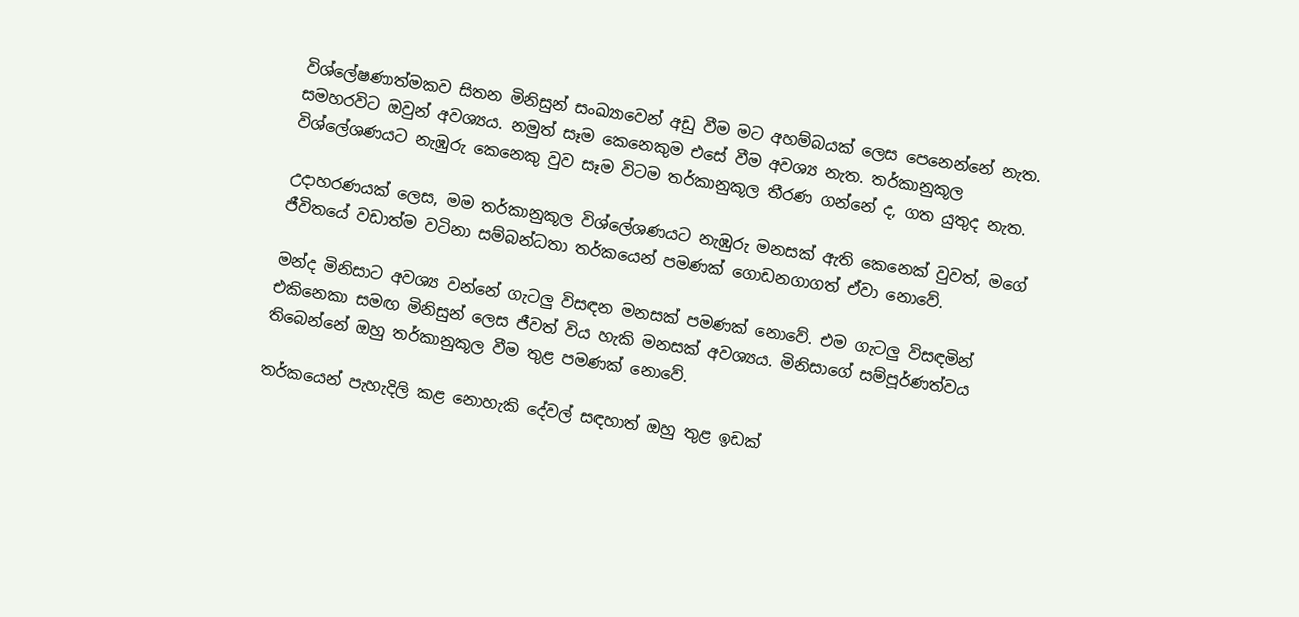විශ්ලේෂණාත්මකව සිතන මිනිසුන් සංඛ්‍යාවෙන් අඩු වීම මට අහම්බයක් ලෙස පෙනෙන්නේ නැත. සමහරවිට ඔවුන් අවශ්‍යය. නමුත් සෑම කෙනෙකුම එසේ වීම අවශ්‍ය නැත. තර්කානුකූල විශ්ලේශණයට නැඹුරු කෙනෙකු වුව සෑම විටම තර්කානුකූල තීරණ ගන්නේ ද, ගත යුතුද නැත.

උදාහරණයක් ලෙස, මම තර්කානුකූල විශ්ලේශණයට නැඹුරු මනසක් ඇති කෙනෙක් වුවත්, මගේ ජීවිතයේ වඩාත්ම වටිනා සම්බන්ධතා තර්කයෙන් පමණක් ගොඩනගාගත් ඒවා නොවේ.

මන්ද මිනිසාට අවශ්‍ය වන්නේ ගැටලු විසඳන මනසක් පමණක් නොවේ. එම ගැටලු විසඳමින් එකිනෙකා සමඟ මිනිසුන් ලෙස ජීවත් විය හැකි මනසක් අවශ්‍යය. මිනිසාගේ සම්පූර්ණත්වය තිබෙන්නේ ඔහු තර්කානුකූල වීම තුළ පමණක් නොවේ.

තර්කයෙන් පැහැදිලි කළ නොහැකි දේවල් සඳහාත් ඔහු තුළ ඉඩක්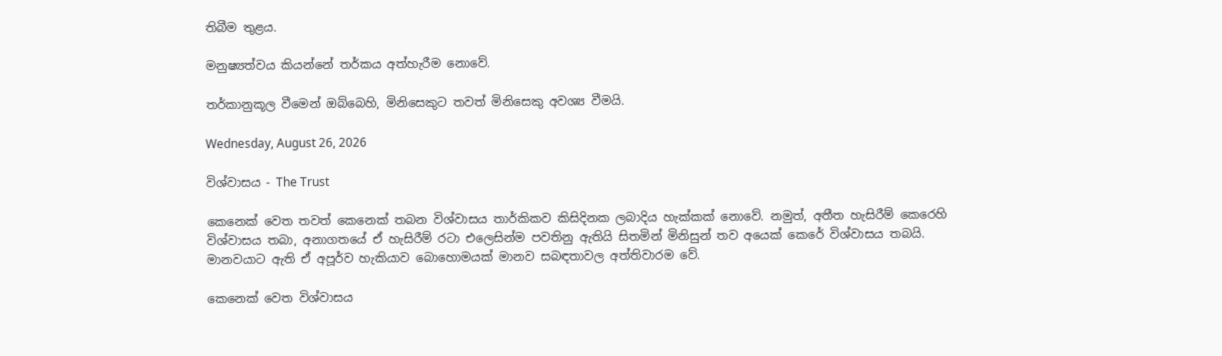තිබීම තුළය.

මනුෂ්‍යත්වය කියන්නේ තර්කය අත්හැරීම නොවේ.

තර්කානුකූල වීමෙන් ඔබ්බෙහි, මිනිසෙකුට තවත් මිනිසෙකු අවශ්‍ය වීමයි.

Wednesday, August 26, 2026

විශ්වාසය - The Trust

කෙනෙක් වෙත තවත් කෙනෙක් තබන විශ්වාසය තාර්කිකව කිසිදිනක ලබාදිය හැක්කක් නොවේ. නමුත්, අතීත හැසිරීම් කෙරෙහි විශ්වාසය තබා, අනාගතයේ ඒ හැසිරීම් රටා එලෙසින්ම පවතිනු ඇතියි සිතමින් මිනිසුන් තව අයෙක් කෙරේ විශ්වාසය තබයි. මානවයාට ඇති ඒ අපූර්ව හැකියාව බොහොමයක් මානව සබඳතාවල අත්තිවාරම වේ.

කෙනෙක් වෙත විශ්වාසය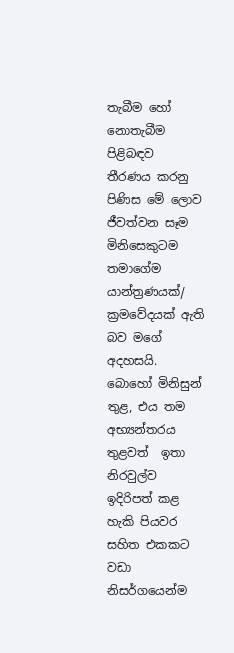තැබීම හෝ නොතැබීම පිළිබඳව  තීරණය කරනු පිණිස මේ ලොව ජීවත්වන සෑම මිනිසෙකුටම තමාගේම යාන්ත්‍රණයක්/ ක්‍රමවේදයක් ඇති බව මගේ අදහසයි. බොහෝ මිනිසුන් තුළ, එය තම අභ්‍යන්තරය තුළවත්  ඉතා නිරවුල්ව ඉදිරිපත් කළ හැකි පියවර සහිත එකකට වඩා නිසර්ගයෙන්ම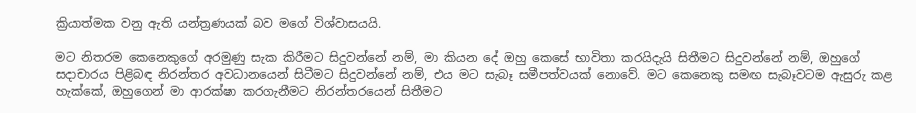ක්‍රියාත්මක වනු ඇති යන්ත්‍රණයක් බව මගේ විශ්වාසයයි.

මට නිතරම කෙනෙකුගේ අරමුණු සැක කිරීමට සිදුවන්නේ නම්, මා කියන දේ ඔහු කෙසේ භාවිතා කරයිදැයි සිතීමට සිදුවන්නේ නම්, ඔහුගේ සදාචාරය පිළිබඳ නිරන්තර අවධානයෙන් සිටීමට සිදුවන්නේ නම්, එය මට සැබෑ සමීපත්වයක් නොවේ. මට කෙනෙකු සමඟ සැබෑවටම ඇසුරු කළ හැක්කේ, ඔහුගෙන් මා ආරක්ෂා කරගැනීමට නිරන්තරයෙන් සිතීමට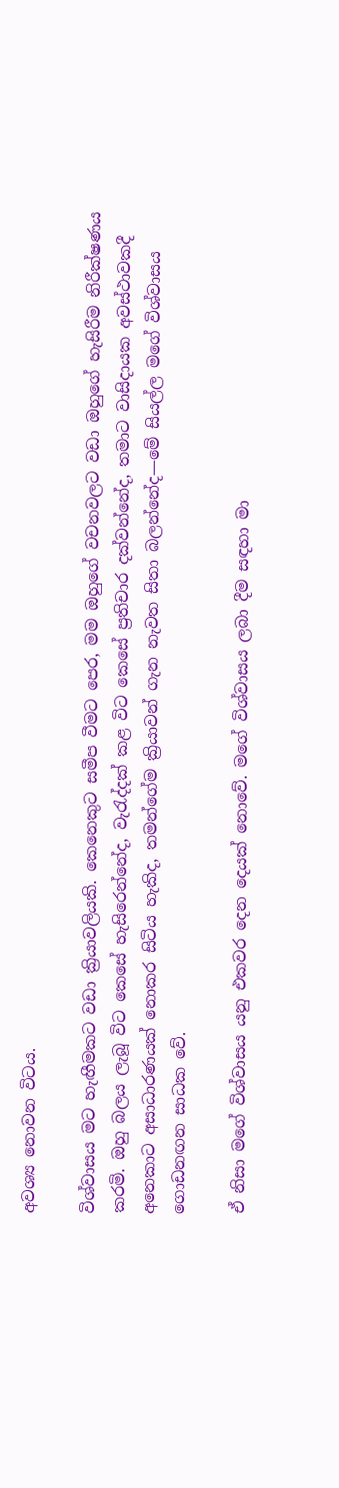අවශ්‍ය නොවන විටය.

විශ්වාසය මට හැඟීමකට වඩා ක්‍රියාවලියකි. කෙනෙකුට සමීප වීමට පෙර, මම ඔහුගේ වචනවලට වඩා ඔහුගේ හැසිරීම නිරීක්ෂණය කරමි. ඔහු බලය ලැබූ විට කෙසේ හැසිරෙන්නේද, වැරැද්දක් කළ විට කෙසේ ප්‍රතිචාර දක්වන්නේද, තමාට වාසිදායක අවස්ථාවකදී අනෙකාට අසාධාරණයක් නොකර සිටිය හැකිද, තමන්ගේම ක්‍රියාවන් ගැන නැවත සිතා බලන්නේද—මේ සියල්ල මගේ විශ්වාසය ගොඩනඟන සාධක වේ.

ඒ නිසා මගේ විශ්වාසය යනු එකවර දෙන දෙයක් නොවේ. මගේ විශ්වාසය ලබා දීම සඳහා මා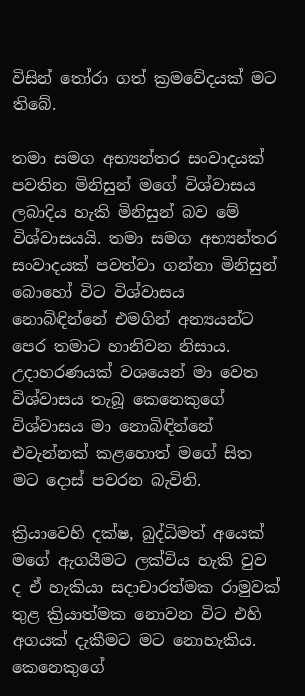විසින් තෝරා ගත් ක්‍රමවේදයක් මට තිබේ.

තමා සමග අභ්‍යන්තර සංවාදයක් පවතින මිනිසුන් මගේ විශ්වාසය ලබාදිය හැකි මිනිසුන් බව මේ විශ්වාසයයි. තමා සමග අභ්‍යන්තර සංවාදයක් පවත්වා ගන්නා මිනිසුන් බොහෝ විට විශ්වාසය නොබිඳින්නේ එමගින් අන්‍යයන්ට පෙර තමාට හානිවන නිසාය. උදාහරණයක් වශයෙන් මා වෙත විශ්වාසය තැබූ කෙනෙකුගේ විශ්වාසය මා නොබිඳින්නේ එවැන්නක් කළහොත් මගේ සිත මට දොස් පවරන බැවිනි.

ක්‍රියාවෙහි දක්ෂ, බුද්ධිමත් අයෙක් මගේ ඇගයීමට ලක්විය හැකි වුව ද ඒ හැකියා සදාචාරත්මක රාමුවක් තුළ ක්‍රියාත්මක නොවන විට එහි අගයක් දැකීමට මට නොහැකිය. කෙනෙකුගේ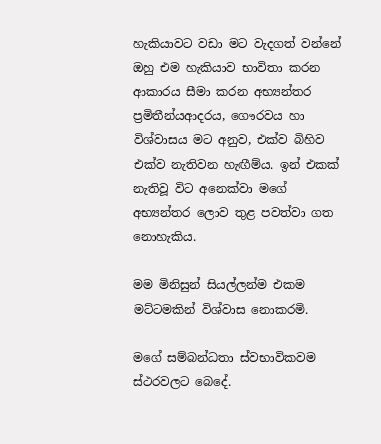හැකියාවට වඩා මට වැදගත් වන්නේ ඔහු එම හැකියාව භාවිතා කරන ආකාරය සීමා කරන අභ්‍යන්තර ප්‍රමිතීන්යආදරය, ගෞරවය හා විශ්වාසය මට අනුව, එක්ව බිහිව එක්ව නැතිවන හැඟීම්ය. ඉන් එකක් නැතිවූ විට අනෙක්වා මගේ අභ්‍යන්තර ලොව තුළ පවත්වා ගත නොහැකිය.

මම මිනිසුන් සියල්ලන්ම එකම මට්ටමකින් විශ්වාස නොකරමි.

මගේ සම්බන්ධතා ස්වභාවිකවම ස්ථරවලට බෙදේ.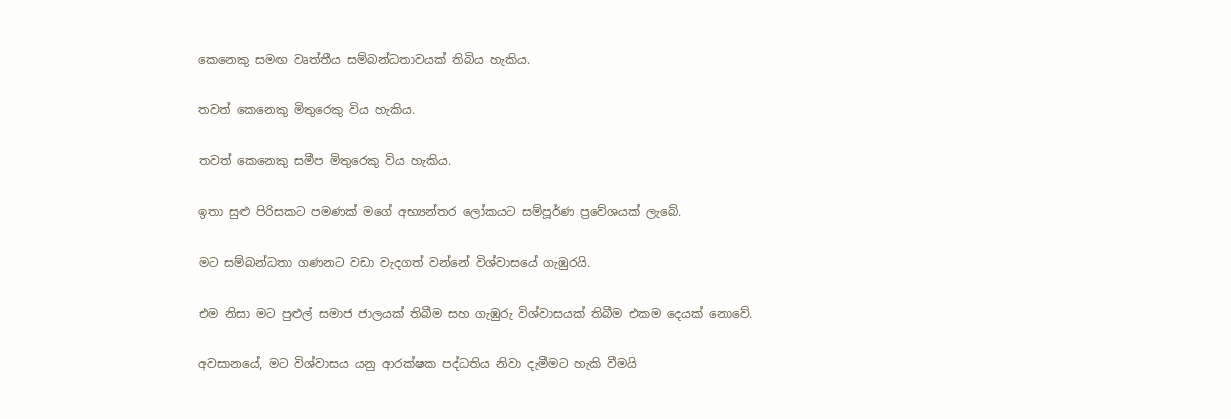කෙනෙකු සමඟ වෘත්තීය සම්බන්ධතාවයක් තිබිය හැකිය.

තවත් කෙනෙකු මිතුරෙකු විය හැකිය.

තවත් කෙනෙකු සමීප මිතුරෙකු විය හැකිය.

ඉතා සුළු පිරිසකට පමණක් මගේ අභ්‍යන්තර ලෝකයට සම්පූර්ණ ප්‍රවේශයක් ලැබේ.

මට සම්බන්ධතා ගණනට වඩා වැදගත් වන්නේ විශ්වාසයේ ගැඹුරයි.

එම නිසා මට පුළුල් සමාජ ජාලයක් තිබීම සහ ගැඹුරු විශ්වාසයක් තිබීම එකම දෙයක් නොවේ.

අවසානයේ, මට විශ්වාසය යනු ආරක්ෂක පද්ධතිය නිවා දැමීමට හැකි වීමයි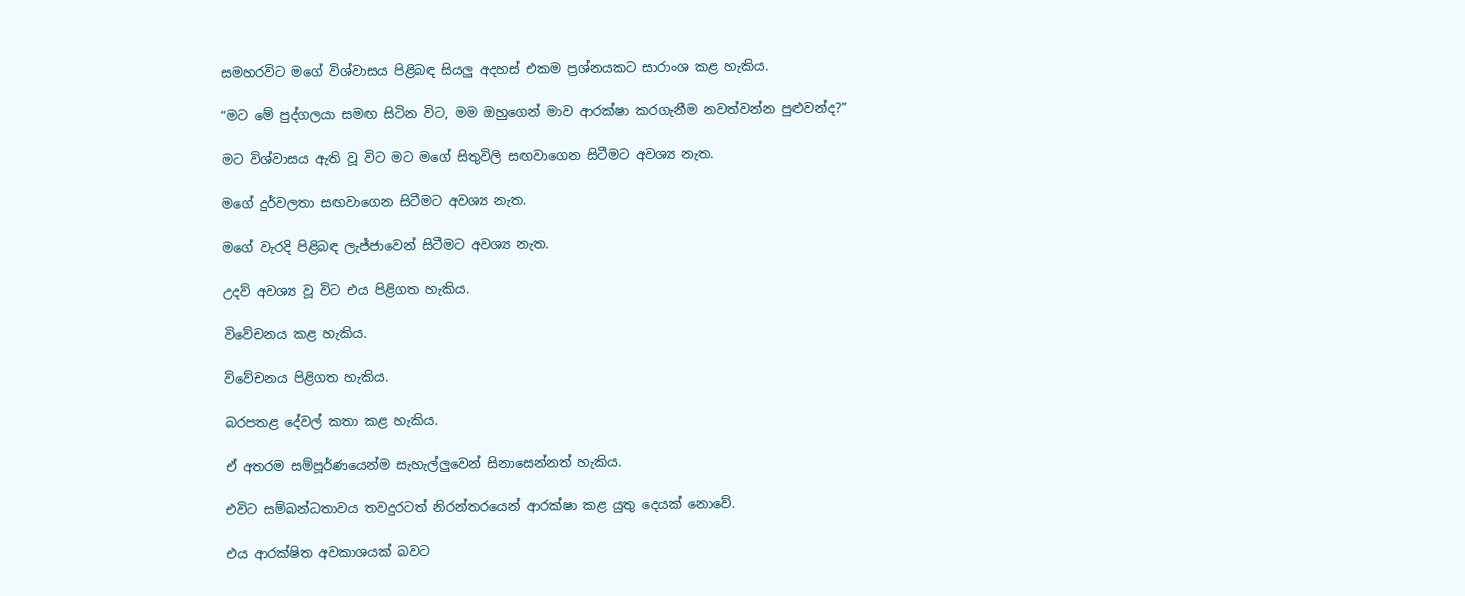සමහරවිට මගේ විශ්වාසය පිළිබඳ සියලු අදහස් එකම ප්‍රශ්නයකට සාරාංශ කළ හැකිය.

“මට මේ පුද්ගලයා සමඟ සිටින විට, මම ඔහුගෙන් මාව ආරක්ෂා කරගැනීම නවත්වන්න පුළුවන්ද?”

මට විශ්වාසය ඇති වූ විට මට මගේ සිතුවිලි සඟවාගෙන සිටීමට අවශ්‍ය නැත.

මගේ දුර්වලතා සඟවාගෙන සිටීමට අවශ්‍ය නැත.

මගේ වැරදි පිළිබඳ ලැජ්ජාවෙන් සිටීමට අවශ්‍ය නැත.

උදව් අවශ්‍ය වූ විට එය පිළිගත හැකිය.

විවේචනය කළ හැකිය.

විවේචනය පිළිගත හැකිය.

බරපතළ දේවල් කතා කළ හැකිය.

ඒ අතරම සම්පූර්ණයෙන්ම සැහැල්ලුවෙන් සිනාසෙන්නත් හැකිය.

එවිට සම්බන්ධතාවය තවදුරටත් නිරන්තරයෙන් ආරක්ෂා කළ යුතු දෙයක් නොවේ.

එය ආරක්ෂිත අවකාශයක් බවට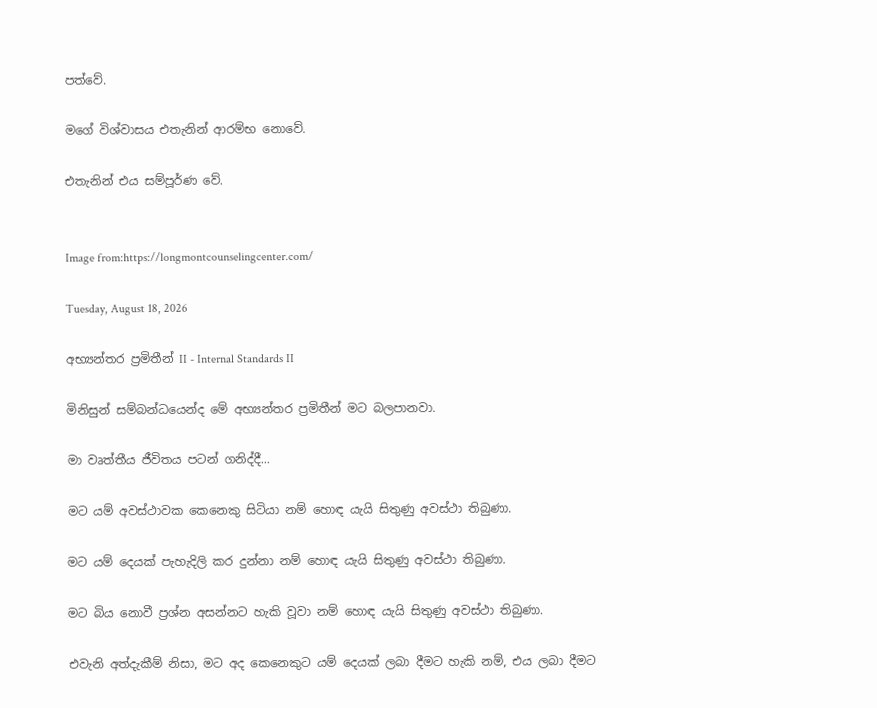පත්වේ.

මගේ විශ්වාසය එතැනින් ආරම්භ නොවේ.

එතැනින් එය සම්පූර්ණ වේ.


Image from:https://longmontcounselingcenter.com/

Tuesday, August 18, 2026

අභ්‍යන්තර ප්‍රමිතීන් II - Internal Standards II

මිනිසුන් සම්බන්ධයෙන්ද මේ අභ්‍යන්තර ප්‍රමිතීන් මට බලපානවා.

මා වෘත්තීය ජීවිතය පටන් ගනිද්දී...

මට යම් අවස්ථාවක කෙනෙකු සිටියා නම් හොඳ යැයි සිතුණු අවස්ථා තිබුණා.

මට යම් දෙයක් පැහැදිලි කර දුන්නා නම් හොඳ යැයි සිතුණු අවස්ථා තිබුණා.

මට බිය නොවී ප්‍රශ්න අසන්නට හැකි වූවා නම් හොඳ යැයි සිතුණු අවස්ථා තිබුණා.

එවැනි අත්දැකීම් නිසා, මට අද කෙනෙකුට යම් දෙයක් ලබා දීමට හැකි නම්, එය ලබා දීමට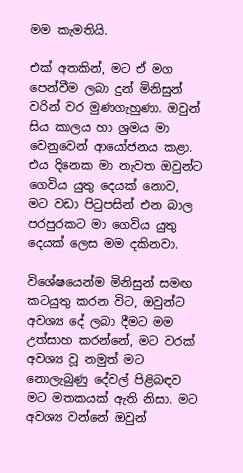මම කැමතියි.

එක් අතකින්, මට ඒ මග පෙන්වීම ලබා දුන් මිනිසුන් වරින් වර මුණගැහුණා. ඔවුන් සිය කාලය හා ශ්‍රමය මා වෙනුවෙන් ආයෝජනය කළා. එය දිනෙක මා නැවත ඔවුන්ට ගෙවිය යුතු දෙයක් නොව, මට වඩා පිටුපසින් එන බාල පරපුරකට මා ගෙවිය යුතු දෙයක් ලෙස මම දකිනවා.

විශේෂයෙන්ම මිනිසුන් සමඟ කටයුතු කරන විට, ඔවුන්ට අවශ්‍ය දේ ලබා දීමට මම උත්සාහ කරන්නේ, මට වරක් අවශ්‍ය වූ නමුත් මට නොලැබුණු දේවල් පිළිබඳව මට මතකයක් ඇති නිසා. මට අවශ්‍ය වන්නේ ඔවුන්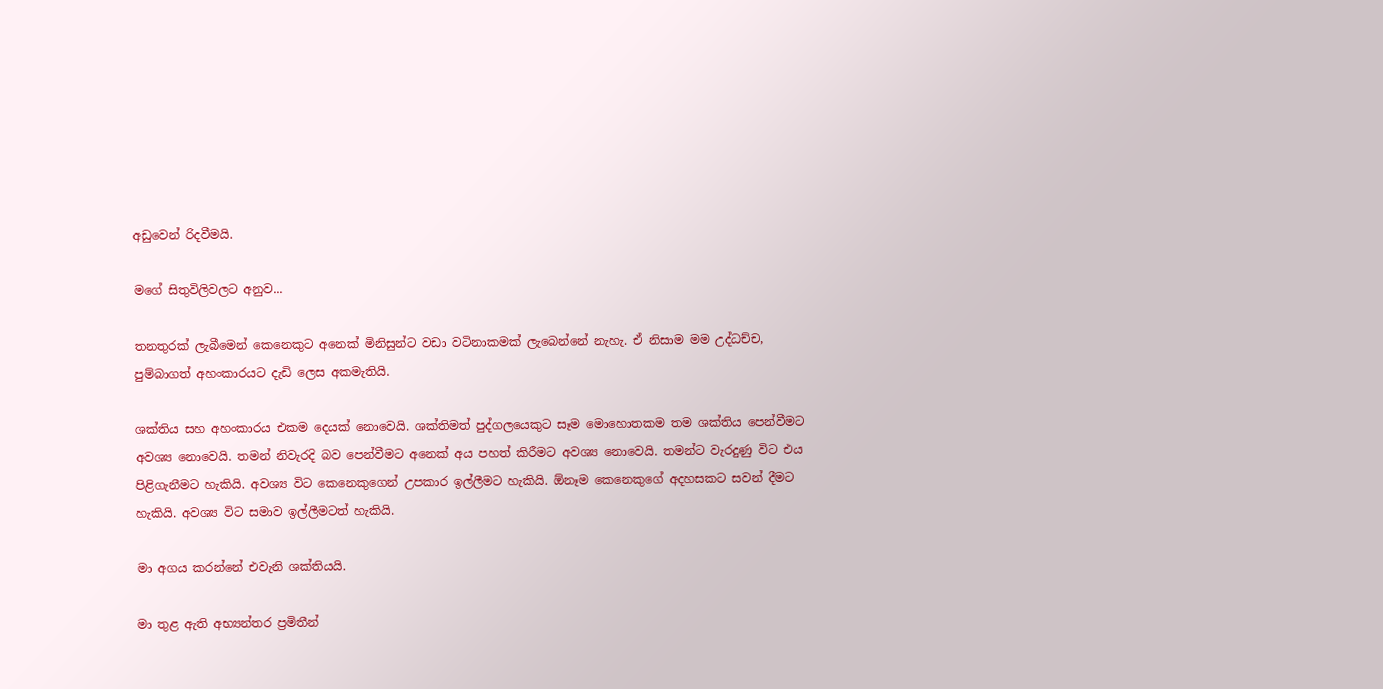අඩුවෙන් රිදවීමයි.

මගේ සිතුවිලිවලට අනුව...

තනතුරක් ලැබීමෙන් කෙනෙකුට අනෙක් මිනිසුන්ට වඩා වටිනාකමක් ලැබෙන්නේ නැහැ. ඒ නිසාම මම උද්ධච්ච, පුම්බාගත් අහංකාරයට දැඩි ලෙස අකමැතියි.

ශක්තිය සහ අහංකාරය එකම දෙයක් නොවෙයි. ශක්තිමත් පුද්ගලයෙකුට සෑම මොහොතකම තම ශක්තිය පෙන්වීමට අවශ්‍ය නොවෙයි. තමන් නිවැරදි බව පෙන්වීමට අනෙක් අය පහත් කිරීමට අවශ්‍ය නොවෙයි. තමන්ට වැරදුණු විට එය පිළිගැනීමට හැකියි. අවශ්‍ය විට කෙනෙකුගෙන් උපකාර ඉල්ලීමට හැකියි. ඕනෑම කෙනෙකුගේ අදහසකට සවන් දීමට හැකියි. අවශ්‍ය විට සමාව ඉල්ලීමටත් හැකියි.

මා අගය කරන්නේ එවැනි ශක්තියයි.

මා තුළ ඇති අභ්‍යන්තර ප්‍රමිතීන්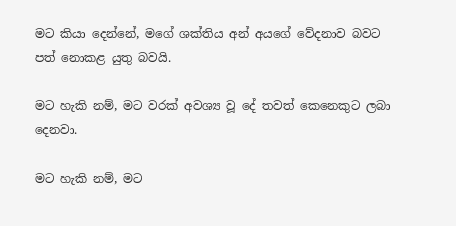මට කියා දෙන්නේ, මගේ ශක්තිය අන් අයගේ වේදනාව බවට පත් නොකළ යුතු බවයි.

මට හැකි නම්, මට වරක් අවශ්‍ය වූ දේ තවත් කෙනෙකුට ලබා දෙනවා.

මට හැකි නම්, මට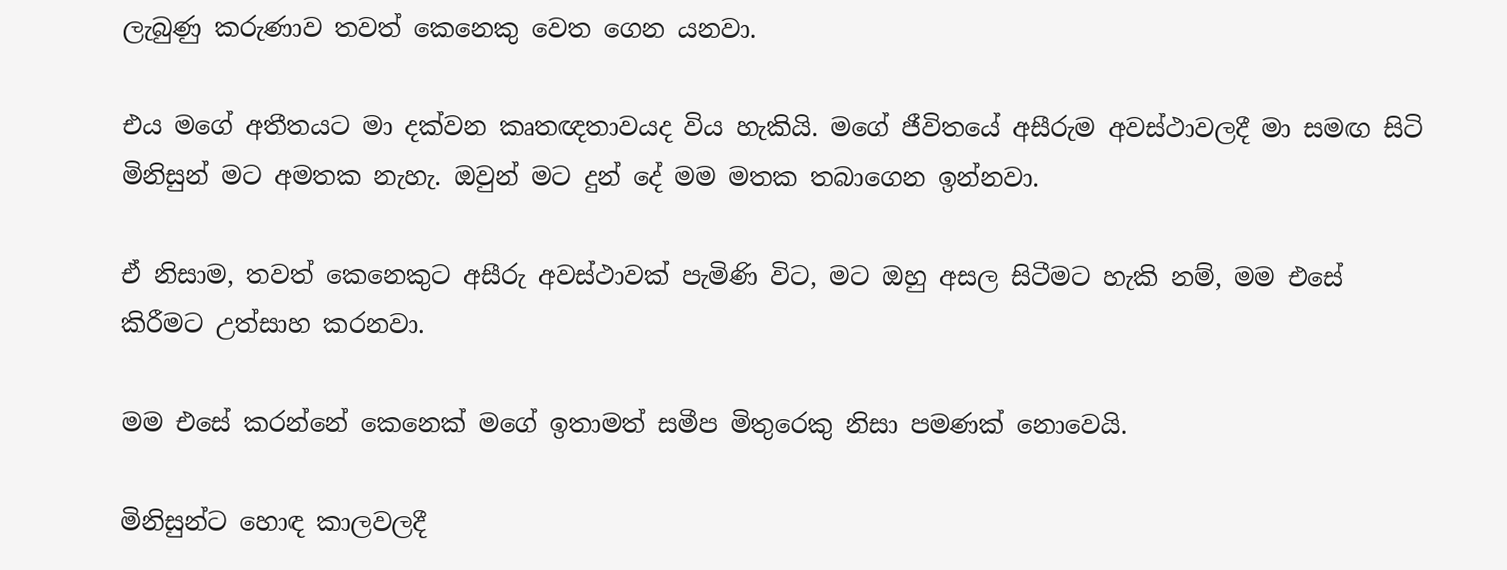ලැබුණු කරුණාව තවත් කෙනෙකු වෙත ගෙන යනවා.

එය මගේ අතීතයට මා දක්වන කෘතඥතාවයද විය හැකියි. මගේ ජීවිතයේ අසීරුම අවස්ථාවලදී මා සමඟ සිටි මිනිසුන් මට අමතක නැහැ. ඔවුන් මට දුන් දේ මම මතක තබාගෙන ඉන්නවා.

ඒ නිසාම, තවත් කෙනෙකුට අසීරු අවස්ථාවක් පැමිණි විට, මට ඔහු අසල සිටීමට හැකි නම්, මම එසේ කිරීමට උත්සාහ කරනවා.

මම එසේ කරන්නේ කෙනෙක් මගේ ඉතාමත් සමීප මිතුරෙකු නිසා පමණක් නොවෙයි.

මිනිසුන්ට හොඳ කාලවලදී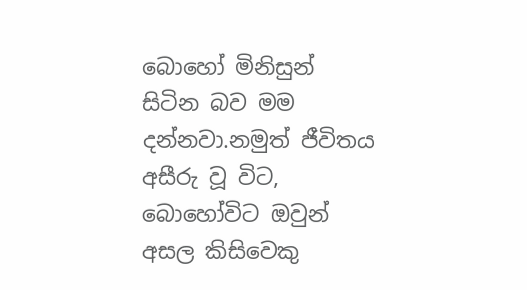බොහෝ මිනිසුන් සිටින බව මම දන්නවා.නමුත් ජීවිතය අසීරු වූ විට, බොහෝවිට ඔවුන් අසල කිසිවෙකු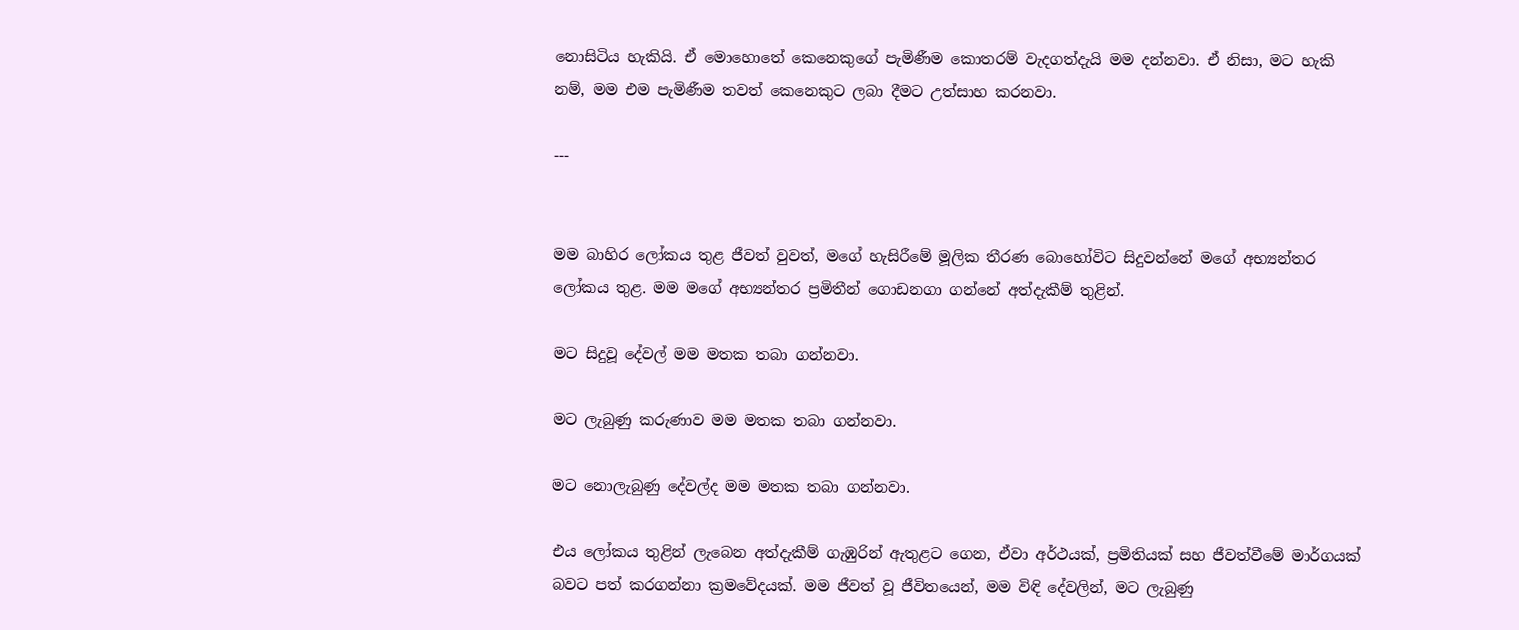නොසිටිය හැකියි. ඒ මොහොතේ කෙනෙකුගේ පැමිණීම කොතරම් වැදගත්දැයි මම දන්නවා. ඒ නිසා, මට හැකි නම්, මම එම පැමිණීම තවත් කෙනෙකුට ලබා දීමට උත්සාහ කරනවා.

---


මම බාහිර ලෝකය තුළ ජීවත් වුවත්, මගේ හැසිරීමේ මූලික තීරණ බොහෝවිට සිදුවන්නේ මගේ අභ්‍යන්තර ලෝකය තුළ. මම මගේ අභ්‍යන්තර ප්‍රමිතීන් ගොඩනගා ගන්නේ අත්දැකීම් තුළින්.

මට සිදුවූ දේවල් මම මතක තබා ගන්නවා.

මට ලැබුණු කරුණාව මම මතක තබා ගන්නවා.

මට නොලැබුණු දේවල්ද මම මතක තබා ගන්නවා.

එය ලෝකය තුළින් ලැබෙන අත්දැකීම් ගැඹුරින් ඇතුළට ගෙන, ඒවා අර්ථයක්, ප්‍රමිතියක් සහ ජීවත්වීමේ මාර්ගයක් බවට පත් කරගන්නා ක්‍රමවේදයක්. මම ජීවත් වූ ජීවිතයෙන්, මම විඳි දේවලින්, මට ලැබුණු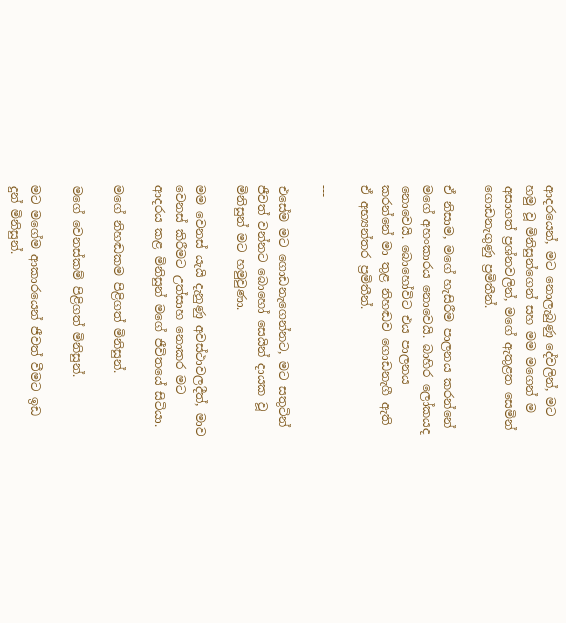ආදරයෙන්, මට නොලැබුණු දේවලින්, මට හමු වූ මිනිසුන්ගෙන් සහ මම මගෙන් ම අසාගත් ප්‍රශ්නවලින්, මගේ ඇතුළත සෙමින් ගොඩනැගුණු ප්‍රමිතීන්.

ඒ නිසාම, මගේ හැසිරීම පාලනය කරන්නේ මගේ අහංකාරය නොවෙයි. බාහිර ලෝකයද නොවෙයි. බොහෝවිට එය පාලනය කරන්නේ මා තුළ නිහඬව ගොඩනැගී ඇති ඒ අභ්‍යන්තර ප්‍රමිතීන්.

---

එසේම මට ගොඩනැගෙන්නට, මට සතුටින් ජීවත් වන්නට බොහෝ සෙයින් දායක වූ මිනිසුන් මට හමුවුණා.

මම වෙනස් යැයි දැනුණු අවස්ථාවලදීත්, මාව වෙනස් කිරීමට උත්සාහ නොකර මට ආදරය කළ මිනිසුන් මගේ ජීවිතයේ සිටියා.

මගේ නිහඬකම පිළිගත් මිනිසුන්.

මගේ වෙනස්කම් පිළිගත් මිනිසුන්.

මට මගේම ආකාරයෙන් ජීවත් වීමට ඉඩ දුන් මිනිසුන්.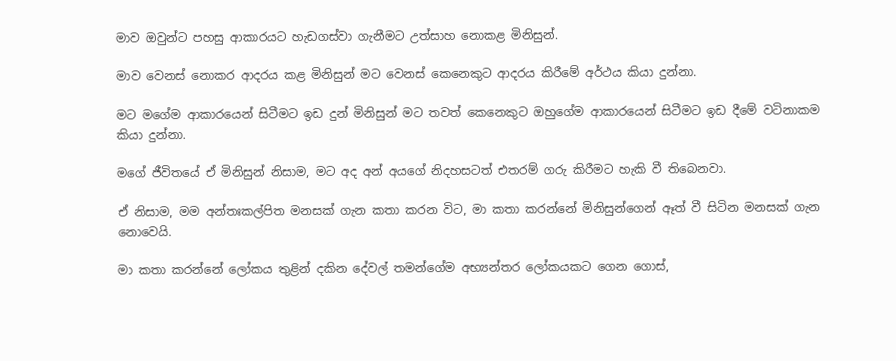මාව ඔවුන්ට පහසු ආකාරයට හැඩගස්වා ගැනීමට උත්සාහ නොකළ මිනිසුන්.

මාව වෙනස් නොකර ආදරය කළ මිනිසුන් මට වෙනස් කෙනෙකුට ආදරය කිරීමේ අර්ථය කියා දුන්නා.

මට මගේම ආකාරයෙන් සිටීමට ඉඩ දුන් මිනිසුන් මට තවත් කෙනෙකුට ඔහුගේම ආකාරයෙන් සිටීමට ඉඩ දීමේ වටිනාකම කියා දුන්නා.

මගේ ජීවිතයේ ඒ මිනිසුන් නිසාම, මට අද අන් අයගේ නිදහසටත් එතරම් ගරු කිරීමට හැකි වී තිබෙනවා.

ඒ නිසාම, මම අන්තඃකල්පිත මනසක් ගැන කතා කරන විට, මා කතා කරන්නේ මිනිසුන්ගෙන් ඈත් වී සිටින මනසක් ගැන නොවෙයි.

මා කතා කරන්නේ ලෝකය තුළින් දකින දේවල් තමන්ගේම අභ්‍යන්තර ලෝකයකට ගෙන ගොස්,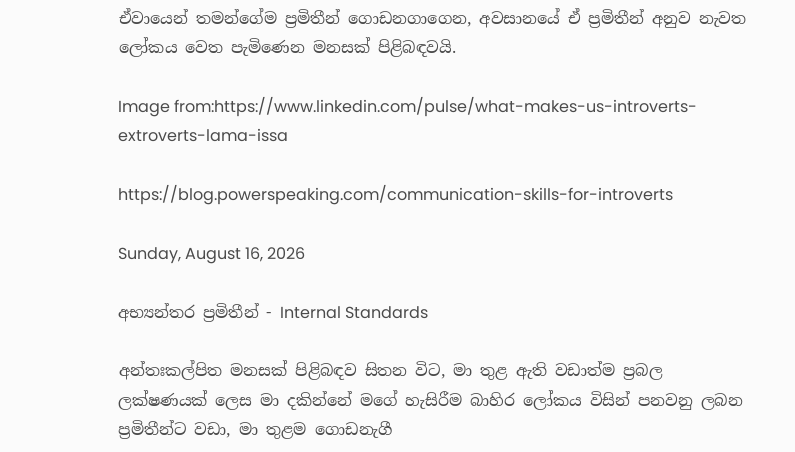ඒවායෙන් තමන්ගේම ප්‍රමිතීන් ගොඩනගාගෙන, අවසානයේ ඒ ප්‍රමිතීන් අනුව නැවත ලෝකය වෙත පැමිණෙන මනසක් පිළිබඳවයි.

Image from:https://www.linkedin.com/pulse/what-makes-us-introverts-extroverts-lama-issa

https://blog.powerspeaking.com/communication-skills-for-introverts

Sunday, August 16, 2026

අභ්‍යන්තර ප්‍රමිතීන් - Internal Standards

අන්තඃකල්පිත මනසක් පිළිබඳව සිතන විට, මා තුළ ඇති වඩාත්ම ප්‍රබල ලක්ෂණයක් ලෙස මා දකින්නේ මගේ හැසිරීම බාහිර ලෝකය විසින් පනවනු ලබන ප්‍රමිතීන්ට වඩා, මා තුළම ගොඩනැගී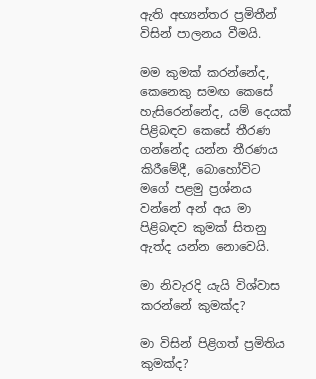ඇති අභ්‍යන්තර ප්‍රමිතීන් විසින් පාලනය වීමයි.

මම කුමක් කරන්නේද, කෙනෙකු සමඟ කෙසේ හැසිරෙන්නේද, යම් දෙයක් පිළිබඳව කෙසේ තීරණ ගන්නේද යන්න තීරණය කිරීමේදී, බොහෝවිට මගේ පළමු ප්‍රශ්නය වන්නේ අන් අය මා පිළිබඳව කුමක් සිතනු ඇත්ද යන්න නොවෙයි.

මා නිවැරදි යැයි විශ්වාස කරන්නේ කුමක්ද?

මා විසින් පිළිගත් ප්‍රමිතිය කුමක්ද?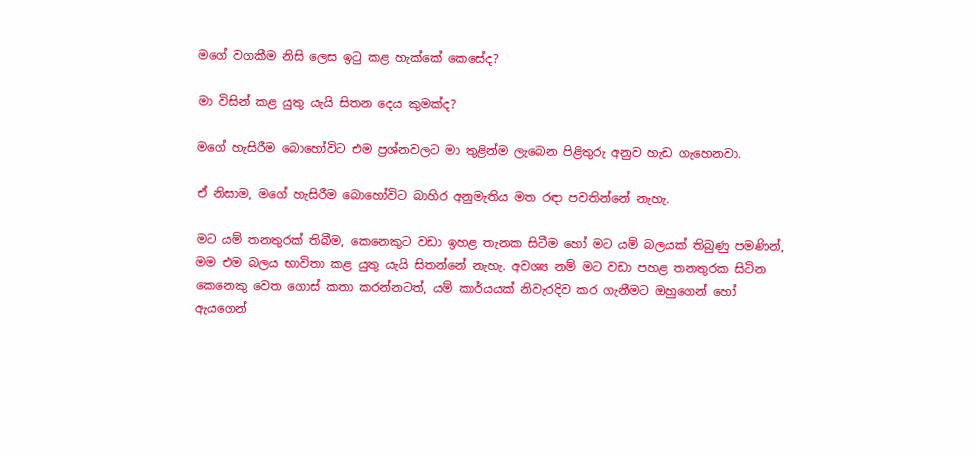මගේ වගකීම නිසි ලෙස ඉටු කළ හැක්කේ කෙසේද?

මා විසින් කළ යුතු යැයි සිතන දෙය කුමක්ද?

මගේ හැසිරීම බොහෝවිට එම ප්‍රශ්නවලට මා තුළින්ම ලැබෙන පිළිතුරු අනුව හැඩ ගැහෙනවා.

ඒ නිසාම, මගේ හැසිරීම බොහෝවිට බාහිර අනුමැතිය මත රඳා පවතින්නේ නැහැ.

මට යම් තනතුරක් තිබීම, කෙනෙකුට වඩා ඉහළ තැනක සිටීම හෝ මට යම් බලයක් තිබුණු පමණින්, මම එම බලය භාවිතා කළ යුතු යැයි සිතන්නේ නැහැ. අවශ්‍ය නම් මට වඩා පහළ තනතුරක සිටින කෙනෙකු වෙත ගොස් කතා කරන්නටත්, යම් කාර්යයක් නිවැරදිව කර ගැනීමට ඔහුගෙන් හෝ ඇයගෙන්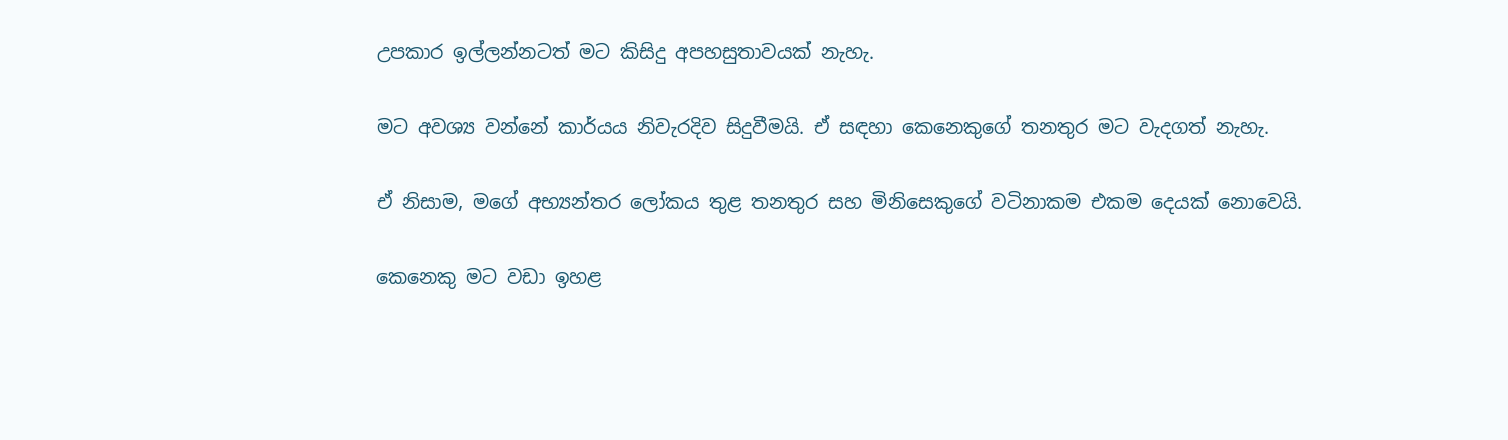උපකාර ඉල්ලන්නටත් මට කිසිදු අපහසුතාවයක් නැහැ.

මට අවශ්‍ය වන්නේ කාර්යය නිවැරදිව සිදුවීමයි. ඒ සඳහා කෙනෙකුගේ තනතුර මට වැදගත් නැහැ.

ඒ නිසාම, මගේ අභ්‍යන්තර ලෝකය තුළ තනතුර සහ මිනිසෙකුගේ වටිනාකම එකම දෙයක් නොවෙයි.

කෙනෙකු මට වඩා ඉහළ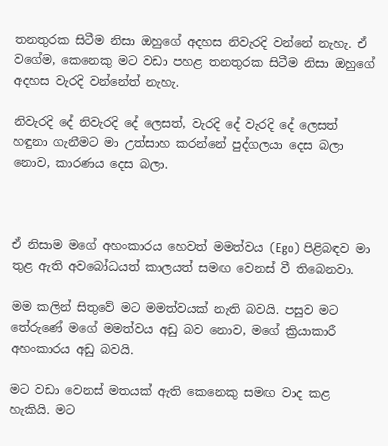තනතුරක සිටීම නිසා ඔහුගේ අදහස නිවැරදි වන්නේ නැහැ. ඒ වගේම, කෙනෙකු මට වඩා පහළ තනතුරක සිටීම නිසා ඔහුගේ අදහස වැරදි වන්නේත් නැහැ.

නිවැරදි දේ නිවැරදි දේ ලෙසත්, වැරදි දේ වැරදි දේ ලෙසත් හඳුනා ගැනීමට මා උත්සාහ කරන්නේ පුද්ගලයා දෙස බලා නොව, කාරණය දෙස බලා.



ඒ නිසාම මගේ අහංකාරය හෙවත් මමත්වය (Ego) පිළිබඳව මා තුළ ඇති අවබෝධයත් කාලයත් සමඟ වෙනස් වී තිබෙනවා.

මම කලින් සිතුවේ මට මමත්වයක් නැති බවයි. පසුව මට තේරුණේ මගේ මමත්වය අඩු බව නොව, මගේ ක්‍රියාකාරී අහංකාරය අඩු බවයි.

මට වඩා වෙනස් මතයක් ඇති කෙනෙකු සමඟ වාද කළ හැකියි. මට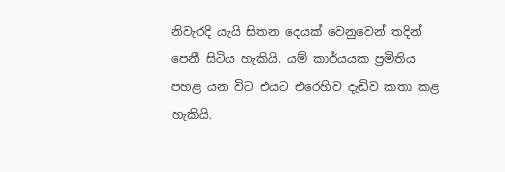නිවැරදි යැයි සිතන දෙයක් වෙනුවෙන් තදින් පෙනී සිටිය හැකියි. යම් කාර්යයක ප්‍රමිතිය පහළ යන විට එයට එරෙහිව දැඩිව කතා කළ හැකියි.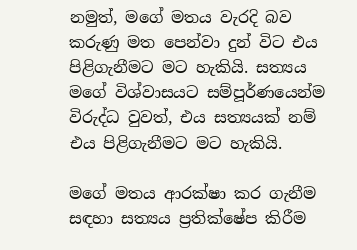නමුත්, මගේ මතය වැරදි බව කරුණු මත පෙන්වා දුන් විට එය පිළිගැනීමට මට හැකියි. සත්‍යය මගේ විශ්වාසයට සම්පූර්ණයෙන්ම විරුද්ධ වුවත්, එය සත්‍යයක් නම් එය පිළිගැනීමට මට හැකියි.

මගේ මතය ආරක්ෂා කර ගැනීම සඳහා සත්‍යය ප්‍රතික්ෂේප කිරීම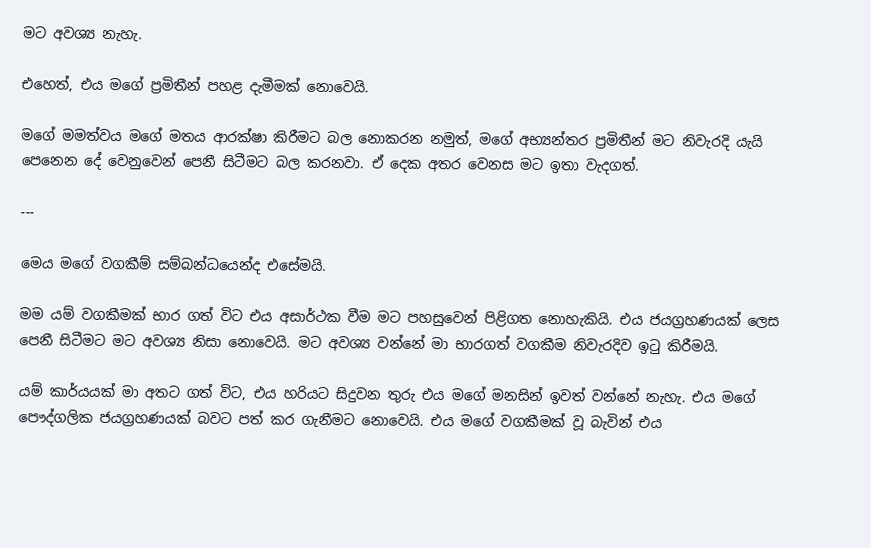මට අවශ්‍ය නැහැ.

එහෙත්, එය මගේ ප්‍රමිතීන් පහළ දැමීමක් නොවෙයි.

මගේ මමත්වය මගේ මතය ආරක්ෂා කිරීමට බල නොකරන නමුත්, මගේ අභ්‍යන්තර ප්‍රමිතීන් මට නිවැරදි යැයි පෙනෙන දේ වෙනුවෙන් පෙනී සිටීමට බල කරනවා. ඒ දෙක අතර වෙනස මට ඉතා වැදගත්.

---

මෙය මගේ වගකීම් සම්බන්ධයෙන්ද එසේමයි.

මම යම් වගකීමක් භාර ගත් විට එය අසාර්ථක වීම මට පහසුවෙන් පිළිගත නොහැකියි. එය ජයග්‍රහණයක් ලෙස පෙනී සිටීමට මට අවශ්‍ය නිසා නොවෙයි. මට අවශ්‍ය වන්නේ මා භාරගත් වගකීම නිවැරදිව ඉටු කිරීමයි.

යම් කාර්යයක් මා අතට ගත් විට, එය හරියට සිදුවන තුරු එය මගේ මනසින් ඉවත් වන්නේ නැහැ. එය මගේ පෞද්ගලික ජයග්‍රහණයක් බවට පත් කර ගැනීමට නොවෙයි. එය මගේ වගකීමක් වූ බැවින් එය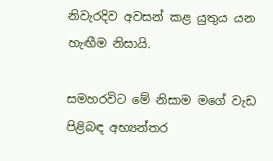නිවැරදිව අවසන් කළ යුතුය යන හැඟීම නිසායි.

සමහරවිට මේ නිසාම මගේ වැඩ පිළිබඳ අභ්‍යන්තර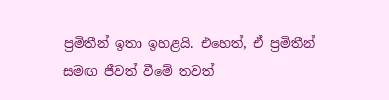ප්‍රමිතීන් ඉතා ඉහළයි. එහෙත්, ඒ ප්‍රමිතීන් සමඟ ජීවත් වීමේ තවත්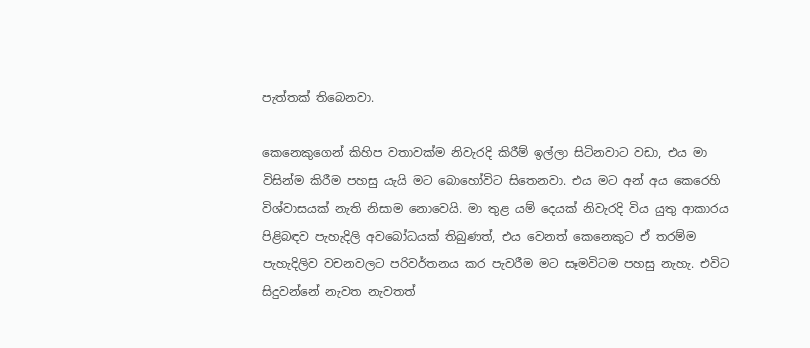පැත්තක් තිබෙනවා.

කෙනෙකුගෙන් කිහිප වතාවක්ම නිවැරදි කිරීම් ඉල්ලා සිටිනවාට වඩා, එය මා විසින්ම කිරීම පහසු යැයි මට බොහෝවිට සිතෙනවා. එය මට අන් අය කෙරෙහි විශ්වාසයක් නැති නිසාම නොවෙයි. මා තුළ යම් දෙයක් නිවැරදි විය යුතු ආකාරය පිළිබඳව පැහැදිලි අවබෝධයක් තිබුණත්, එය වෙනත් කෙනෙකුට ඒ තරම්ම පැහැදිලිව වචනවලට පරිවර්තනය කර පැවරීම මට සෑමවිටම පහසු නැහැ. එවිට සිදුවන්නේ නැවත නැවතත්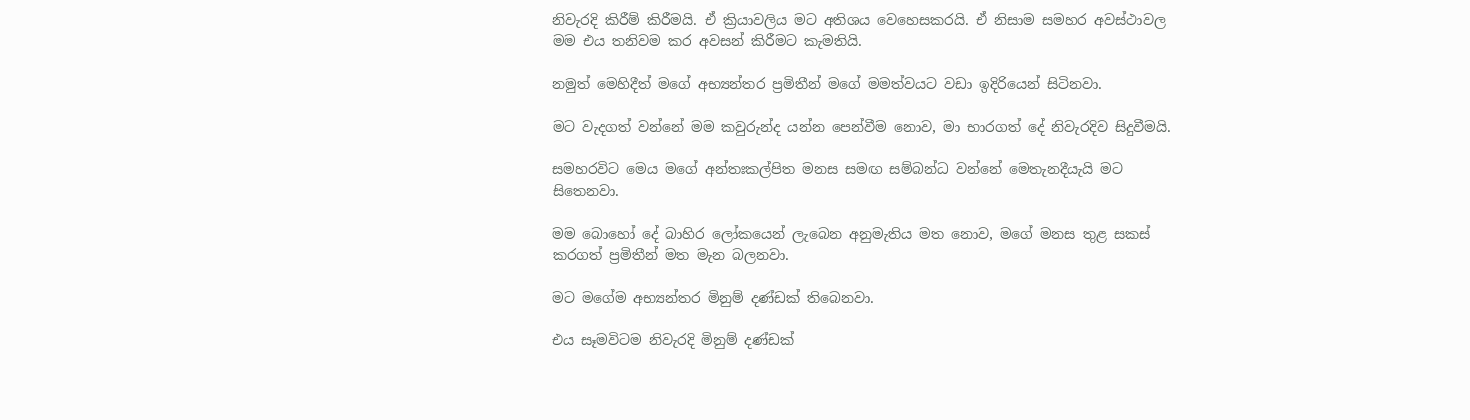නිවැරදි කිරීම් කිරීමයි. ඒ ක්‍රියාවලිය මට අතිශය වෙහෙසකරයි. ඒ නිසාම සමහර අවස්ථාවල මම එය තනිවම කර අවසන් කිරීමට කැමතියි.

නමුත් මෙහිදීත් මගේ අභ්‍යන්තර ප්‍රමිතීන් මගේ මමත්වයට වඩා ඉදිරියෙන් සිටිනවා.

මට වැදගත් වන්නේ මම කවුරුන්ද යන්න පෙන්වීම නොව, මා භාරගත් දේ නිවැරදිව සිදුවීමයි.

සමහරවිට මෙය මගේ අන්තඃකල්පිත මනස සමඟ සම්බන්ධ වන්නේ මෙතැනදීයැයි මට සිතෙනවා.

මම බොහෝ දේ බාහිර ලෝකයෙන් ලැබෙන අනුමැතිය මත නොව, මගේ මනස තුළ සකස් කරගත් ප්‍රමිතීන් මත මැන බලනවා.

මට මගේම අභ්‍යන්තර මිනුම් දණ්ඩක් තිබෙනවා.

එය සෑමවිටම නිවැරදි මිනුම් දණ්ඩක්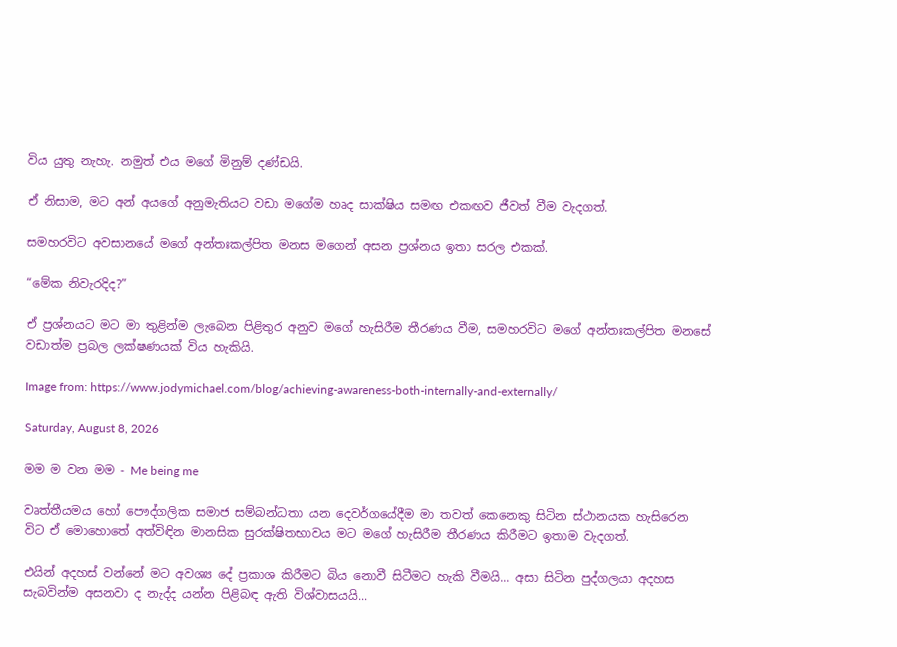විය යුතු නැහැ. නමුත් එය මගේ මිනුම් දණ්ඩයි.

ඒ නිසාම, මට අන් අයගේ අනුමැතියට වඩා මගේම හෘද සාක්ෂිය සමඟ එකඟව ජීවත් වීම වැදගත්.

සමහරවිට අවසානයේ මගේ අන්තඃකල්පිත මනස මගෙන් අසන ප්‍රශ්නය ඉතා සරල එකක්.

“මේක නිවැරදිද?”

ඒ ප්‍රශ්නයට මට මා තුළින්ම ලැබෙන පිළිතුර අනුව මගේ හැසිරීම තීරණය වීම, සමහරවිට මගේ අන්තඃකල්පිත මනසේ වඩාත්ම ප්‍රබල ලක්ෂණයක් විය හැකියි.

Image from: https://www.jodymichael.com/blog/achieving-awareness-both-internally-and-externally/

Saturday, August 8, 2026

මම ම වන මම - Me being me

වෘත්තීයමය හෝ පෞද්ගලික සමාජ සම්බන්ධතා යන දෙවර්ගයේදීම මා තවත් කෙනෙකු සිටින ස්ථානයක හැසිරෙන විට ඒ මොහොතේ අත්විඳින මානසික සුරක්ෂිතභාවය මට මගේ හැසිරීම තීරණය කිරීමට ඉතාම වැදගත්.

එයින් අදහස් වන්නේ මට අවශ්‍ය දේ ප්‍රකාශ කිරීමට බිය නොවී සිටීමට හැකි වීමයි... අසා සිටින පුද්ගලයා අදහස සැබවින්ම අසනවා ද නැද්ද යන්න පිළිබඳ ඇති විශ්වාසයයි...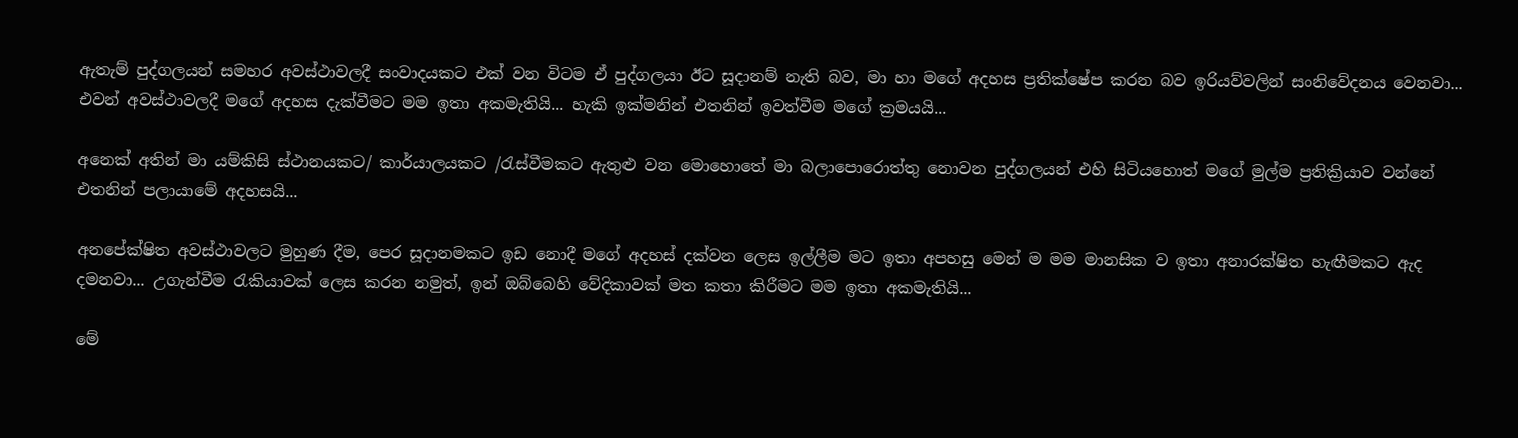ඇතැම් පුද්ගලයන් සමහර අවස්ථාවලදී සංවාදයකට එක් වන විටම ඒ පුද්ගලයා ඊට සූදානම් නැති බව, මා හා මගේ අදහස ප්‍රතික්ෂේප කරන බව ඉරියව්වලින් සංනිවේදනය වෙනවා... එවන් අවස්ථාවලදී මගේ අදහස දැක්වීමට මම ඉතා අකමැතියි... හැකි ඉක්මනින් එතනින් ඉවත්වීම මගේ ක්‍රමයයි...

අනෙක් අතින් මා යම්කිසි ස්ථානයකට/ කාර්යාලයකට /රැස්වීමකට ඇතුළු වන මොහොතේ මා බලාපොරොත්තු නොවන පුද්ගලයන් එහි සිටියහොත් මගේ මුල්ම ප්‍රතික්‍රියාව වන්නේ එතනින් පලායාමේ අදහසයි...

අනපේක්ෂිත අවස්ථාවලට මුහුණ දීම, පෙර සූදානමකට ඉඩ නොදී මගේ අදහස් දක්වන ලෙස ඉල්ලීම මට ඉතා අපහසු මෙන් ම මම මානසික ව ඉතා අනාරක්ෂිත හැඟීමකට ඇද දමනවා... උගැන්වීම රැකියාවක් ලෙස කරන නමුත්, ඉන් ඔබ්බෙහි වේදිකාවක් මත කතා කිරීමට මම ඉතා අකමැතියි...

මේ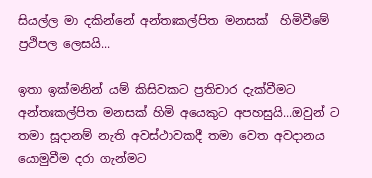සියල්ල මා දකින්නේ අන්තඃකල්පිත මනසක්  හිමිවීමේ ප්‍රථිපල ලෙසයි...

ඉතා ඉක්මනින් යම් කිසිවකට ප්‍රතිචාර දැක්වීමට අන්තඃකල්පිත මනසක් හිමි අයෙකුට අපහසුයි...ඔවුන් ට තමා සූදානම් නැති අවස්ථාවකදී තමා වෙත අවදානය යොමුවීම දරා ගැන්මට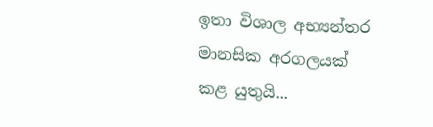ඉතා විශාල අභ්‍යන්තර මානසික අරගලයක් කළ යුතුයි...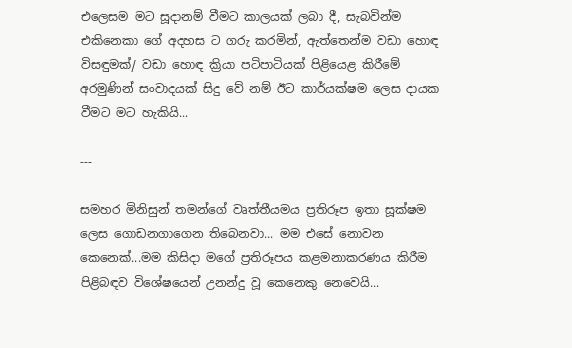එලෙසම මට සූදානම් වීමට කාලයක් ලබා දී, සැබවින්ම එකිනෙකා ගේ අදහස ට ගරු කරමින්, ඇත්තෙන්ම වඩා හොඳ විසඳුමක්/ වඩා හොඳ ක්‍රියා පටිපාටියක් පිළියෙළ කිරීමේ අරමුණින් සංවාදයක් සිදු වේ නම් ඊට කාර්යක්ෂම ලෙස දායක වීමට මට හැකියි...

---

සමහර මිනිසුන් තමන්ගේ වෘත්තීයමය ප්‍රතිරූප ඉතා සූක්ෂම ලෙස ගොඩනගාගෙන තිබෙනවා... මම එසේ නොවන කෙනෙක්...මම කිසිදා මගේ ප්‍රතිරූපය කළමනාකරණය කිරීම පිළිබඳව විශේෂයෙන් උනන්දු වූ කෙනෙකු නෙවෙයි...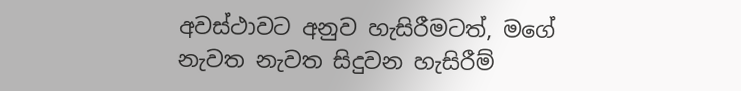අවස්ථාවට අනුව හැසිරීමටත්, මගේ නැවත නැවත සිදුවන හැසිරීම්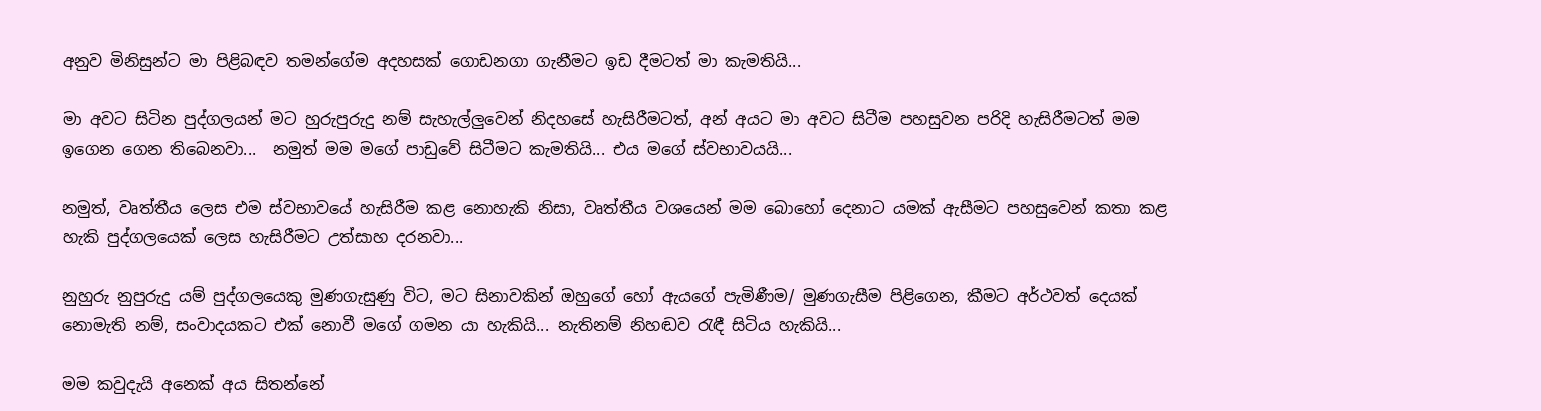අනුව මිනිසුන්ට මා පිළිබඳව තමන්ගේම අදහසක් ගොඩනගා ගැනීමට ඉඩ දීමටත් මා කැමතියි...

මා අවට සිටින පුද්ගලයන් මට හුරුපුරුදු නම් සැහැල්ලුවෙන් නිදහසේ හැසිරීමටත්, අන් අයට මා අවට සිටීම පහසුවන පරිදි හැසිරීමටත් මම ඉගෙන ගෙන තිබෙනවා...  නමුත් මම මගේ පාඩුවේ සිටීමට කැමතියි... එය මගේ ස්වභාවයයි...

නමුත්, වෘත්තීය ලෙස එම ස්වභාවයේ හැසිරීම කළ නොහැකි නිසා, වෘත්තීය වශයෙන් මම බොහෝ දෙනාට යමක් ඇසීමට පහසුවෙන් කතා කළ හැකි පුද්ගලයෙක් ලෙස හැසිරීමට උත්සාහ දරනවා...

නුහුරු නුපුරුදු යම් පුද්ගලයෙකු මුණගැසුණු විට, මට සිනාවකින් ඔහුගේ හෝ ඇයගේ පැමිණීම/ මුණගැසීම පිළිගෙන, කීමට අර්ථවත් දෙයක් නොමැති නම්, සංවාදයකට එක් නොවී මගේ ගමන යා හැකියි... නැතිනම් නිහඬව රැඳී සිටිය හැකියි...

මම කවුදැයි අනෙක් අය සිතන්නේ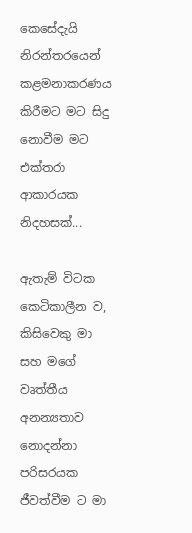කෙසේදැයි නිරන්තරයෙන් කළමනාකරණය කිරීමට මට සිදු නොවීම මට එක්තරා ආකාරයක නිදහසක්...

ඇතැම් විටක කෙටිකාලීන ව,  කිසිවෙකු මා සහ මගේ වෘත්තීය අනන්‍යතාව නොදන්නා පරිසරයක ජීවත්වීම ට මා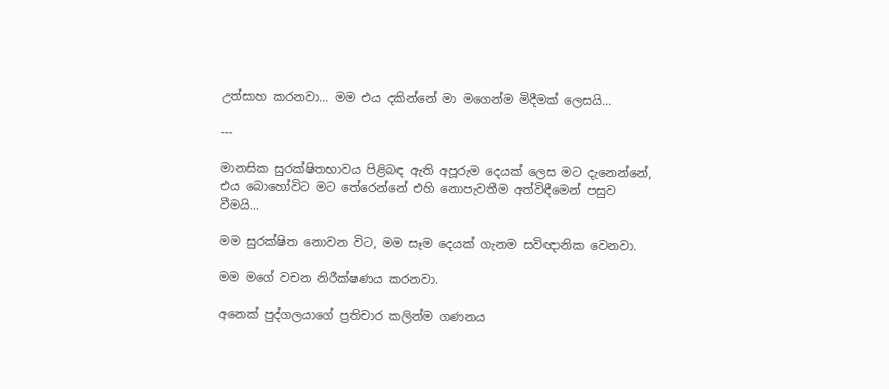උත්සාහ කරනවා... මම එය දකින්නේ මා මගෙන්ම මිදීමක් ලෙසයි...

---

මානසික සුරක්ෂිතභාවය පිළිබඳ ඇති අපූරුම දෙයක් ලෙස මට දැනෙන්නේ, එය බොහෝවිට මට තේරෙන්නේ එහි නොපැවතීම අත්විඳීමෙන් පසුව වීමයි...

මම සුරක්ෂිත නොවන විට, මම සෑම දෙයක් ගැනම සවිඥානික වෙනවා.

මම මගේ වචන නිරීක්ෂණය කරනවා.

අනෙක් පුද්ගලයාගේ ප්‍රතිචාර කලින්ම ගණනය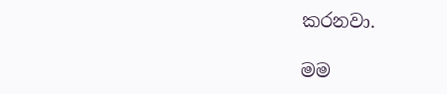කරනවා.

මම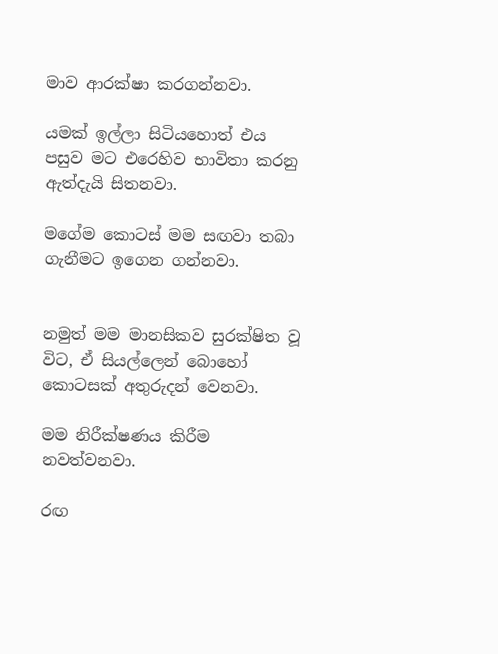මාව ආරක්ෂා කරගන්නවා.

යමක් ඉල්ලා සිටියහොත් එය පසුව මට එරෙහිව භාවිතා කරනු ඇත්දැයි සිතනවා.

මගේම කොටස් මම සඟවා තබා ගැනීමට ඉගෙන ගන්නවා.


නමුත් මම මානසිකව සුරක්ෂිත වූ විට, ඒ සියල්ලෙන් බොහෝ කොටසක් අතුරුදන් වෙනවා.

මම නිරීක්ෂණය කිරීම නවත්වනවා.

රඟ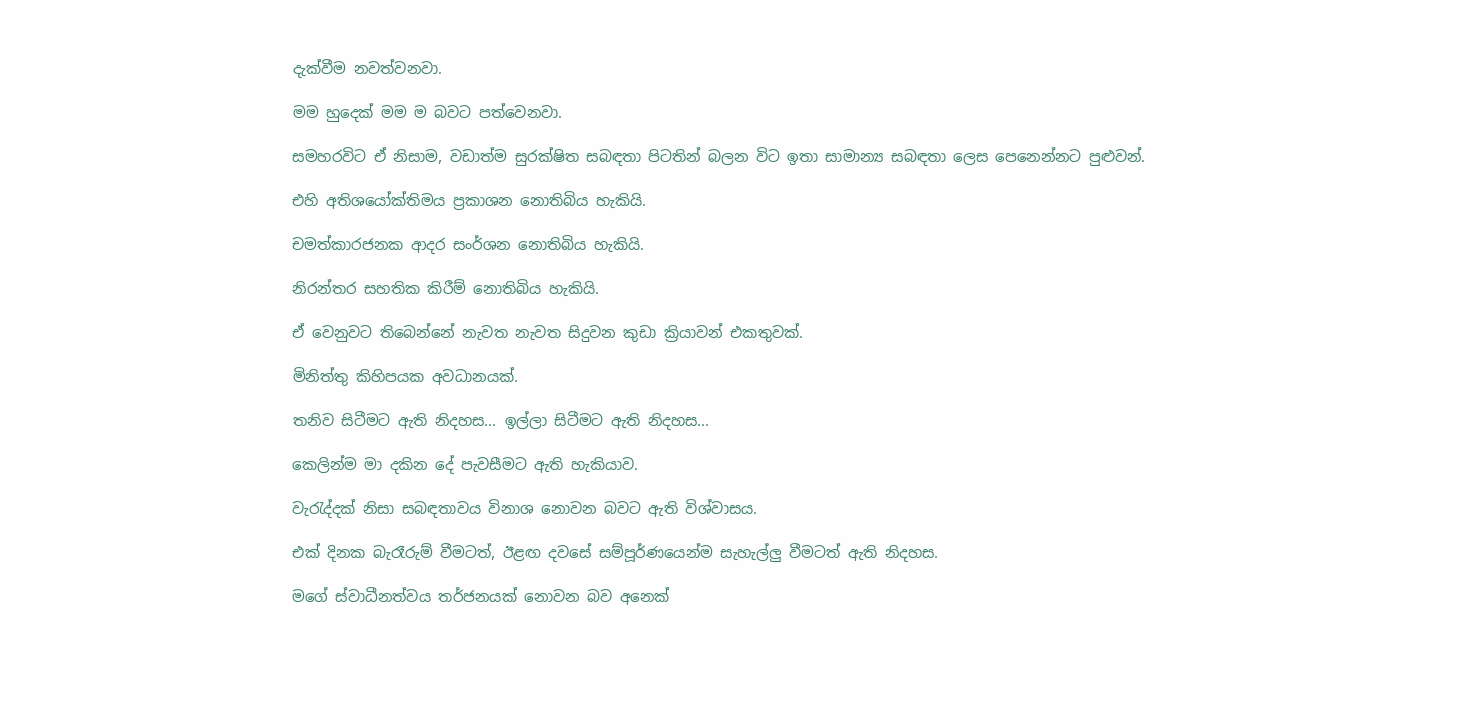දැක්වීම නවත්වනවා.

මම හුදෙක් මම ම බවට පත්වෙනවා.

සමහරවිට ඒ නිසාම, වඩාත්ම සුරක්ෂිත සබඳතා පිටතින් බලන විට ඉතා සාමාන්‍ය සබඳතා ලෙස පෙනෙන්නට පුළුවන්.

එහි අතිශයෝක්තිමය ප්‍රකාශන නොතිබිය හැකියි.

චමත්කාරජනක ආදර සංර්ශන නොතිබිය හැකියි.

නිරන්තර සහතික කිරීම් නොතිබිය හැකියි.

ඒ වෙනුවට තිබෙන්නේ නැවත නැවත සිදුවන කුඩා ක්‍රියාවන් එකතුවක්.

මිනිත්තු කිහිපයක අවධානයක්.

තනිව සිටීමට ඇති නිදහස... ඉල්ලා සිටීමට ඇති නිදහස...

කෙලින්ම මා දකින දේ පැවසීමට ඇති හැකියාව.

වැරැද්දක් නිසා සබඳතාවය විනාශ නොවන බවට ඇති විශ්වාසය.

එක් දිනක බැරෑරුම් වීමටත්, ඊළඟ දවසේ සම්පූර්ණයෙන්ම සැහැල්ලු වීමටත් ඇති නිදහස.

මගේ ස්වාධීනත්වය තර්ජනයක් නොවන බව අනෙක්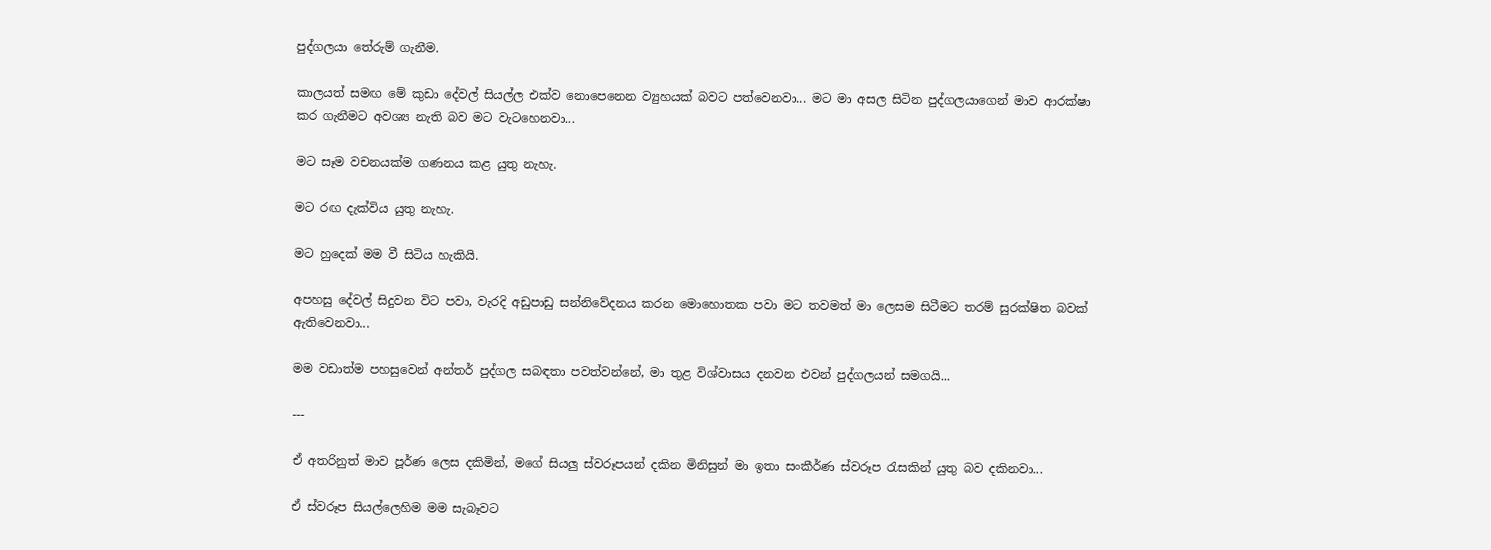පුද්ගලයා තේරුම් ගැනීම.

කාලයත් සමඟ මේ කුඩා දේවල් සියල්ල එක්ව නොපෙනෙන ව්‍යුහයක් බවට පත්වෙනවා... මට මා අසල සිටින පුද්ගලයාගෙන් මාව ආරක්ෂා කර ගැනීමට අවශ්‍ය නැති බව මට වැටහෙනවා...

මට සෑම වචනයක්ම ගණනය කළ යුතු නැහැ.

මට රඟ දැක්විය යුතු නැහැ.

මට හුදෙක් මම වී සිටිය හැකියි.

අපහසු දේවල් සිදුවන විට පවා, වැරදි අඩුපාඩු සන්නිවේදනය කරන මොහොතක පවා මට තවමත් මා ලෙසම සිටීමට තරම් සුරක්ෂිත බවක් ඇතිවෙනවා...

මම වඩාත්ම පහසුවෙන් අන්තර් පුද්ගල සබඳතා පවත්වන්නේ, මා තුළ විශ්වාසය දනවන එවන් පුද්ගලයන් සමගයි...

---

ඒ අතරිනුත් මාව පූර්ණ ලෙස දකිමින්, මගේ සියලු ස්වරූපයන් දකින මිනිසුන් මා ඉතා සංකීර්ණ ස්වරූප රැසකින් යුතු බව දකිනවා...

ඒ ස්වරූප සියල්ලෙහිම මම සැබෑවට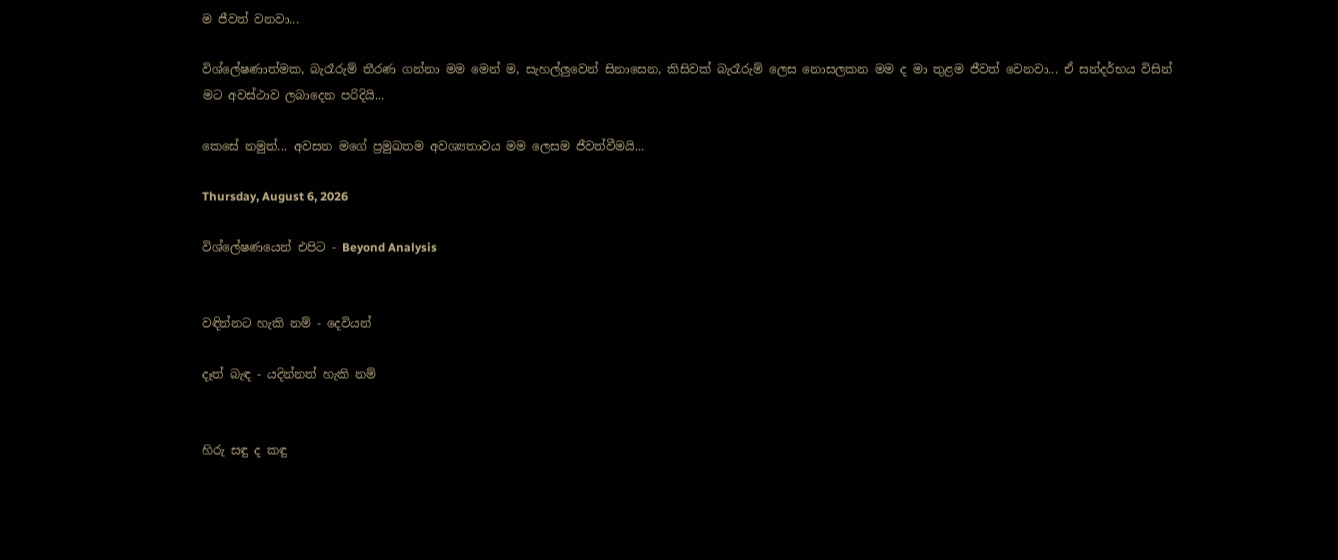ම ජීවත් වනවා...

විශ්ලේෂණාත්මක, බැරෑරුම් තීරණ ගන්නා මම මෙන් ම, සැහල්ලුවෙන් සිනාසෙන, කිසිවක් බැරෑරුම් ලෙස නොසලකන මම ද මා තුළම ජීවත් වෙනවා... ඒ සන්දර්භය විසින් මට අවස්ථාව ලබාදෙන පරිදියි...

කෙසේ නමුත්... අවසන මගේ ප්‍රමුඛතම අවශ්‍යතාවය මම ලෙසම ජීවත්වීමයි...

Thursday, August 6, 2026

විශ්ලේෂණයෙන් එපිට - Beyond Analysis


වඳින්නට හැකි නම් - දෙවියන්

දෑත් බැඳ - යදින්නත් හැකි නම්


හිරු සඳු ද කඳු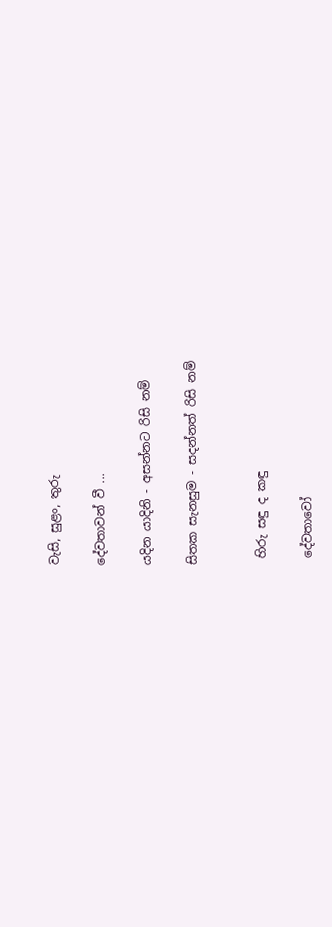වැසි, සුළං, තුරු

දේවතාවන් වී ...

යදින යාදිනි - අසන්නට රිසි නම්

සිතක සැනසුම - සදන්නත් රිසි නම්


 හිරු සඳු ද කඳු

 දේවතාවෝ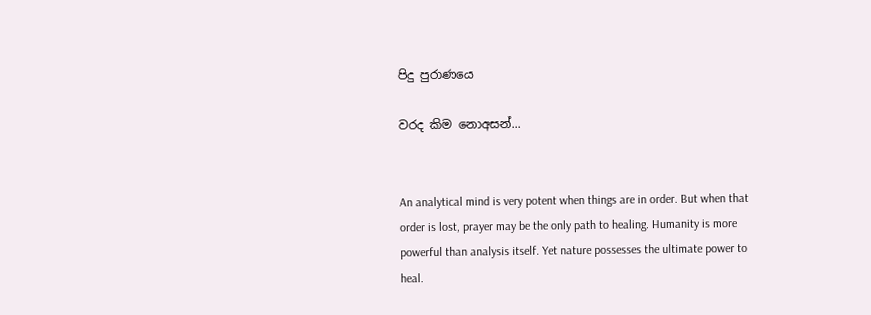පිදු පුරාණයෙ

වරද කිම නොඅසන්...


An analytical mind is very potent when things are in order. But when that order is lost, prayer may be the only path to healing. Humanity is more powerful than analysis itself. Yet nature possesses the ultimate power to heal.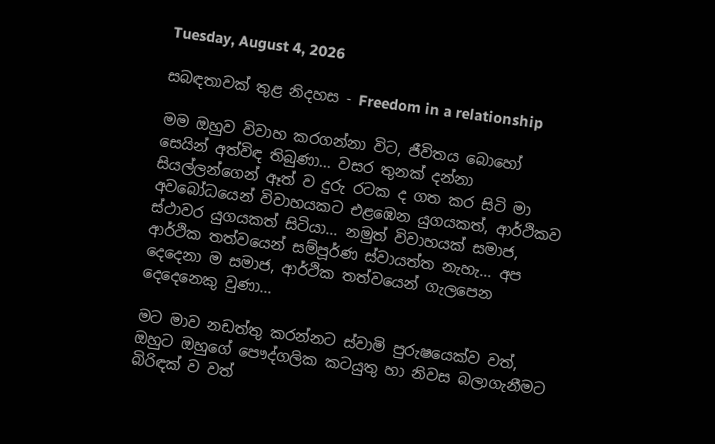Tuesday, August 4, 2026

සබඳතාවක් තුළ නිදහස - Freedom in a relationship

මම ඔහුව විවාහ කරගන්නා විට, ජීවිතය බොහෝ සෙයින් අත්විඳ තිබුණා... වසර තුනක් දන්නා සියල්ලන්ගෙන් ඈත් ව දුරු රටක ද ගත කර සිටි මා අවබෝධයෙන් විවාහයකට එළඹෙන යුගයකත්, ආර්ථිකව ස්ථාවර යුගයකත් සිටියා... නමුත් විවාහයක් සමාජ, ආර්ථික තත්වයෙන් සම්පූර්ණ ස්වායත්ත නැහැ... අප දෙදෙනා ම සමාජ, ආර්ථික තත්වයෙන් ගැලපෙන දෙදෙනෙකු වුණා...

මට මාව නඩත්තු කරන්නට ස්වාමි පුරුෂයෙක්ව වත්, ඔහුට ඔහුගේ පෞද්ගලික කටයුතු හා නිවස බලාගැනීමට බිරිඳක් ව වත්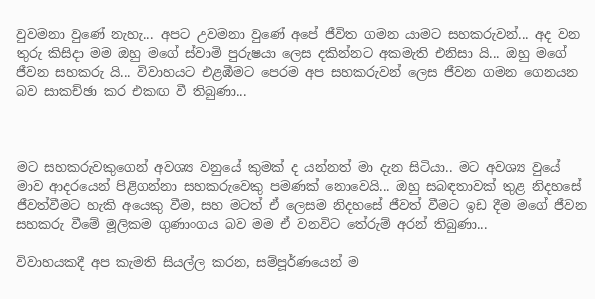වුවමනා වුණේ නැහැ... අපට උවමනා වුණේ අපේ ජීවිත ගමන යාමට සහකරුවන්... අද වන තුරු කිසිදා මම ඔහු මගේ ස්වාමි පුරුෂයා ලෙස දකින්නට අකමැති එනිසා යි... ඔහු මගේ ජීවන සහකරු යි... විවාහයට එළඹීමට පෙරම අප සහකරුවන් ලෙස ජීවන ගමන ගෙනයන බව සාකච්ඡා කර එකඟ වී තිබුණා...



මට සහකරුවකුගෙන් අවශ්‍ය වනුයේ කුමක් ද යන්නත් මා දැන සිටියා.. මට අවශ්‍ය වුයේ මාව ආදරයෙන් පිළිගන්නා සහකරුවෙකු පමණක් නොවෙයි... ඔහු සබඳතාවක් තුළ නිදහසේ ජීවත්වීමට හැකි අයෙකු වීම, සහ මටත් ඒ ලෙසම නිදහසේ ජීවත් වීමට ඉඩ දීම මගේ ජීවන සහකරු වීමේ මූලිකම ගුණාංගය බව මම ඒ වනවිට තේරුම් අරන් තිබුණා...

විවාහයකදී අප කැමති සියල්ල කරන, සම්පූර්ණයෙන් ම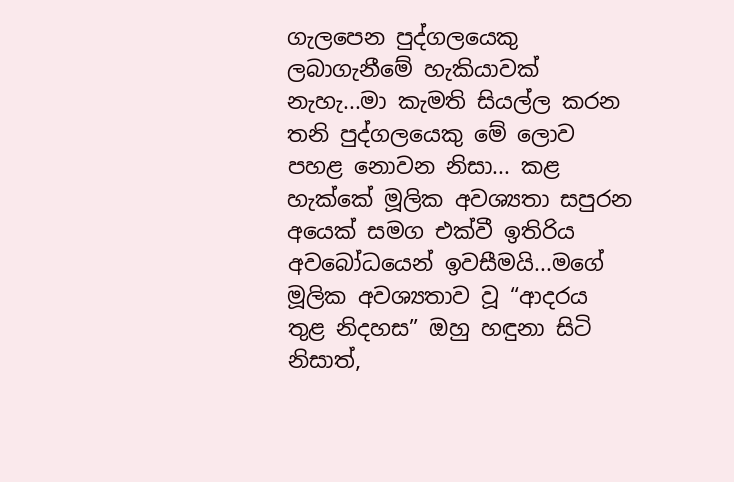ගැලපෙන පුද්ගලයෙකු ලබාගැනීමේ හැකියාවක් නැහැ...මා කැමති සියල්ල කරන තනි පුද්ගලයෙකු මේ ලොව පහළ නොවන නිසා... කළ හැක්කේ මූලික අවශ්‍යතා සපුරන අයෙක් සමග එක්වී ඉතිරිය අවබෝධයෙන් ඉවසීමයි...මගේ මූලික අවශ්‍යතාව වූ “ආදරය තුළ නිදහස” ඔහු හඳුනා සිටි නිසාත්,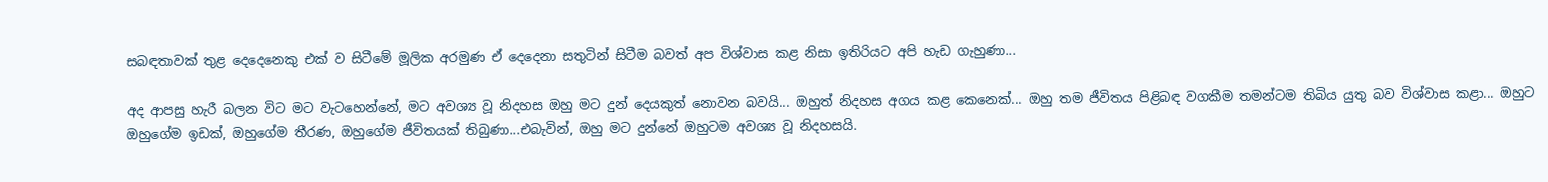සබඳතාවක් තුළ දෙදෙනෙකු එක් ව සිටීමේ මූලික අරමුණ ඒ දෙදෙනා සතුටින් සිටීම බවත් අප විශ්වාස කළ නිසා ඉතිරියට අපි හැඩ ගැහුණා...

අද ආපසු හැරී බලන විට මට වැටහෙන්නේ, මට අවශ්‍ය වූ නිදහස ඔහු මට දුන් දෙයකුත් නොවන බවයි... ඔහුත් නිදහස අගය කළ කෙනෙක්... ඔහු තම ජීවිතය පිළිබඳ වගකීම තමන්ටම තිබිය යුතු බව විශ්වාස කළා... ඔහුට ඔහුගේම ඉඩක්, ඔහුගේම තීරණ, ඔහුගේම ජීවිතයක් තිබුණා...එබැවින්, ඔහු මට දුන්නේ ඔහුටම අවශ්‍ය වූ නිදහසයි.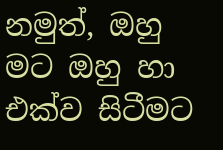නමුත්, ඔහු මට ඔහු හා එක්ව සිටීමට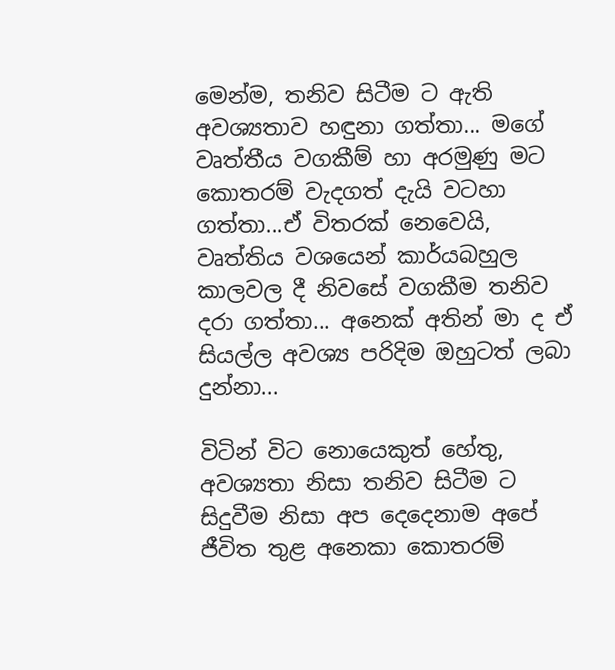මෙන්ම, තනිව සිටීම ට ඇති අවශ්‍යතාව හඳුනා ගත්තා... මගේ වෘත්තීය වගකීම් හා අරමුණු මට කොතරම් වැදගත් දැයි වටහා ගත්තා...ඒ විතරක් නෙවෙයි, වෘත්තිය වශයෙන් කාර්යබහුල කාලවල දී නිවසේ වගකීම තනිව දරා ගත්තා... අනෙක් අතින් මා ද ඒ සියල්ල අවශ්‍ය පරිදිම ඔහුටත් ලබා දුන්නා...

විටින් විට නොයෙකුත් හේතු, අවශ්‍යතා නිසා තනිව සිටීම ට සිදුවීම නිසා අප දෙදෙනාම අපේ ජීවිත තුළ අනෙකා කොතරම්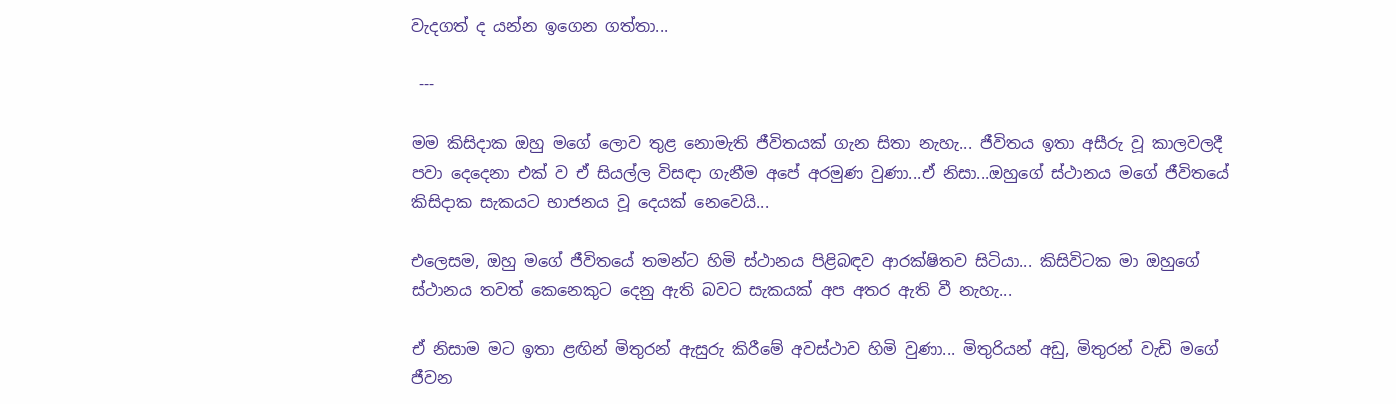වැදගත් ද යන්න ඉගෙන ගත්තා...

 ---

මම කිසිදාක ඔහු මගේ ලොව තුළ නොමැති ජීවිතයක් ගැන සිතා නැහැ... ජීවිතය ඉතා අසීරු වූ කාලවලදී පවා දෙදෙනා එක් ව ඒ සියල්ල විසඳා ගැනීම අපේ අරමුණ වුණා...ඒ නිසා...ඔහුගේ ස්ථානය මගේ ජීවිතයේ කිසිදාක සැකයට භාජනය වූ දෙයක් නෙවෙයි...

එලෙසම, ඔහු මගේ ජීවිතයේ තමන්ට හිමි ස්ථානය පිළිබඳව ආරක්ෂිතව සිටියා... කිසිවිටක මා ඔහුගේ ස්ථානය තවත් කෙනෙකුට දෙනු ඇති බවට සැකයක් අප අතර ඇති වී නැහැ...

ඒ නිසාම මට ඉතා ළඟින් මිතුරන් ඇසුරු කිරීමේ අවස්ථාව හිමි වුණා... මිතුරියන් අඩු, මිතුරන් වැඩි මගේ ජීවන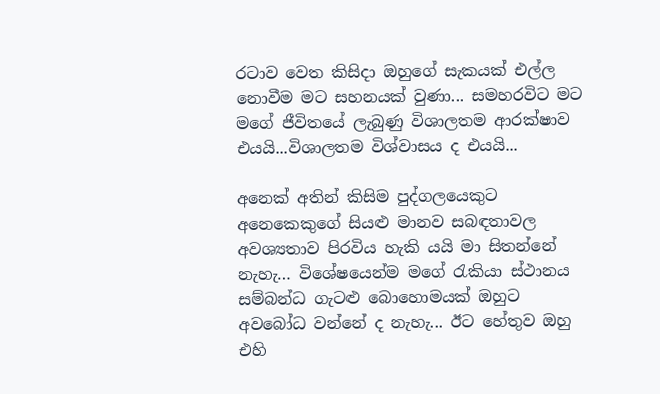රටාව වෙත කිසිදා ඔහුගේ සැකයක් එල්ල නොවීම මට සහනයක් වුණා... සමහරවිට මට මගේ ජීවිතයේ ලැබුණු විශාලතම ආරක්ෂාව එයයි...විශාලතම විශ්වාසය ද එයයි...

අනෙක් අතින් කිසිම පුද්ගලයෙකුට අනෙකෙකුගේ සියළු මානව සබඳතාවල අවශ්‍යතාව පිරවිය හැකි යයි මා සිතන්නේ නැහැ… විශේෂයෙන්ම මගේ රැකියා ස්ථානය සම්බන්ධ ගැටළු බොහොමයක් ඔහුට අවබෝධ වන්නේ ද නැහැ... ඊට හේතුව ඔහු එහි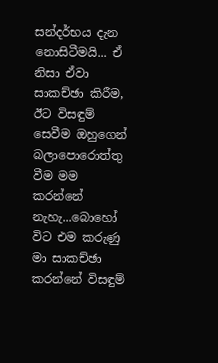සන්දර්භය දැන නොසිටීමයි... ඒ නිසා ඒවා සාකච්ඡා කිරීම, ඊට විසඳුම් සෙවීම ඔහුගෙන් බලාපොරොත්තු වීම මම කරන්නේ නැහැ...බොහෝ විට එම කරුණු මා සාකච්ඡා කරන්නේ විසඳුම්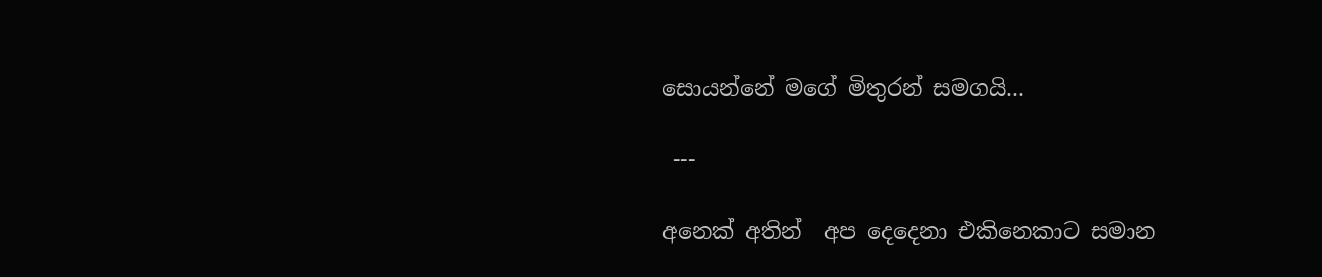සොයන්නේ මගේ මිතුරන් සමගයි...

 ---

අනෙක් අතින්  අප දෙදෙනා එකිනෙකාට සමාන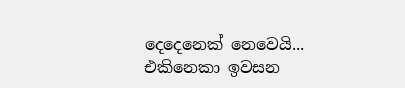දෙදෙනෙක් නෙවෙයි... එකිනෙකා ඉවසන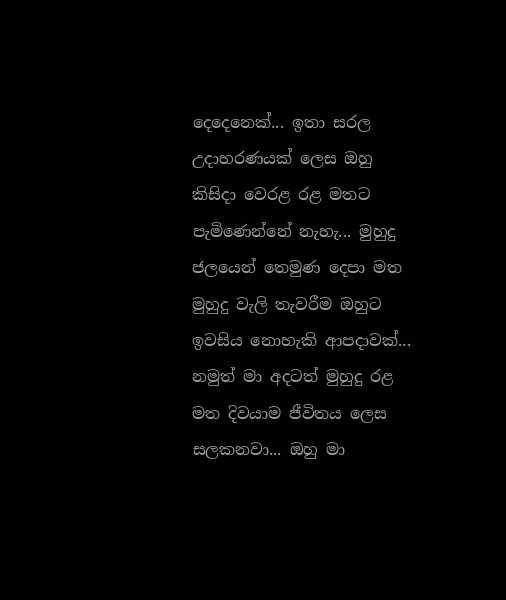දෙදෙනෙක්... ඉතා සරල උදාහරණයක් ලෙස ඔහු කිසිදා වෙරළ රළ මතට පැමිණෙන්නේ නැහැ... මුහුදු ජලයෙන් තෙමුණ දෙපා මත මුහුදු වැලි තැවරීම ඔහුට ඉවසිය නොහැකි ආපදාවක්... නමුත් මා අදටත් මුහුදු රළ මත දිවයාම ජීවිතය ලෙස සලකනවා... ඔහු මා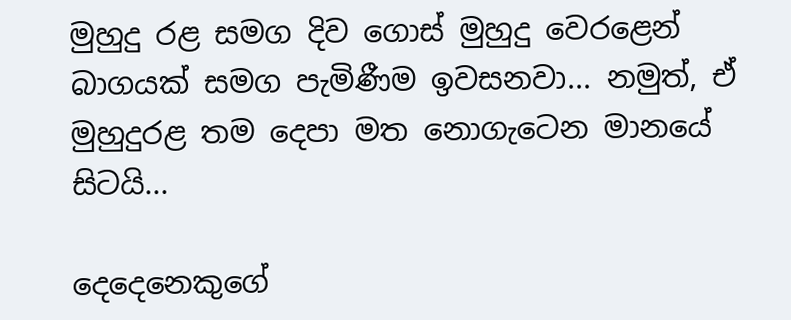මුහුදු රළ සමග දිව ගොස් මුහුදු වෙරළෙන් බාගයක් සමග පැමිණීම ඉවසනවා... නමුත්, ඒ මුහුදුරළ තම දෙපා මත නොගැටෙන මානයේ සිටයි...

දෙදෙනෙකුගේ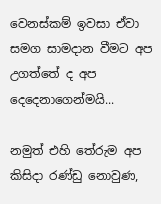වෙනස්කම් ඉවසා ඒවා සමග සාමදාන වීමට අප උගත්තේ ද අප දෙදෙනාගෙන්මයි...

නමුත් එහි තේරුම අප කිසිදා රණ්ඩු නොවුණ,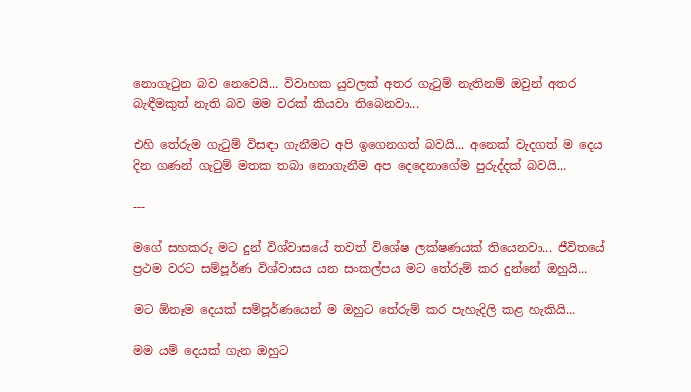නොගැටුන බව නෙවෙයි... විවාහක යුවලක් අතර ගැටුම් නැතිනම් ඔවුන් අතර බැඳීමකුත් නැති බව මම වරක් කියවා තිබෙනවා...

එහි තේරුම ගැටුම් විසඳා ගැනීමට අපි ඉගෙනගත් බවයි... අනෙක් වැදගත් ම දෙය දින ගණන් ගැටුම් මතක තබා නොගැනීම අප දෙදෙනාගේම පුරුද්දක් බවයි...

---

මගේ සහකරු මට දුන් විශ්වාසයේ තවත් විශේෂ ලක්ෂණයක් තියෙනවා... ජීවිතයේ ප්‍රථම වරට සම්පූර්ණ විශ්වාසය යන සංකල්පය මට තේරුම් කර දුන්නේ ඔහුයි...

මට ඕනෑම දෙයක් සම්පූර්ණයෙන් ම ඔහුට තේරුම් කර පැහැදිලි කළ හැකියි...

මම යම් දෙයක් ගැන ඔහුට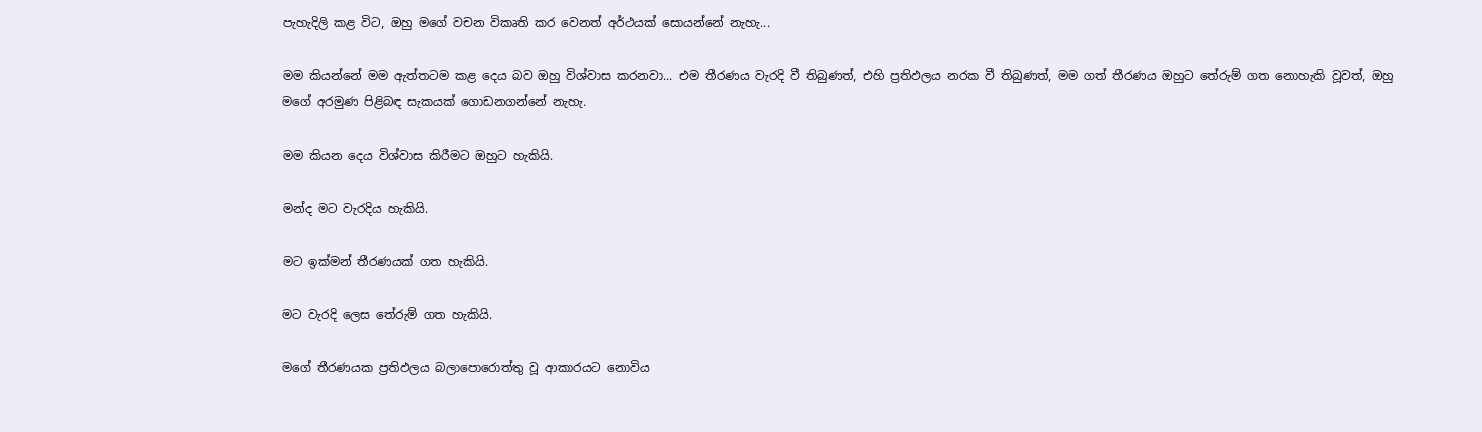පැහැදිලි කළ විට, ඔහු මගේ වචන විකෘති කර වෙනත් අර්ථයක් සොයන්නේ නැහැ...

මම කියන්නේ මම ඇත්තටම කළ දෙය බව ඔහු විශ්වාස කරනවා... එම තීරණය වැරදි වී තිබුණත්, එහි ප්‍රතිඵලය නරක වී තිබුණත්, මම ගත් තීරණය ඔහුට තේරුම් ගත නොහැකි වූවත්, ඔහු මගේ අරමුණ පිළිබඳ සැකයක් ගොඩනගන්නේ නැහැ.

මම කියන දෙය විශ්වාස කිරීමට ඔහුට හැකියි.

මන්ද මට වැරදිය හැකියි.

මට ඉක්මන් තීරණයක් ගත හැකියි.

මට වැරදි ලෙස තේරුම් ගත හැකියි.

මගේ තීරණයක ප්‍රතිඵලය බලාපොරොත්තු වූ ආකාරයට නොවිය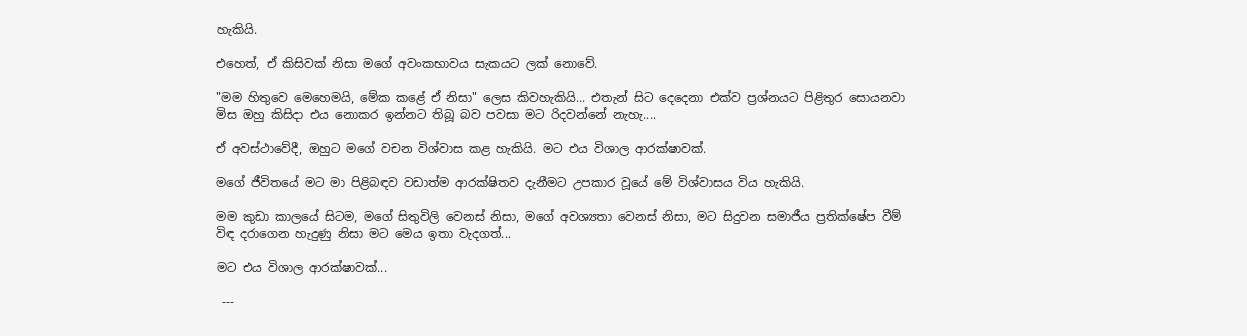හැකියි.

එහෙත්, ඒ කිසිවක් නිසා මගේ අවංකභාවය සැකයට ලක් නොවේ.

"මම හිතුවෙ මෙහෙමයි, මේක කළේ ඒ නිසා" ලෙස කිවහැකියි... එතැන් සිට දෙදෙනා එක්ව ප්‍රශ්නයට පිළිතුර සොයනවා මිස ඔහු කිසිදා එය නොකර ඉන්නට තිබූ බව පවසා මට රිදවන්නේ නැහැ....

ඒ අවස්ථාවේදී, ඔහුට මගේ වචන විශ්වාස කළ හැකියි. මට එය විශාල ආරක්ෂාවක්.

මගේ ජීවිතයේ මට මා පිළිබඳව වඩාත්ම ආරක්ෂිතව දැනීමට උපකාර වූයේ මේ විශ්වාසය විය හැකියි.

මම කුඩා කාලයේ සිටම, මගේ සිතුවිලි වෙනස් නිසා, මගේ අවශ්‍යතා වෙනස් නිසා, මට සිදුවන සමාජීය ප්‍රතික්ෂේප වීම් විඳ දරාගෙන හැදුණු නිසා මට මෙය ඉතා වැදගත්...

මට එය විශාල ආරක්ෂාවක්...

 ---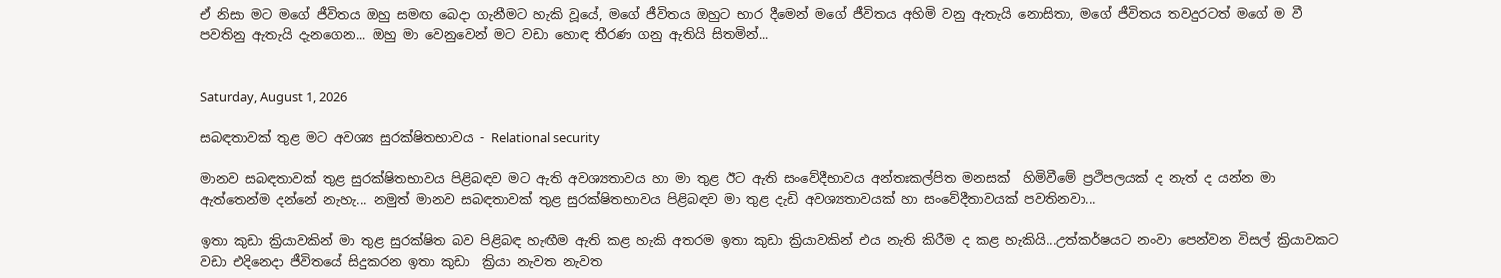ඒ නිසා මට මගේ ජීවිතය ඔහු සමඟ බෙදා ගැනීමට හැකි වූයේ, මගේ ජීවිතය ඔහුට භාර දීමෙන් මගේ ජීවිතය අහිමි වනු ඇතැයි නොසිතා, මගේ ජීවිතය තවදුරටත් මගේ ම වී පවතිනු ඇතැයි දැනගෙන... ඔහු මා වෙනුවෙන් මට වඩා හොඳ තීරණ ගනු ඇතියි සිතමින්...


Saturday, August 1, 2026

සබඳතාවක් තුළ මට අවශ්‍ය සුරක්ෂිතභාවය - Relational security

මානව සබඳතාවක් තුළ සුරක්ෂිතභාවය පිළිබඳව මට ඇති අවශ්‍යතාවය හා මා තුළ ඊට ඇති සංවේදීභාවය අන්තඃකල්පිත මනසක්  හිමිවීමේ ප්‍රථිපලයක් ද නැත් ද යන්න මා ඇත්තෙන්ම දන්නේ නැහැ... නමුත් මානව සබඳතාවක් තුළ සුරක්ෂිතභාවය පිළිබඳව මා තුළ දැඩි අවශ්‍යතාවයක් හා සංවේදීතාවයක් පවතිනවා...

ඉතා කුඩා ක්‍රියාවකින් මා තුළ සුරක්ෂිත බව පිළිබඳ හැඟීම ඇති කළ හැකි අතරම ඉතා කුඩා ක්‍රියාවකින් එය නැති කිරීම ද කළ හැකියි...උත්කර්ෂයට නංවා පෙන්වන විසල් ක්‍රියාවකට වඩා එදිනෙදා ජීවිතයේ සිදුකරන ඉතා කුඩා  ක්‍රියා නැවත නැවත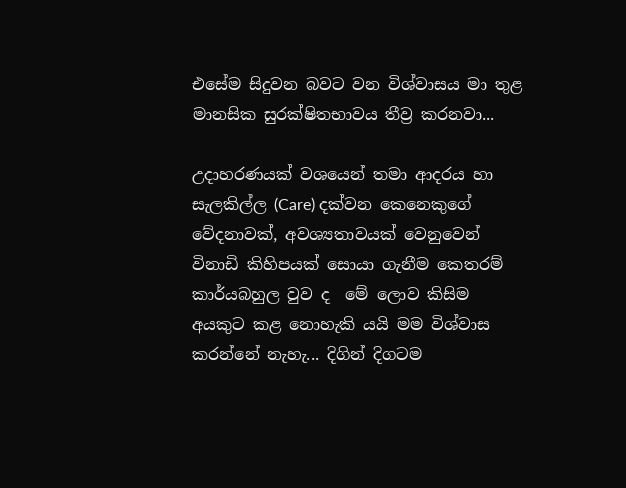එසේම සිදුවන බවට වන විශ්වාසය මා තුළ මානසික සුරක්ෂිතභාවය තීව්‍ර කරනවා...

උදාහරණයක් වශයෙන් තමා ආදරය හා සැලකිල්ල (Care) දක්වන කෙනෙකුගේ වේදනාවක්, අවශ්‍යතාවයක් වෙනුවෙන් විනාඩි කිහිපයක් සොයා ගැනීම කෙතරම් කාර්යබහුල වුව ද  මේ ලොව කිසිම අයකුට කළ නොහැකි යයි මම විශ්වාස කරන්නේ නැහැ... දිගින් දිගටම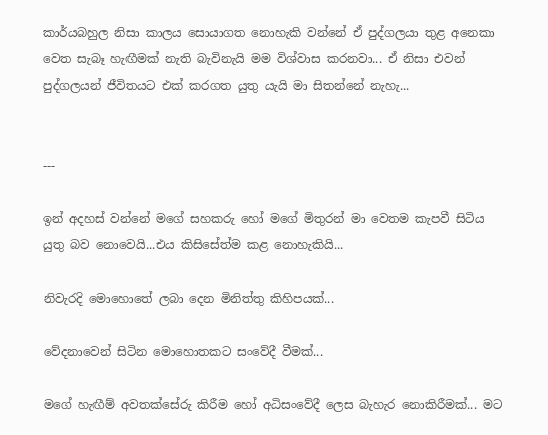කාර්යබහුල නිසා කාලය සොයාගත නොහැකි වන්නේ ඒ පුද්ගලයා තුළ අනෙකා වෙත සැබෑ හැඟීමක් නැති බැවිනැයි මම විශ්වාස කරනවා... ඒ නිසා එවන් පුද්ගලයන් ජීවිතයට එක් කරගත යුතු යැයි මා සිතන්නේ නැහැ...


---

ඉන් අදහස් වන්නේ මගේ සහකරු හෝ මගේ මිතුරන් මා වෙතම කැපවී සිටිය යුතු බව නොවෙයි...එය කිසිසේත්ම කළ නොහැකියි...

නිවැරදි මොහොතේ ලබා දෙන මිනිත්තු කිහිපයක්...

වේදනාවෙන් සිටින මොහොතකට සංවේදී වීමක්...

මගේ හැඟීම් අවතක්සේරු කිරීම හෝ අධිසංවේදී ලෙස බැහැර නොකිරීමක්... මට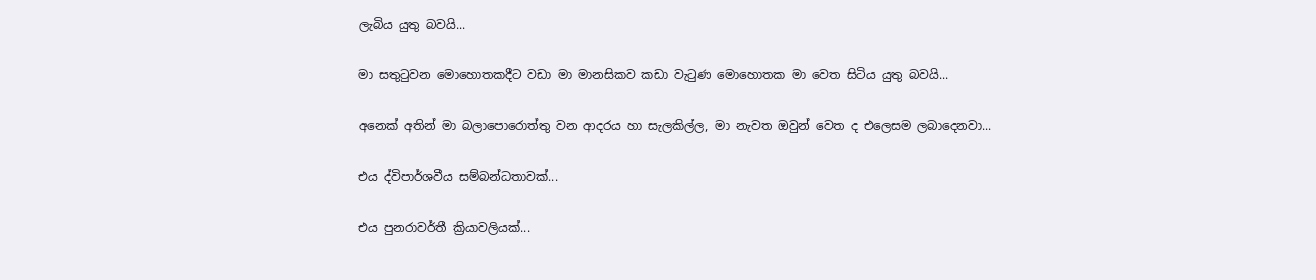ලැබිය යුතු බවයි...

මා සතුටුවන මොහොතකදීට වඩා මා මානසිකව කඩා වැටුණ මොහොතක මා වෙත සිටිය යුතු බවයි...

අනෙක් අතින් මා බලාපොරොත්තු වන ආදරය හා සැලකිල්ල, මා නැවත ඔවුන් වෙත ද එලෙසම ලබාදෙනවා...

එය ද්විපාර්ශවීය සම්බන්ධතාවක්...

එය පුනරාවර්තී ක්‍රියාවලියක්...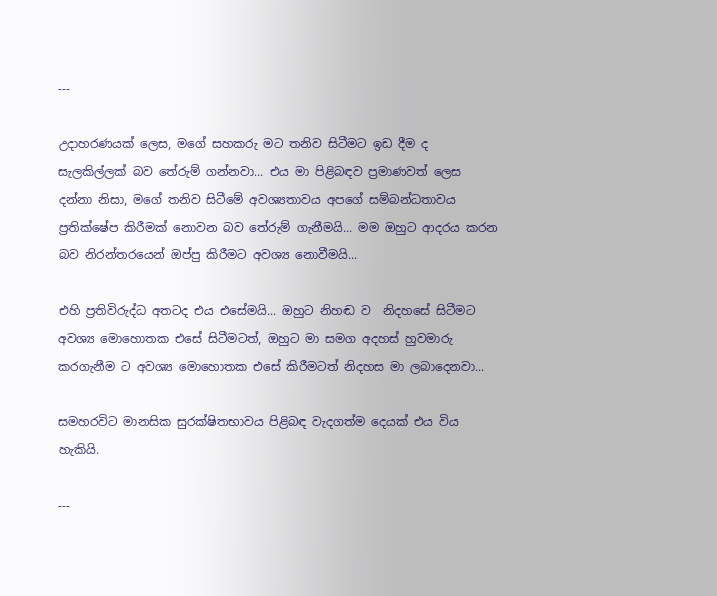---

උදාහරණයක් ලෙස, මගේ සහකරු මට තනිව සිටීමට ඉඩ දීම ද සැලකිල්ලක් බව තේරුම් ගන්නවා... එය මා පිළිබඳව ප්‍රමාණවත් ලෙස දන්නා නිසා, මගේ තනිව සිටීමේ අවශ්‍යතාවය අපගේ සම්බන්ධතාවය ප්‍රතික්ෂේප කිරීමක් නොවන බව තේරුම් ගැනීමයි... මම ඔහුට ආදරය කරන බව නිරන්තරයෙන් ඔප්පු කිරීමට අවශ්‍ය නොවීමයි...

එහි ප්‍රතිවිරුද්ධ අතටද එය එසේමයි... ඔහුට නිහඬ ව  නිදහසේ සිටීමට අවශ්‍ය මොහොතක එසේ සිටීමටත්, ඔහුට මා සමග අදහස් හුවමාරු කරගැනීම ට අවශ්‍ය මොහොතක එසේ කිරීමටත් නිදහස මා ලබාදෙනවා...

සමහරවිට මානසික සුරක්ෂිතභාවය පිළිබඳ වැදගත්ම දෙයක් එය විය හැකියි.

---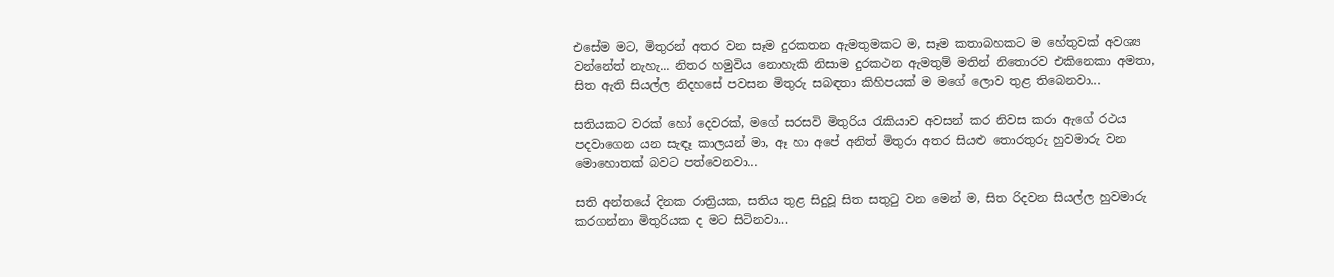එසේම මට, මිතුරන් අතර වන සෑම දුරකතන ඇමතුමකට ම, සෑම කතාබහකට ම හේතුවක් අවශ්‍ය වන්නේත් නැහැ... නිතර හමුවිය නොහැකි නිසාම දුරකථන ඇමතුම් මතින් නිතොරව එකිනෙකා අමතා, සිත ඇති සියල්ල නිදහසේ පවසන මිතුරු සබඳතා කිහිපයක් ම මගේ ලොව තුළ තිබෙනවා...

සතියකට වරක් හෝ දෙවරක්, මගේ සරසවි මිතුරිය රැකියාව අවසන් කර නිවස කරා ඇගේ රථය පදවාගෙන යන සැඳෑ කාලයන් මා, ඈ හා අපේ අනිත් මිතුරා අතර සියළු තොරතුරු හුවමාරු වන මොහොතක් බවට පත්වෙනවා...

සති අන්තයේ දිනක රාත්‍රියක, සතිය තුළ සිදුවූ සිත සතුටු වන මෙන් ම, සිත රිදවන සියල්ල හුවමාරු කරගන්නා මිතුරියක ද මට සිටිනවා...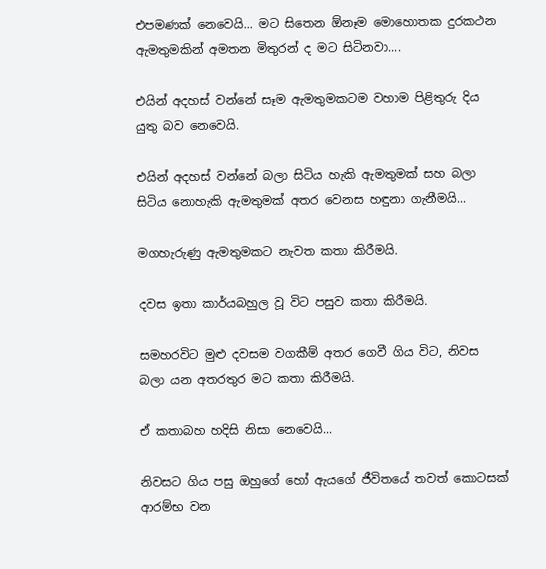එපමණක් නෙවෙයි... මට සිතෙන ඕනෑම මොහොතක දුරකථන ඇමතුමකින් අමතන මිතුරන් ද මට සිටිනවා....

එයින් අදහස් වන්නේ සෑම ඇමතුමකටම වහාම පිළිතුරු දිය යුතු බව නෙවෙයි.

එයින් අදහස් වන්නේ බලා සිටිය හැකි ඇමතුමක් සහ බලා සිටිය නොහැකි ඇමතුමක් අතර වෙනස හඳුනා ගැනීමයි...

මගහැරුණු ඇමතුමකට නැවත කතා කිරීමයි.

දවස ඉතා කාර්යබහුල වූ විට පසුව කතා කිරීමයි.

සමහරවිට මුළු දවසම වගකීම් අතර ගෙවී ගිය විට, නිවස බලා යන අතරතුර මට කතා කිරීමයි.

ඒ කතාබහ හදිසි නිසා නෙවෙයි...

නිවසට ගිය පසු ඔහුගේ හෝ ඇයගේ ජීවිතයේ තවත් කොටසක් ආරම්භ වන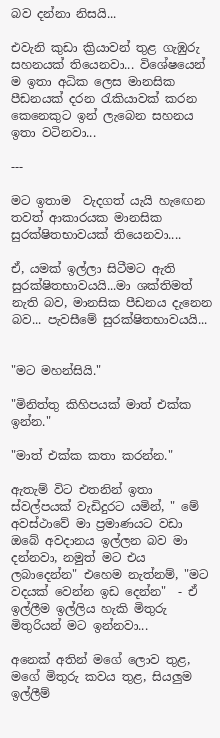බව දන්නා නිසයි...

එවැනි කුඩා ක්‍රියාවන් තුළ ගැඹුරු සහනයක් තියෙනවා... විශේෂයෙන් ම ඉතා අධික ලෙස මානසික පීඩනයක් දරන රැකියාවක් කරන කෙනෙකුට ඉන් ලැබෙන සහනය ඉතා වටිනවා...

---

මට ඉතාම  වැදගත් යැයි හැඟෙන තවත් ආකාරයක මානසික සුරක්ෂිතභාවයක් තියෙනවා....

ඒ, යමක් ඉල්ලා සිටීමට ඇති සුරක්ෂිතභාවයයි...මා ශක්තිමත් නැති බව, මානසික පීඩනය දැනෙන බව... පැවසීමේ සුරක්ෂිතභාවයයි...


"මට මහන්සියි."

"මිනිත්තු කිහිපයක් මාත් එක්ක ඉන්න."

"මාත් එක්ක කතා කරන්න."

ඇතැම් විට එතනින් ඉතා ස්වල්පයක් වැඩිදුරට යමින්, " මේ අවස්ථාවේ මා ප්‍රමාණයට වඩා ඔබේ අවදානය ඉල්ලන බව මා දන්නවා, නමුත් මට එය ලබාදෙන්න" එහෙම නැත්නම්, "මට වදයක් වෙන්න ඉඩ දෙන්න"  - ඒ ඉල්ලීම ඉල්ලිය හැකි මිතුරු මිතුරියන් මට ඉන්නවා...

අනෙක් අතින් මගේ ලොව තුළ, මගේ මිතුරු කවය තුළ, සියලුම ඉල්ලීම්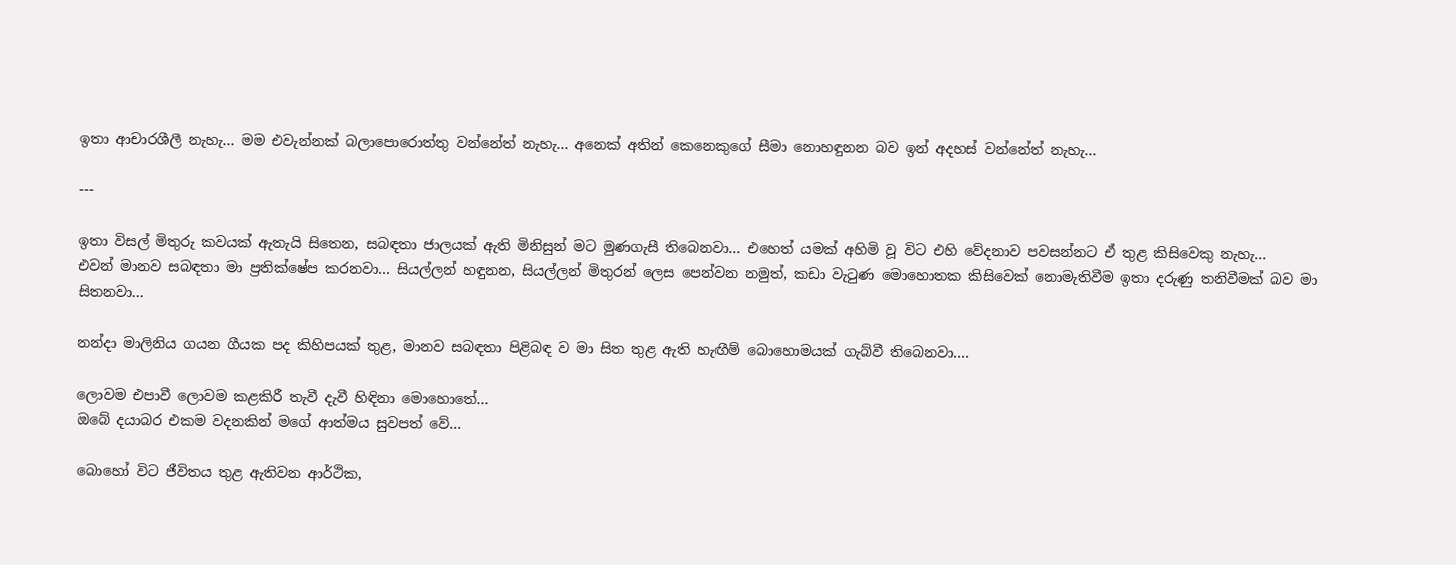ඉතා ආචාරශීලී නැහැ... මම එවැන්නක් බලාපොරොත්තු වන්නේත් නැහැ... අනෙක් අතින් කෙනෙකුගේ සීමා නොහඳුනන බව ඉන් අදහස් වන්නේත් නැහැ...

---

ඉතා විසල් මිතුරු කවයක් ඇතැයි සිතෙන, සබඳතා ජාලයක් ඇති මිනිසුන් මට මුණගැසී තිබෙනවා... එහෙත් යමක් අහිමි වූ විට එහි වේදනාව පවසන්නට ඒ තුළ කිසිවෙකු නැහැ...
එවන් මානව සබඳතා මා ප්‍රතික්ෂේප කරනවා... සියල්ලන් හඳුනන, සියල්ලන් මිතුරන් ලෙස පෙන්වන නමුත්, කඩා වැටුණ මොහොතක කිසිවෙක් නොමැතිවීම ඉතා දරුණු තනිවීමක් බව මා සිතනවා...

නන්දා මාලිනිය ගයන ගීයක පද කිහිපයක් තුළ, මානව සබඳතා පිළිබඳ ව මා සිත තුළ ඇති හැඟීම් බොහොමයක් ගැබ්වී තිබෙනවා....

ලොවම එපාවී ලොවම කළකිරී තැවී දැවී හිඳිනා මොහොතේ...
ඔබේ දයාබර එකම වදනකින් මගේ ආත්මය සුවපත් වේ...

බොහෝ විට ජීවිතය තුළ ඇතිවන ආර්ථික,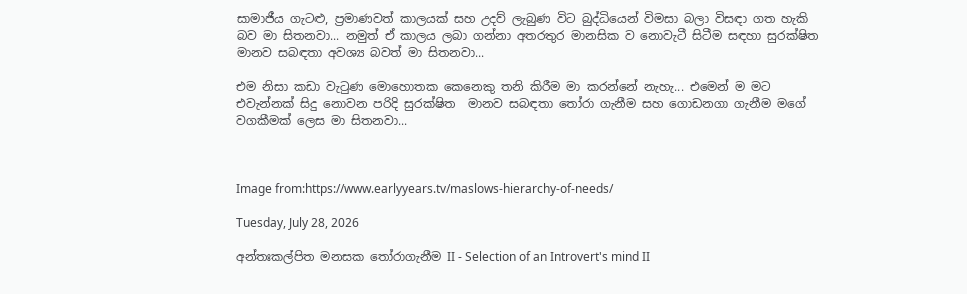සාමාජීය ගැටළු, ප්‍රමාණවත් කාලයක් සහ උදව් ලැබුණ විට බුද්ධියෙන් විමසා බලා විසඳා ගත හැකි බව මා සිතනවා... නමුත් ඒ කාලය ලබා ගන්නා අතරතුර මානසික ව නොවැටී සිටීම සඳහා සුරක්ෂිත මානව සබඳතා අවශ්‍ය බවත් මා සිතනවා...

එම නිසා කඩා වැටුණ මොහොතක කෙනෙකු තනි කිරීම මා කරන්නේ නැහැ... එමෙන් ම මට එවැන්නක් සිදු නොවන පරිදි සුරක්ෂිත  මානව සබඳතා තෝරා ගැනීම සහ ගොඩනගා ගැනීම මගේ වගකීමක් ලෙස මා සිතනවා...



Image from:https://www.earlyyears.tv/maslows-hierarchy-of-needs/

Tuesday, July 28, 2026

අන්තඃකල්පිත මනසක තෝරාගැනීම II - Selection of an Introvert's mind II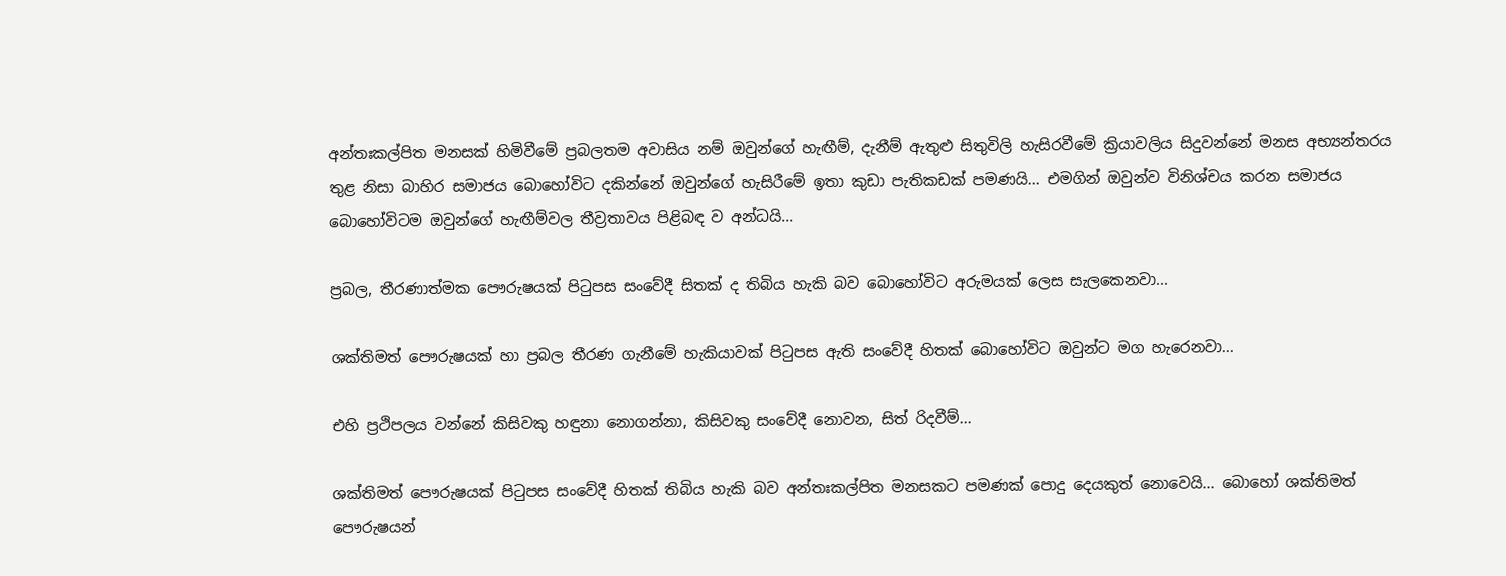අන්තඃකල්පිත මනසක් හිමිවීමේ ප්‍රබලතම අවාසිය නම් ඔවුන්ගේ හැඟීම්, දැනීම් ඇතුළු සිතුවිලි හැසිරවීමේ ක්‍රියාවලිය සිදුවන්නේ මනස අභ්‍යන්තරය තුළ නිසා බාහිර සමාජය බොහෝවිට දකින්නේ ඔවුන්ගේ හැසිරීමේ ඉතා කුඩා පැතිකඩක් පමණයි... එමගින් ඔවුන්ව විනිශ්චය කරන සමාජය බොහෝවිටම ඔවුන්ගේ හැඟීම්වල තීව්‍රතාවය පිළිබඳ ව අන්ධයි...

ප්‍රබල, තීරණාත්මක පෞරුෂයක් පිටුපස සංවේදී සිතක් ද තිබිය හැකි බව බොහෝවිට අරුමයක් ලෙස සැලකෙනවා...

ශක්තිමත් පෞරුෂයක් හා ප්‍රබල තීරණ ගැනීමේ හැකියාවක් පිටුපස ඇති සංවේදී හිතක් බොහෝවිට ඔවුන්ට මග හැරෙනවා...

එහි ප්‍රථිපලය වන්නේ කිසිවකු හඳුනා නොගන්නා, කිසිවකු සංවේදී නොවන, සිත් රිදවීම්...

ශක්තිමත් පෞරුෂයක් පිටුපස සංවේදී හිතක් තිබිය හැකි බව අන්තඃකල්පිත මනසකට පමණක් පොදු දෙයකුත් නොවෙයි... බොහෝ ශක්තිමත් පෞරුෂයන්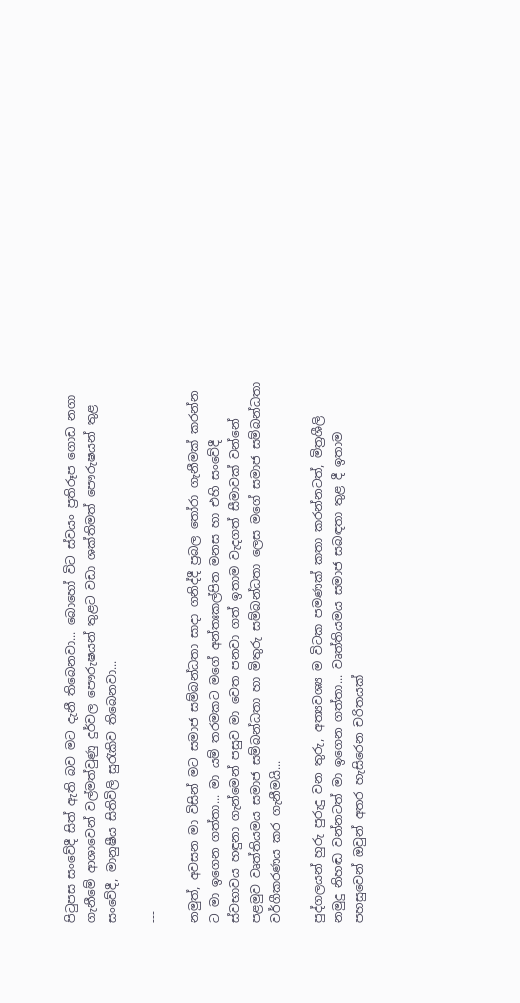පිටුපස සංවේදී සිත් ඇති බව මට දැනී තිබෙනවා... බොහෝ විට ස්ව‍යං ප්‍රතිරූප ගොඩ නගා ගැනීමේ ආශාවෙන් වල්මත්වුණු දුර්වල පෞරුෂයන් තුළට වඩා ශක්තිමත් පෞරුෂයන් තුළ සංවේදී, මානුෂීය සිතිවිලි සුරැකිව තිබෙනවා...

---

නමුත්, අවසන මා විසින් මට සමාජ සම්බන්ධතා සාදා ගනිද්දී ප්‍රබල තෝරා ගැනීමක් කරන්න ට මා ඉගෙන ගත්තා... මා යම් තරමකට මගේ අන්තඃකල්පිත මනස හා එහි සංවේදී ස්වභාවය හඳුනා ගැන්මෙන් පසුව මා වෙත පනවා ගත් ඉතාම වැදගත් සීමාවක් වන්නේ පළමුව වෘත්තියමය සමාජ සම්බන්ධතා හා මිතුරු සම්බන්ධතා ලෙස මගේ සමාජ සම්බන්ධතා වර්ගීකරණය කර ගැනීමයි...

පුද්ගලයන් හුරු පුරුදු වන තුරු, අත්‍යවශ්‍ය ම විටක පමණක් කතා කරන්නටත්, මිත්‍රශීලි නමුදු නිහඬ වන්නටත් මා ඉගෙන ගත්තා... වෘත්තියමය සමාජ සබඳතා තුළ දී ඉතාම පහසුවෙන් ඔවුන් අතර හැසිරෙන චරිතයක්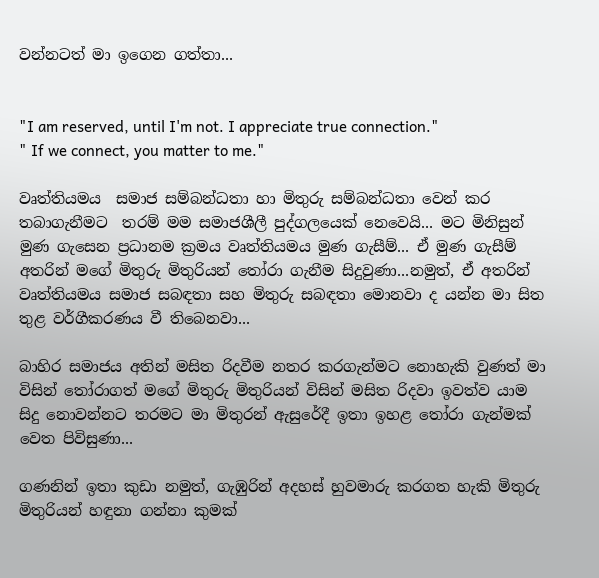වන්නටත් මා ඉගෙන ගත්තා...


"I am reserved, until I'm not. I appreciate true connection."
" If we connect, you matter to me."

වෘත්තියමය  සමාජ සම්බන්ධතා හා මිතුරු සම්බන්ධතා වෙන් කර තබාගැනීමට  තරම් මම සමාජශීලී පුද්ගලයෙක් නෙවෙයි... මට මිනිසුන් මුණ ගැසෙන ප්‍රධානම ක්‍රමය වෘත්තියමය මුණ ගැසීම්... ඒ මුණ ගැසීම් අතරින් මගේ මිතුරු මිතුරියන් තෝරා ගැනීම සිදුවුණා...නමුත්, ඒ අතරින් වෘත්තියමය සමාජ සබඳතා සහ මිතුරු සබඳතා මොනවා ද යන්න මා සිත තුළ වර්ගීකරණය වී තිබෙනවා...

බාහිර සමාජය අතින් මසිත රිදවීම නතර කරගැන්මට නොහැකි වුණත් මා විසින් තෝරාගත් මගේ මිතුරු මිතුරියන් විසින් මසිත රිදවා ඉවත්ව යාම සිදු නොවන්නට තරමට මා මිතුරන් ඇසුරේදී ඉතා ඉහළ තෝරා ගැන්මක් වෙත පිවිසුණා...

ගණනින් ඉතා කුඩා නමුත්, ගැඹුරින් අදහස් හුවමාරු කරගත හැකි මිතුරු මිතුරියන් හඳුනා ගන්නා කුමක්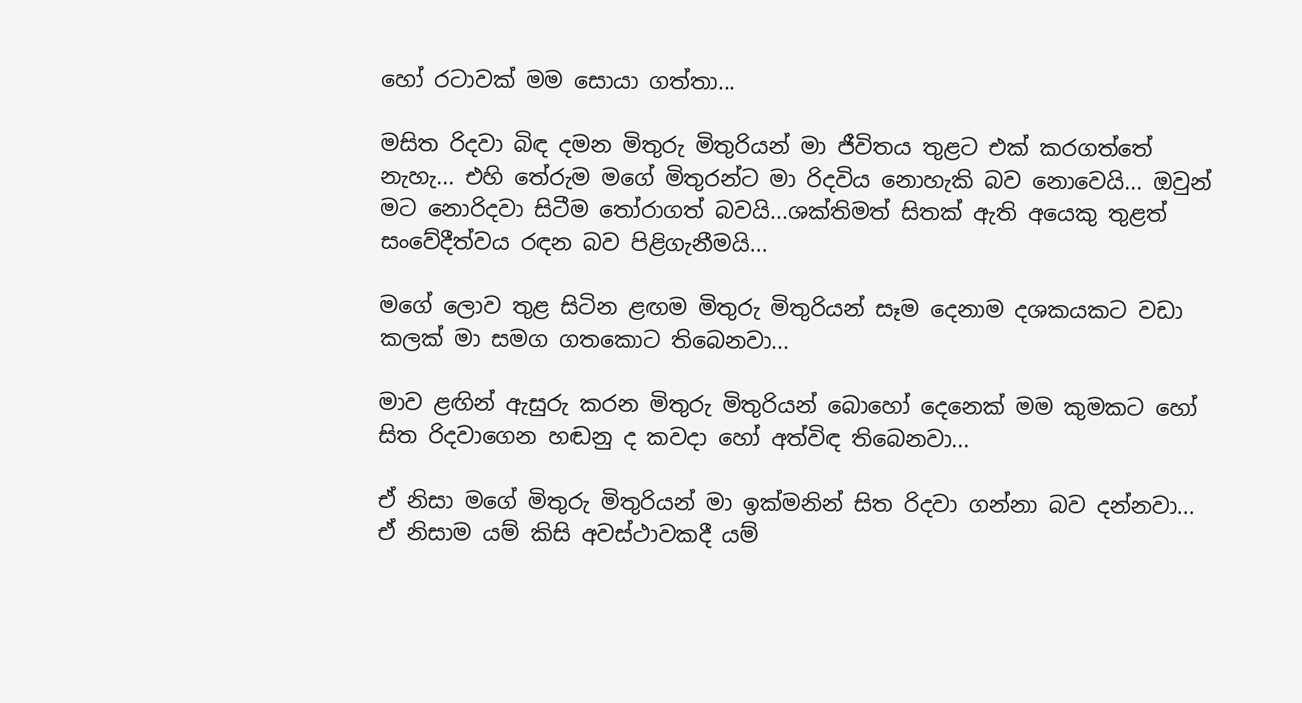හෝ රටාවක් මම සොයා ගත්තා...

මසිත රිදවා බිඳ දමන මිතුරු මිතුරියන් මා ජීවිතය තුළට එක් කරගත්තේ නැහැ... එහි තේරුම මගේ මිතුරන්ට මා රිදවිය නොහැකි බව නොවෙයි... ඔවුන් මට නොරිදවා සිටීම තෝරාගත් බවයි...ශක්තිමත් සිතක් ඇති අයෙකු තුළත් සංවේදීත්වය රඳන බව පිළිගැනීමයි...

මගේ ලොව තුළ සිටින ළඟම මිතුරු මිතුරියන් සෑම දෙනාම දශකයකට වඩා කලක් මා සමග ගතකොට තිබෙනවා...

මාව ළඟින් ඇසුරු කරන මිතුරු මිතුරියන් බොහෝ දෙනෙක් මම කුමකට හෝ සිත රිදවාගෙන හඬනු ද කවදා හෝ අත්විඳ තිබෙනවා...

ඒ නිසා මගේ මිතුරු මිතුරියන් මා ඉක්මනින් සිත රිදවා ගන්නා බව දන්නවා... ඒ නිසාම යම් කිසි අවස්ථාවකදී යම්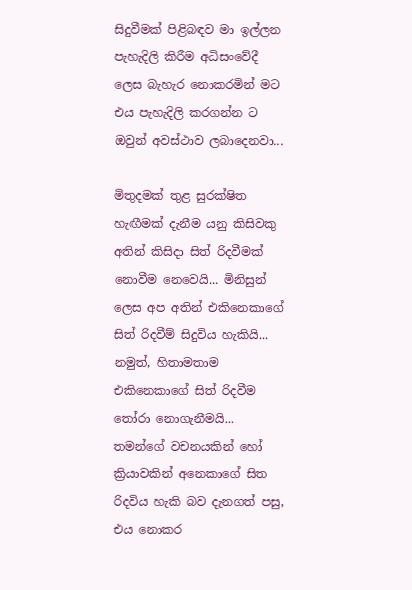සිදුවීමක් පිළිබඳව මා ඉල්ලන පැහැදිලි කිරීම අධිසංවේදී ලෙස බැහැර නොකරමින් මට එය පැහැදිලි කරගන්න ට ඔවුන් අවස්ථාව ලබාදෙනවා...

මිතුදමක් තුළ සුරක්ෂිත හැඟීමක් දැනීම යනු කිසිවකු අතින් කිසිදා සිත් රිදවීමක් නොවීම නෙවෙයි... මිනිසුන් ලෙස අප අතින් එකිනෙකාගේ සිත් රිදවීම් සිදුවිය හැකියි... නමුත්, හිතාමතාම එකිනෙකාගේ සිත් රිදවීම තෝරා නොගැනීමයි... තමන්ගේ වචනයකින් හෝ ක්‍රියාවකින් අනෙකාගේ සිත රිදවිය හැකි බව දැනගත් පසු, එය නොකර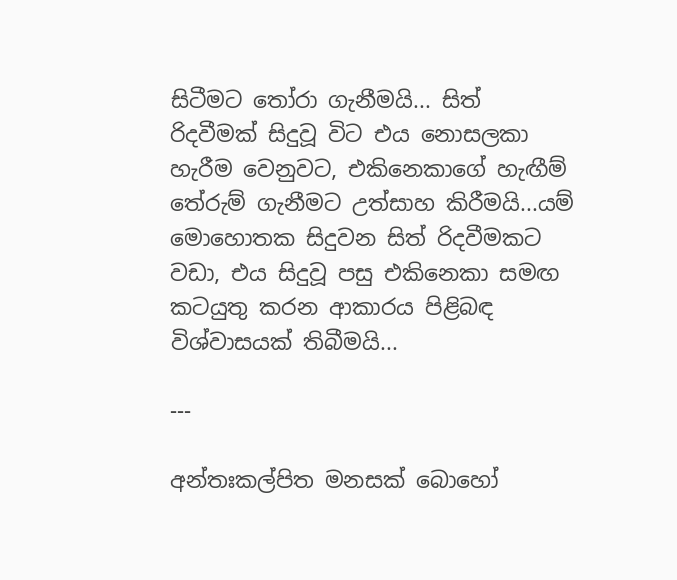සිටීමට තෝරා ගැනීමයි... සිත් රිදවීමක් සිදුවූ විට එය නොසලකා හැරීම වෙනුවට, එකිනෙකාගේ හැඟීම් තේරුම් ගැනීමට උත්සාහ කිරීමයි...යම් මොහොතක සිදුවන සිත් රිදවීමකට වඩා, එය සිදුවූ පසු එකිනෙකා සමඟ කටයුතු කරන ආකාරය පිළිබඳ විශ්වාසයක් තිබීමයි...

---

අන්තඃකල්පිත මනසක් බොහෝ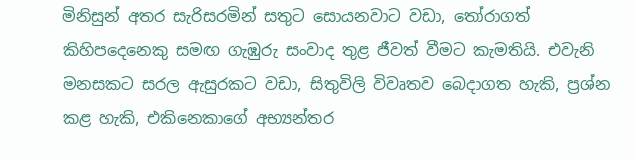මිනිසුන් අතර සැරිසරමින් සතුට සොයනවාට වඩා, තෝරාගත් කිහිපදෙනෙකු සමඟ ගැඹුරු සංවාද තුළ ජීවත් වීමට කැමතියි. එවැනි මනසකට සරල ඇසුරකට වඩා, සිතුවිලි විවෘතව බෙදාගත හැකි, ප්‍රශ්න කළ හැකි, එකිනෙකාගේ අභ්‍යන්තර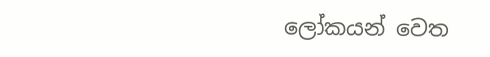ලෝකයන් වෙත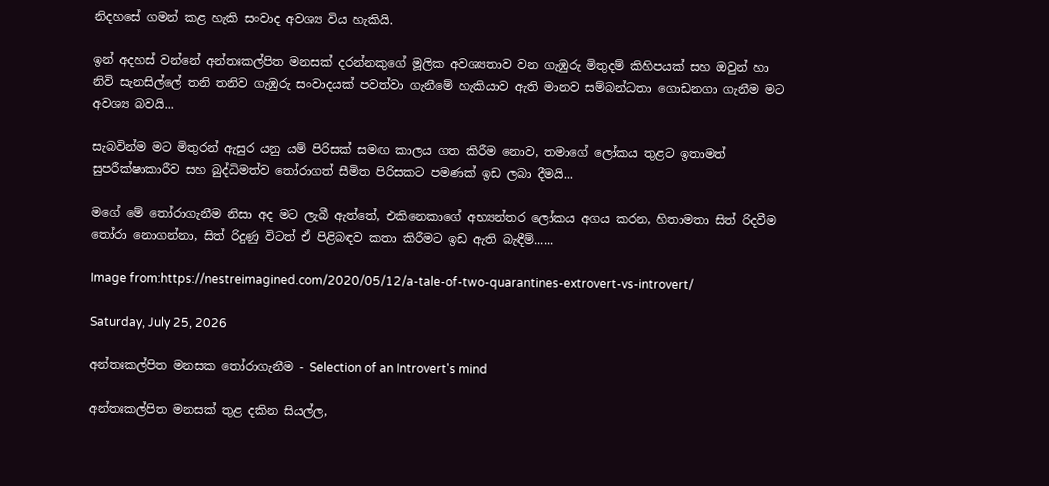නිදහසේ ගමන් කළ හැකි සංවාද අවශ්‍ය විය හැකියි.

ඉන් අදහස් වන්නේ අන්තඃකල්පිත මනසක් දරන්නකුගේ මූලික අවශ්‍යතාව වන ගැඹුරු මිතුදම් කිහිපයක් සහ ඔවුන් හා නිවි සැනසිල්ලේ තනි තනිව ගැඹුරු සංවාදයක් පවත්වා ගැනීමේ හැකියාව ඇති මානව සම්බන්ධතා ගොඩනගා ගැනීම මට අවශ්‍ය බවයි...

සැබවින්ම මට මිතුරන් ඇසුර යනු යම් පිරිසක් සමඟ කාලය ගත කිරීම නොව, තමාගේ ලෝකය තුළට ඉතාමත් සුපරීක්ෂාකාරීව සහ බුද්ධිමත්ව තෝරාගත් සීමිත පිරිසකට පමණක් ඉඩ ලබා දීමයි...

මගේ මේ තෝරාගැනීම නිසා අද මට ලැබී ඇත්තේ, එකිනෙකාගේ අභ්‍යන්තර ලෝකය අගය කරන, හිතාමතා සිත් රිදවීම තෝරා නොගන්නා, සිත් රිදුණු විටත් ඒ පිළිබඳව කතා කිරීමට ඉඩ ඇති බැඳීම්......

Image from:https://nestreimagined.com/2020/05/12/a-tale-of-two-quarantines-extrovert-vs-introvert/

Saturday, July 25, 2026

අන්තඃකල්පිත මනසක තෝරාගැනීම - Selection of an Introvert's mind

අන්තඃකල්පිත මනසක් තුළ දකින සියල්ල,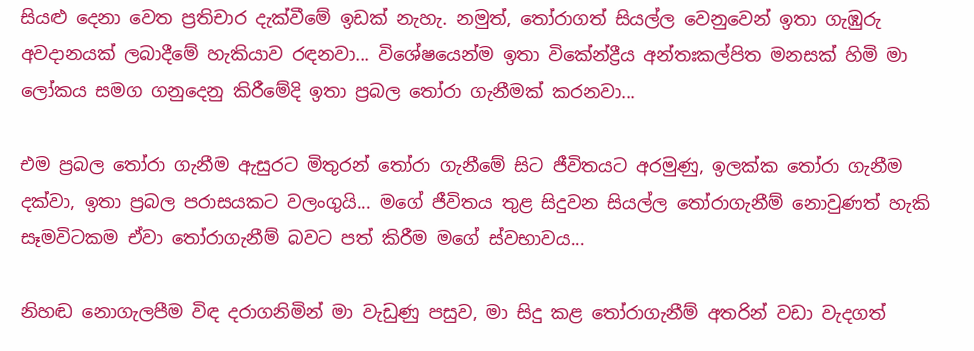සියළු දෙනා වෙත ප්‍රතිචාර දැක්වීමේ ඉඩක් නැහැ. නමුත්, තෝරාගත් සියල්ල වෙනුවෙන් ඉතා ගැඹුරු අවදානයක් ලබාදීමේ හැකියාව රඳනවා... විශේෂයෙන්ම ඉතා විකේන්ද්‍රීය අන්තඃකල්පිත මනසක් හිමි මා ලෝකය සමග ගනුදෙනු කිරීමේදි ඉතා ප්‍රබල තෝරා ගැනීමක් කරනවා...

එම ප්‍රබල තෝරා ගැනීම ඇසුරට මිතුරන් තෝරා ගැනීමේ සිට ජීවිතයට අරමුණු, ඉලක්ක තෝරා ගැනීම දක්වා, ඉතා ප්‍රබල පරාසයකට වලංගුයි... මගේ ජීවිතය තුළ සිදුවන සියල්ල තෝරාගැනීම් නොවුණත් හැකි සෑමවිටකම ඒවා තෝරාගැනීම් බවට පත් කිරීම මගේ ස්වභාවය...

නිහඬ නොගැලපීම විඳ දරාගනිමින් මා වැඩුණු පසුව, මා සිදු කළ තෝරාගැනීම් අතරින් වඩා වැදගත්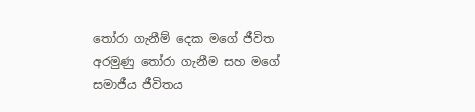තෝරා ගැනීම් දෙක මගේ ජීවිත අරමුණු තෝරා ගැනීම සහ මගේ සමාජීය ජීවිතය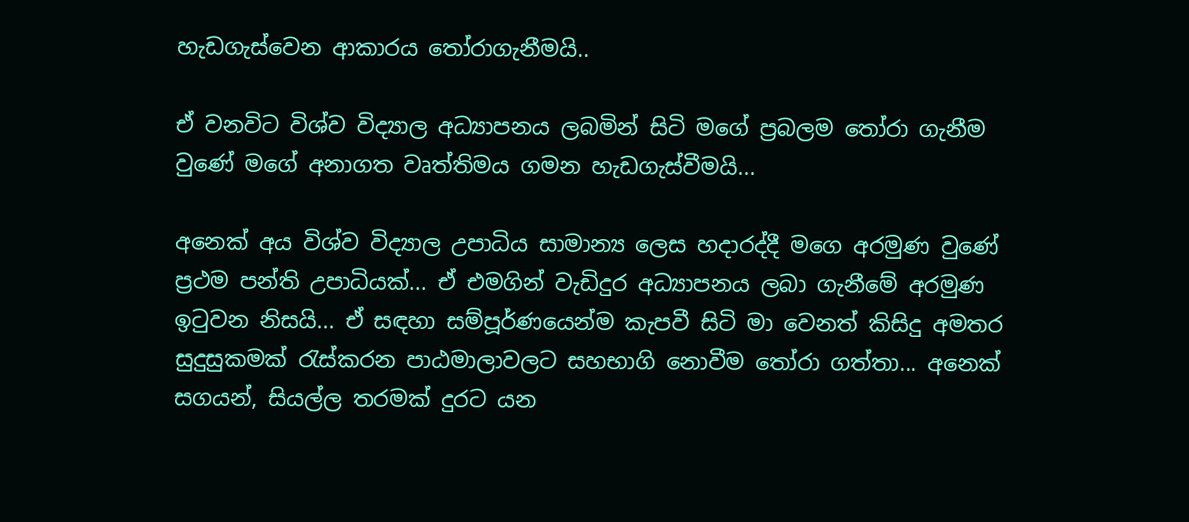හැඩගැස්වෙන ආකාරය තෝරාගැනීමයි..

ඒ වනවිට විශ්ව විද්‍යාල අධ්‍යාපනය ලබමින් සිටි මගේ ප්‍රබලම තෝරා ගැනීම වුණේ මගේ අනාගත වෘත්තිමය ගමන හැඩගැස්වීමයි...

අනෙක් අය විශ්ව විද්‍යාල උපාධිය සාමාන්‍ය ලෙස හදාරද්දී මගෙ අරමුණ වුණේ ප්‍රථම පන්ති උපාධියක්... ඒ එමගින් වැඩිදුර අධ්‍යාපනය ලබා ගැනීමේ අරමුණ ඉටුවන නිසයි... ඒ සඳහා සම්පූර්ණයෙන්ම කැපවී සිටි මා වෙනත් කිසිදු අමතර සුදුසුකමක් රැස්කරන පාඨමාලාවලට සහභාගි නොවීම තෝරා ගත්තා... අනෙක් සගයන්, සියල්ල තරමක් දුරට යන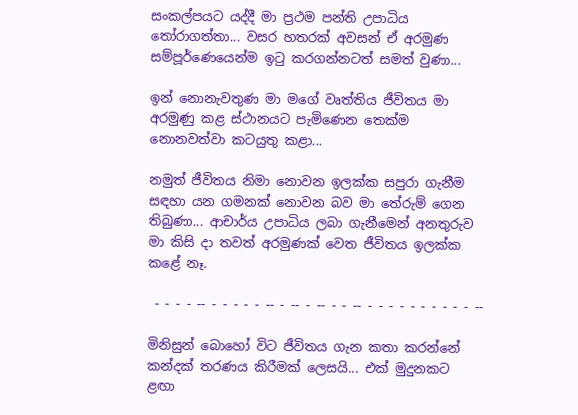සංකල්පයට යද්දී මා ප්‍රථම පන්ති උපාධිය තෝරාගත්තා... වසර හතරක් අවසන් ඒ අරමුණ සම්පූර්ණෙයෙන්ම ඉටු කරගන්නටත් සමත් වුණා...

ඉන් නොනැවතුණ මා මගේ වෘත්තිය ජීවිතය මා අරමුණු කළ ස්ථානයට පැමිණෙන තෙක්ම නොනවත්වා කටයුතු කළා...

නමුත් ජීවිතය නිමා නොවන ඉලක්ක සපුරා ගැනීම සඳහා යන ගමනක් නොවන බව මා තේරුම් ගෙන තිබුණා... ආචාර්ය උපාධිය ලබා ගැනීමෙන් අනතුරුව මා කිසි දා තවත් අරමුණක් වෙත ජීවිතය ඉලක්ක කළේ නෑ.

 - - - - -- - - - - - -- - -- - -- - - -- - - - - - - - - - - --

මිනිසුන් බොහෝ විට ජීවිතය ගැන කතා කරන්නේ කන්දක් තරණය කිරීමක් ලෙසයි... එක් මුදුනකට ළඟා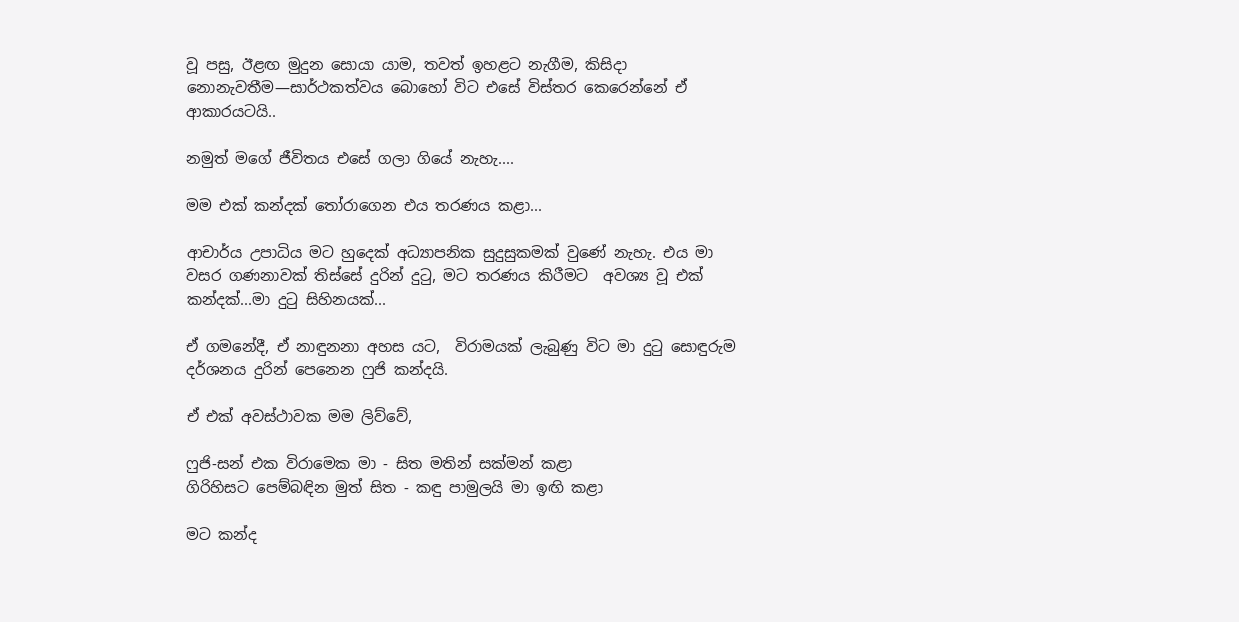වූ පසු, ඊළඟ මුදුන සොයා යාම, තවත් ඉහළට නැගීම, කිසිදා නොනැවතීම—සාර්ථකත්වය බොහෝ විට එසේ විස්තර කෙරෙන්නේ ඒ ආකාරයටයි..

නමුත් මගේ ජීවිතය එසේ ගලා ගියේ නැහැ....

මම එක් කන්දක් තෝරාගෙන එය තරණය කළා...

ආචාර්ය උපාධිය මට හුදෙක් අධ්‍යාපනික සුදුසුකමක් වුණේ නැහැ. එය මා වසර ගණනාවක් තිස්සේ දුරින් දුටු, මට තරණය කිරීමට  අවශ්‍ය වූ එක් කන්දක්...මා දුටු සිහිනයක්...

ඒ ගමනේදී, ඒ නාඳුනනා අහස යට,  විරාමයක් ලැබුණු විට මා දුටු සොඳුරුම දර්ශනය දුරින් පෙනෙන ෆුජි කන්දයි.

ඒ එක් අවස්ථාවක මම ලිව්වේ,

ෆුජි-සන් එක විරාමෙක මා - සිත මතින් සක්මන් කළා
ගිරිහිසට පෙම්බඳින මුත් සිත - කඳු පාමුලයි මා ඉඟි කළා

මට කන්ද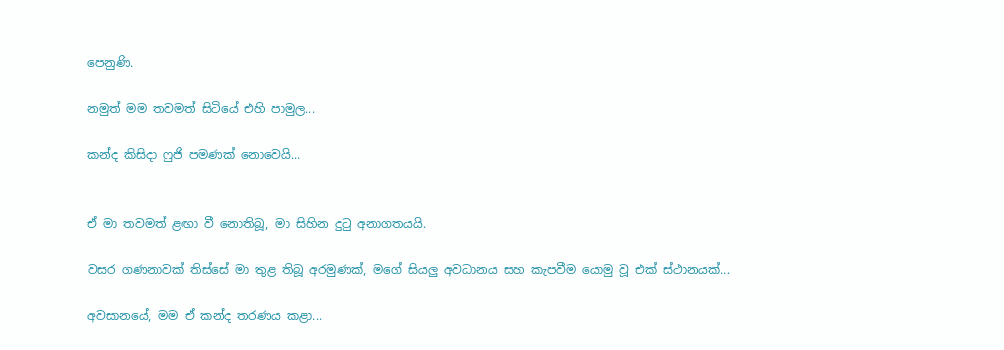පෙනුණි.

නමුත් මම තවමත් සිටියේ එහි පාමුල...

කන්ද කිසිදා ෆුජි පමණක් නොවෙයි...


ඒ මා තවමත් ළඟා වී නොතිබූ, මා සිහින දුටු අනාගතයයි.

වසර ගණනාවක් තිස්සේ මා තුළ තිබූ අරමුණක්, මගේ සියලු අවධානය සහ කැපවීම යොමු වූ එක් ස්ථානයක්...

අවසානයේ, මම ඒ කන්ද තරණය කළා...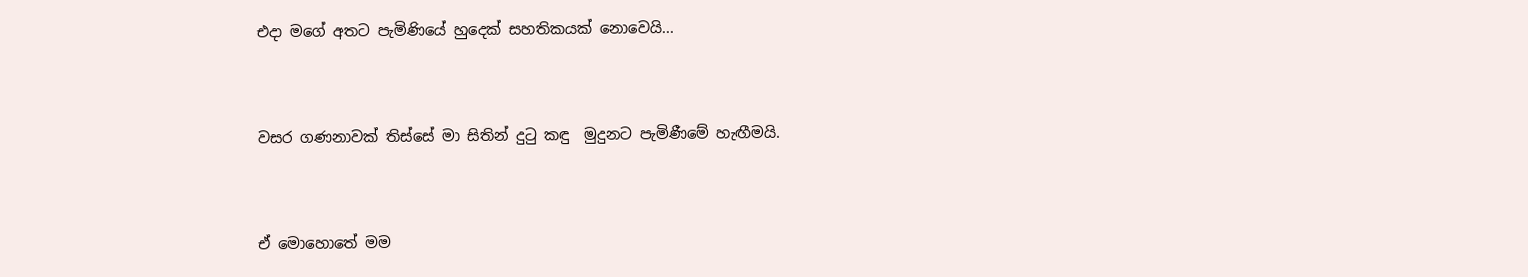එදා මගේ අතට පැමිණියේ හුදෙක් සහතිකයක් නොවෙයි...


වසර ගණනාවක් තිස්සේ මා සිතින් දුටු කඳු  මුදුනට පැමිණීමේ හැඟීමයි.


ඒ මොහොතේ මම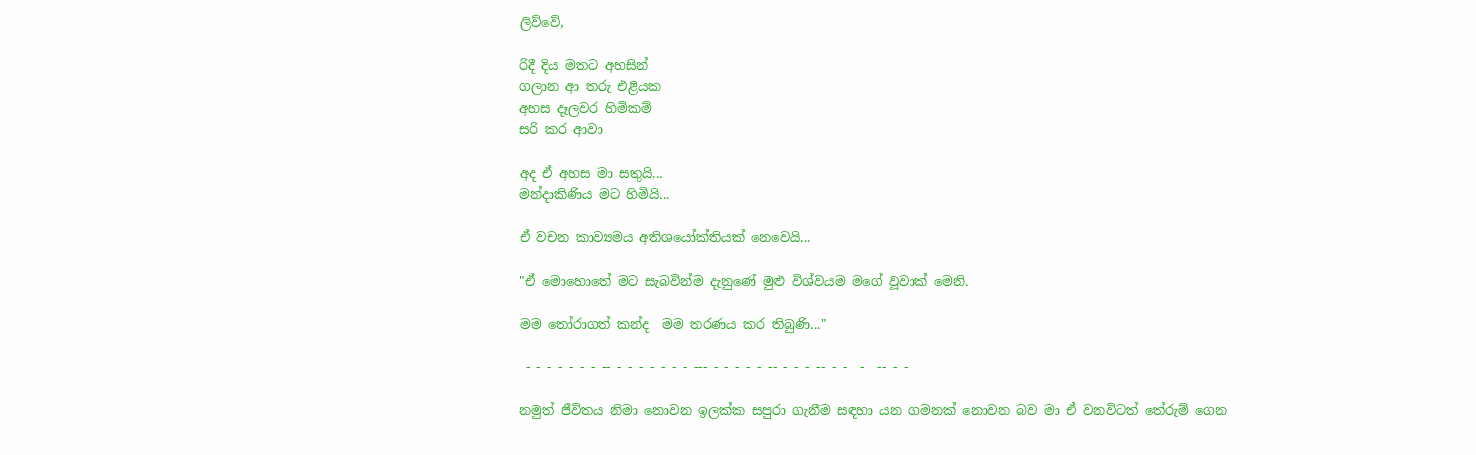ලිව්වේ,

රිදී දිය මතට අහසින්
ගලාන ආ තරු එළියක
අහස දෑලවර හිමිකම්
සරි කර ආවා

අද ඒ අහස මා සතුයි...
මන්දාකිණිය මට හිමියි...

ඒ වචන කාව්‍යමය අතිශයෝක්තියක් නෙවෙයි...

"ඒ මොහොතේ මට සැබවින්ම දැනුණේ මුළු විශ්වයම මගේ වූවාක් මෙනි.

මම තෝරාගත් කන්ද  මම තරණය කර තිබුණි..."

 - - - - - - - -- - - - - - - - --- - - - - - -- - - - -- - -  -  -- - -

නමුත් ජීවිතය නිමා නොවන ඉලක්ක සපුරා ගැනීම සඳහා යන ගමනක් නොවන බව මා ඒ වනවිටත් තේරුම් ගෙන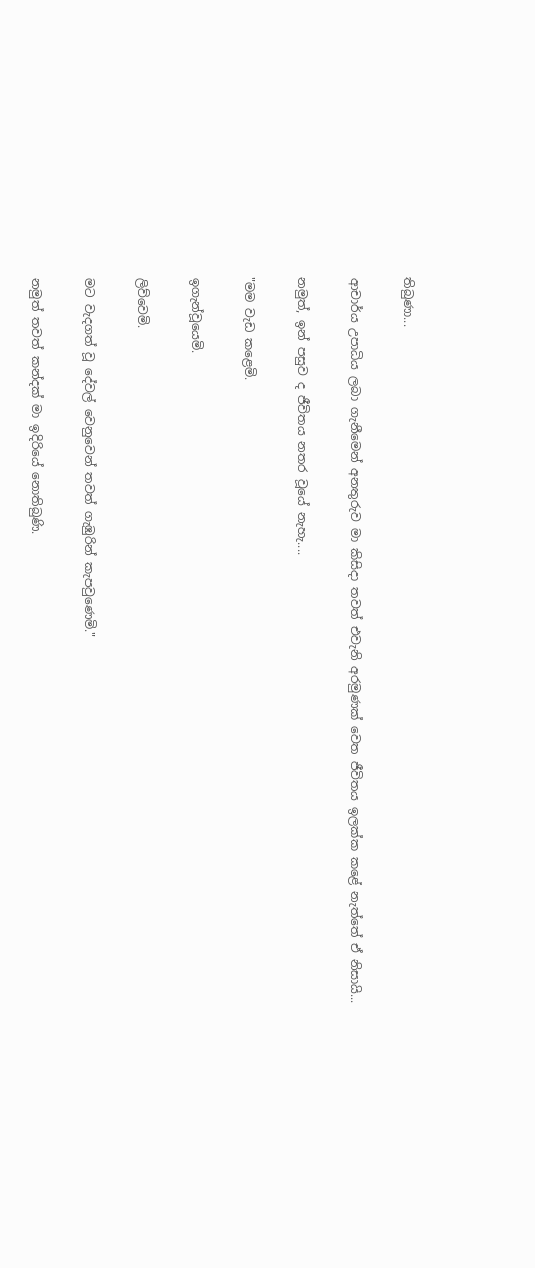තිබුණා...

ආචාර්ය උපාධිය ලබා ගැනීමෙන් අනතුරුව මා කිසිදා තවත් එවැනි අරමුණක් වෙත ජීවිතය ඉලක්ක කළේ නැත්තේ ඒ නිසායි...

නමුත්, ඉන් පසුව ද ජීවිතය නතර වූයේ නැහැ....

"මම වැඩ කළෙමි.

ඉගැන්වූයෙමි.

ලිව්වෙමි.

මට වැදගත් වූ දේවල් වෙනුවෙන් තවත් ගැඹුරින් කැපවුණෙමි."

නමුත් තවත් කන්දක් මා ඉදිරියේ නොතිබුණි.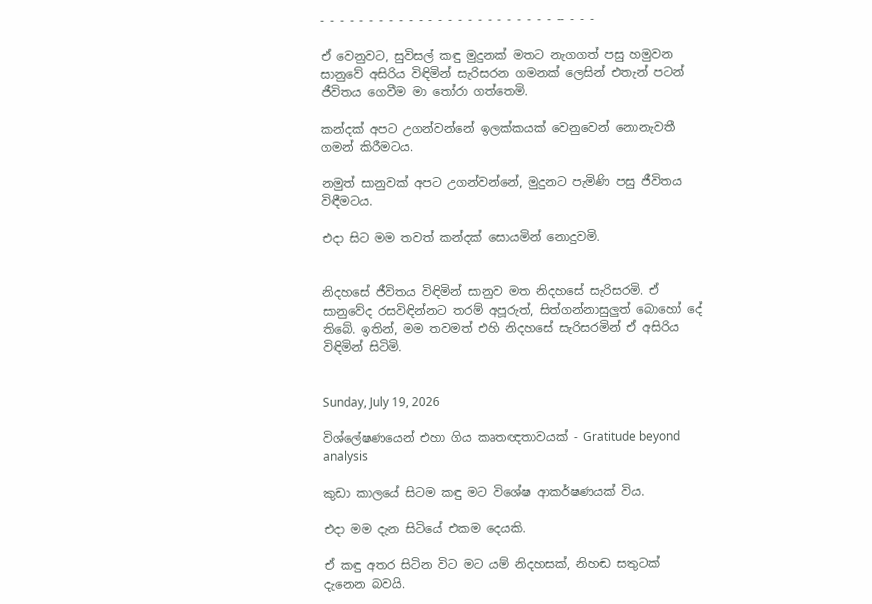- - - - - - - - - - - - - - - - - - - - - - - - -- - - -

ඒ වෙනුවට, සුවිසල් කඳු මුදුනක් මතට නැගගත් පසු හමුවන සානුවේ අසිරිය විඳිමින් සැරිසරන ගමනක් ලෙසින් එතැන් පටන් ජීවිතය ගෙවීම මා තෝරා ගත්තෙමි.

කන්දක් අපට උගන්වන්නේ ඉලක්කයක් වෙනුවෙන් නොනැවතී ගමන් කිරීමටය.

නමුත් සානුවක් අපට උගන්වන්නේ, මුදුනට පැමිණි පසු ජීවිතය විඳීමටය.

එදා සිට මම තවත් කන්දක් සොයමින් නොදුවමි.


නිදහසේ ජීවිතය විඳිමින් සානුව මත නිදහසේ සැරිසරමි. ඒ සානුවේද රසවිඳින්නට තරම් අපූරුත්, සිත්ගන්නාසුලුත් බොහෝ දේ තිබේ. ඉතින්, මම තවමත් එහි නිදහසේ සැරිසරමින් ඒ අසිරිය විඳිමින් සිටිමි.


Sunday, July 19, 2026

විශ්ලේෂණයෙන් එහා ගිය කෘතඥතාවයක් - Gratitude beyond analysis

කුඩා කාලයේ සිටම කඳු මට විශේෂ ආකර්ෂණයක් විය.

එදා මම දැන සිටියේ එකම දෙයකි.

ඒ කඳු අතර සිටින විට මට යම් නිදහසක්, නිහඬ සතුටක් දැනෙන බවයි.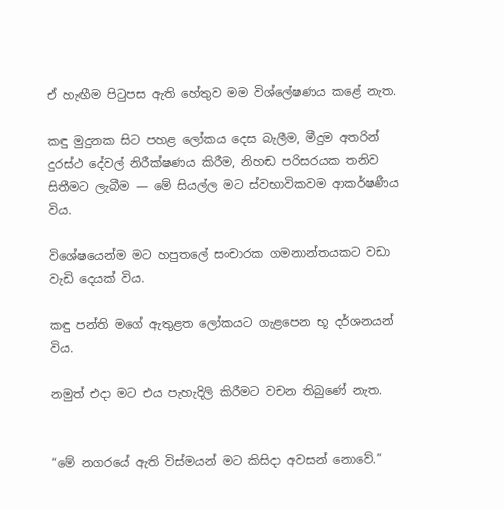ඒ හැඟීම පිටුපස ඇති හේතුව මම විශ්ලේෂණය කළේ නැත.

කඳු මුදුනක සිට පහළ ලෝකය දෙස බැලීම, මීදුම අතරින් දුරස්ථ දේවල් නිරීක්ෂණය කිරීම, නිහඬ පරිසරයක තනිව සිතීමට ලැබීම — මේ සියල්ල මට ස්වභාවිකවම ආකර්ෂණීය විය.

විශේෂයෙන්ම මට හපුතලේ සංචාරක ගමනාන්තයකට වඩා වැඩි දෙයක් විය.

කඳු පන්ති මගේ ඇතුළත ලෝකයට ගැළපෙන භූ දර්ශනයන් විය.

නමුත් එදා මට එය පැහැදිලි කිරීමට වචන තිබුණේ නැත.


“මේ නගරයේ ඇති විස්මයන් මට කිසිදා අවසන් නොවේ.”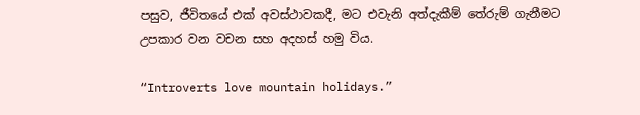පසුව, ජීවිතයේ එක් අවස්ථාවකදී, මට එවැනි අත්දැකීම් තේරුම් ගැනීමට උපකාර වන වචන සහ අදහස් හමු විය.

“Introverts love mountain holidays.”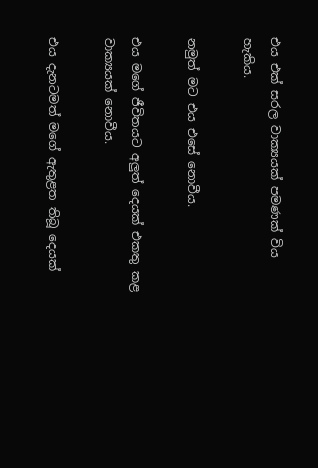එය එක් සරල වාක්‍යයක් පමණක් විය හැකිය.

නමුත් මට එය එසේ නොවීය.

එය මගේ ජීවිතයට අලුත් දෙයක් එකතු කළ වාක්‍යයක් නොවීය.

එය දැනටමත් මගේ ඇතුළත තිබූ දෙයක්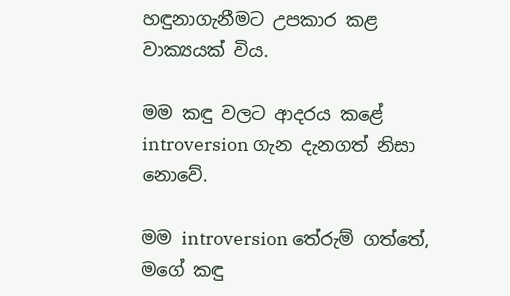හඳුනාගැනීමට උපකාර කළ වාක්‍යයක් විය.

මම කඳු වලට ආදරය කළේ introversion ගැන දැනගත් නිසා නොවේ.

මම introversion තේරුම් ගත්තේ, මගේ කඳු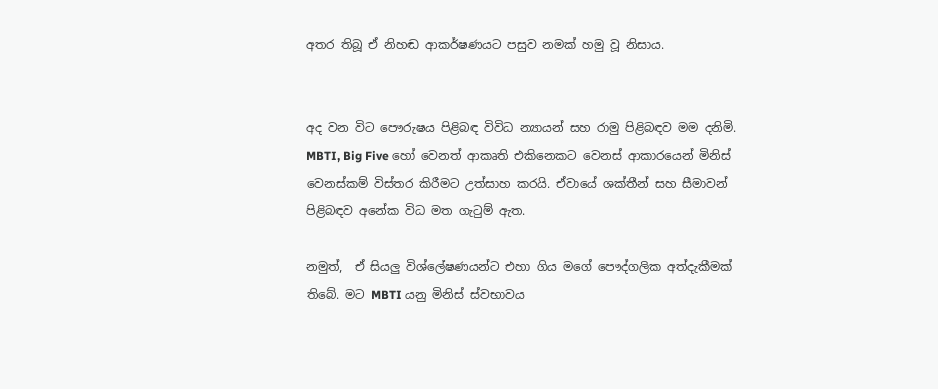අතර තිබූ ඒ නිහඬ ආකර්ෂණයට පසුව නමක් හමු වූ නිසාය.


අද වන විට පෞරුෂය පිළිබඳ විවිධ න්‍යායන් සහ රාමු පිළිබඳව මම දනිමි. MBTI, Big Five හෝ වෙනත් ආකෘති එකිනෙකට වෙනස් ආකාරයෙන් මිනිස් වෙනස්කම් විස්තර කිරීමට උත්සාහ කරයි. ඒවායේ ශක්තීන් සහ සීමාවන් පිළිබඳව අනේක විධ මත ගැටුම් ඇත.

නමුත්,  ඒ සියලු විශ්ලේෂණයන්ට එහා ගිය මගේ පෞද්ගලික අත්දැකීමක් තිබේ. මට MBTI යනු මිනිස් ස්වභාවය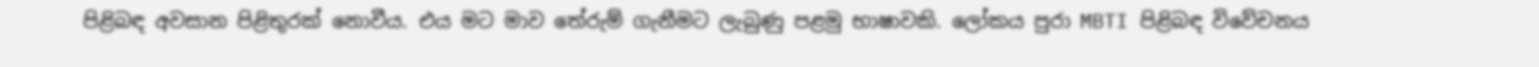පිළිබඳ අවසාන පිළිතුරක් නොවීය. එය මට මාව තේරුම් ගැනීමට ලැබුණු පළමු භාෂාවකි. ලෝකය පුරා MBTI පිළිබඳ විවේචනය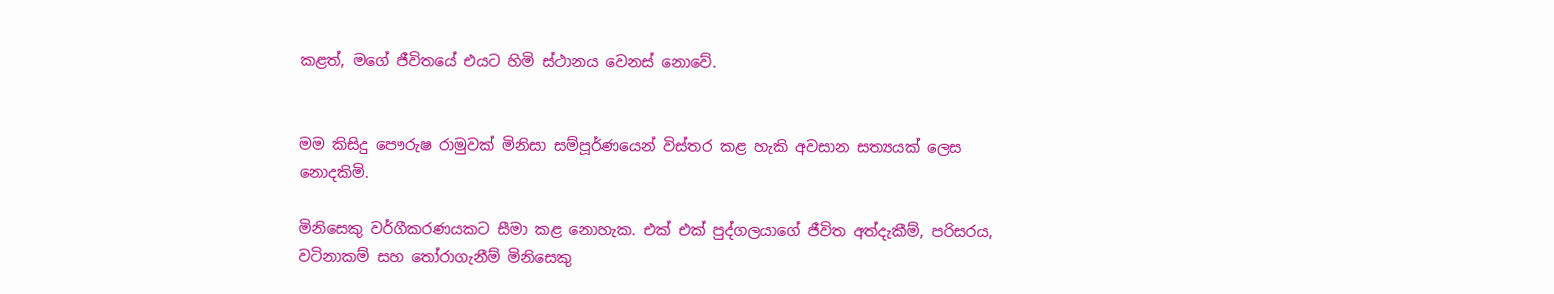කළත්, මගේ ජීවිතයේ එයට හිමි ස්ථානය වෙනස් නොවේ.


මම කිසිදු පෞරුෂ රාමුවක් මිනිසා සම්පූර්ණයෙන් විස්තර කළ හැකි අවසාන සත්‍යයක් ලෙස නොදකිමි.

මිනිසෙකු වර්ගීකරණයකට සීමා කළ නොහැක. එක් එක් පුද්ගලයාගේ ජීවිත අත්දැකීම්, පරිසරය, වටිනාකම් සහ තෝරාගැනීම් මිනිසෙකු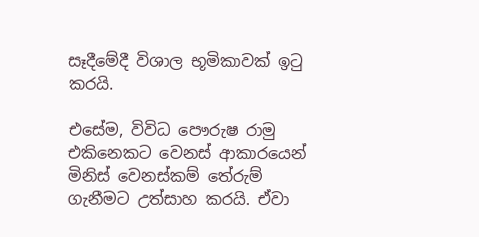සෑදීමේදී විශාල භූමිකාවක් ඉටු කරයි.

එසේම, විවිධ පෞරුෂ රාමු එකිනෙකට වෙනස් ආකාරයෙන් මිනිස් වෙනස්කම් තේරුම් ගැනීමට උත්සාහ කරයි. ඒවා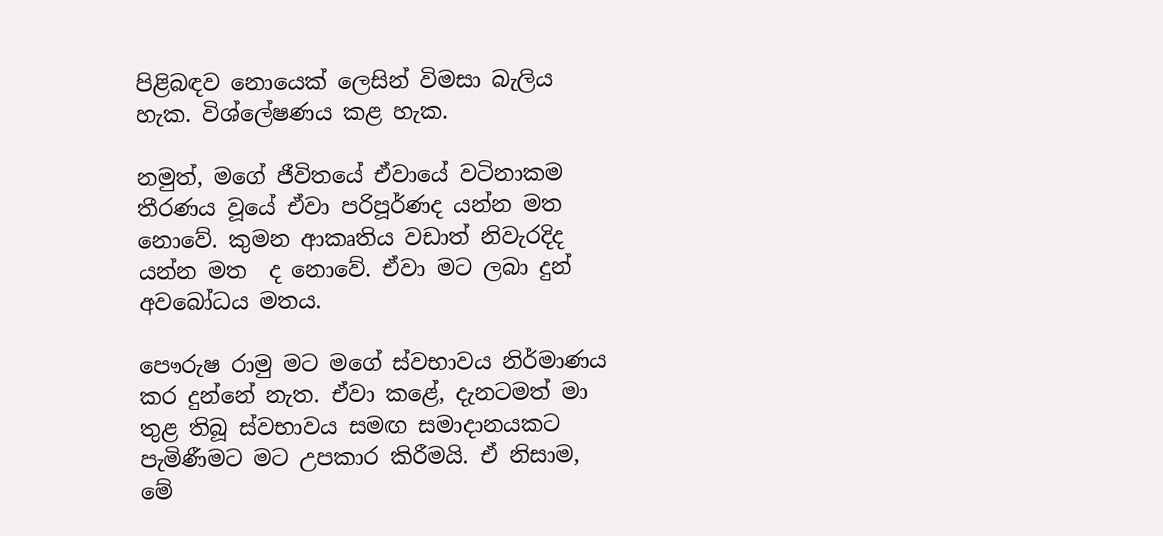පිළිබඳව නොයෙක් ලෙසින් විමසා බැලිය හැක. විශ්ලේෂණය කළ හැක.

නමුත්, මගේ ජීවිතයේ ඒවායේ වටිනාකම තීරණය වූයේ ඒවා පරිපූර්ණද යන්න මත නොවේ. කුමන ආකෘතිය වඩාත් නිවැරදිද යන්න මත  ද නොවේ. ඒවා මට ලබා දුන් අවබෝධය මතය.

පෞරුෂ රාමු මට මගේ ස්වභාවය නිර්මාණය කර දුන්නේ නැත. ඒවා කළේ, දැනටමත් මා තුළ තිබූ ස්වභාවය සමඟ සමාදානයකට පැමිණීමට මට උපකාර කිරීමයි. ඒ නිසාම, මේ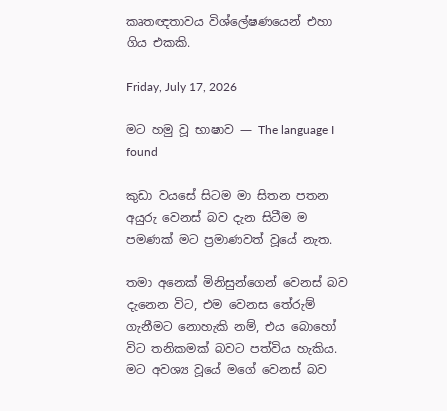කෘතඥතාවය විශ්ලේෂණයෙන් එහා ගිය එකකි.

Friday, July 17, 2026

මට හමු වූ භාෂාව — The language I found

කුඩා වයසේ සිටම මා සිතන පතන අයුරු වෙනස් බව දැන සිටීම ම පමණක් මට ප්‍රමාණවත් වූයේ නැත.

තමා අනෙක් මිනිසුන්ගෙන් වෙනස් බව දැනෙන විට, එම වෙනස තේරුම් ගැනීමට නොහැකි නම්, එය බොහෝ විට තනිකමක් බවට පත්විය හැකිය. මට අවශ්‍ය වූයේ මගේ වෙනස් බව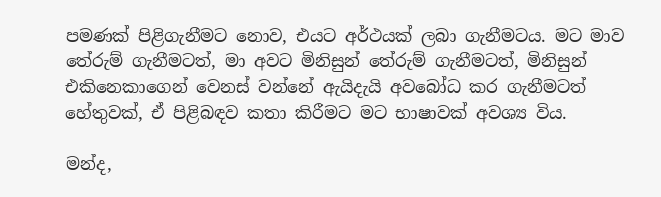පමණක් පිළිගැනීමට නොව, එයට අර්ථයක් ලබා ගැනීමටය. මට මාව තේරුම් ගැනීමටත්, මා අවට මිනිසුන් තේරුම් ගැනීමටත්, මිනිසුන් එකිනෙකාගෙන් වෙනස් වන්නේ ඇයිදැයි අවබෝධ කර ගැනීමටත් හේතුවක්, ඒ පිළිබඳව කතා කිරීමට මට භාෂාවක් අවශ්‍ය විය.

මන්ද,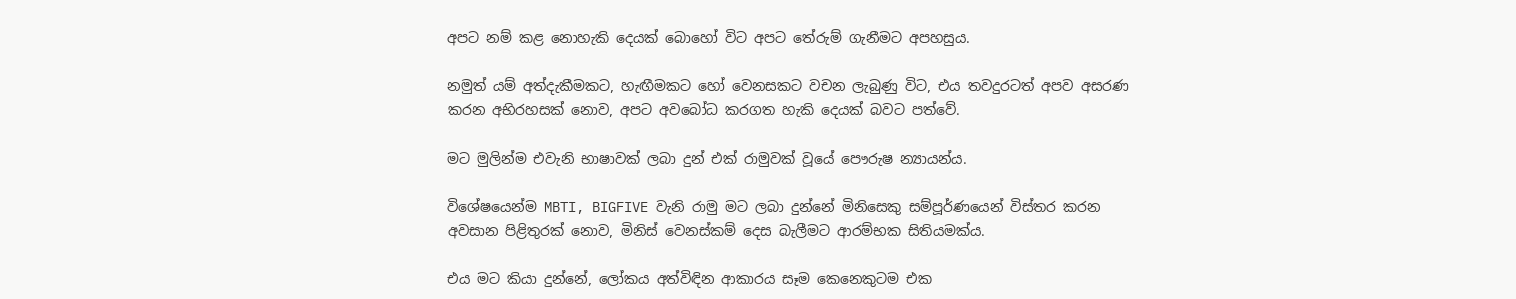අපට නම් කළ නොහැකි දෙයක් බොහෝ විට අපට තේරුම් ගැනීමට අපහසුය.

නමුත් යම් අත්දැකීමකට, හැඟීමකට හෝ වෙනසකට වචන ලැබුණු විට, එය තවදුරටත් අපව අසරණ කරන අභිරහසක් නොව, අපට අවබෝධ කරගත හැකි දෙයක් බවට පත්වේ.

මට මුලින්ම එවැනි භාෂාවක් ලබා දුන් එක් රාමුවක් වූයේ පෞරුෂ න්‍යායන්ය.

විශේෂයෙන්ම MBTI, BIGFIVE වැනි රාමු මට ලබා දුන්නේ මිනිසෙකු සම්පූර්ණයෙන් විස්තර කරන අවසාන පිළිතුරක් නොව, මිනිස් වෙනස්කම් දෙස බැලීමට ආරම්භක සිතියමක්ය.

එය මට කියා දුන්නේ, ලෝකය අත්විඳින ආකාරය සෑම කෙනෙකුටම එක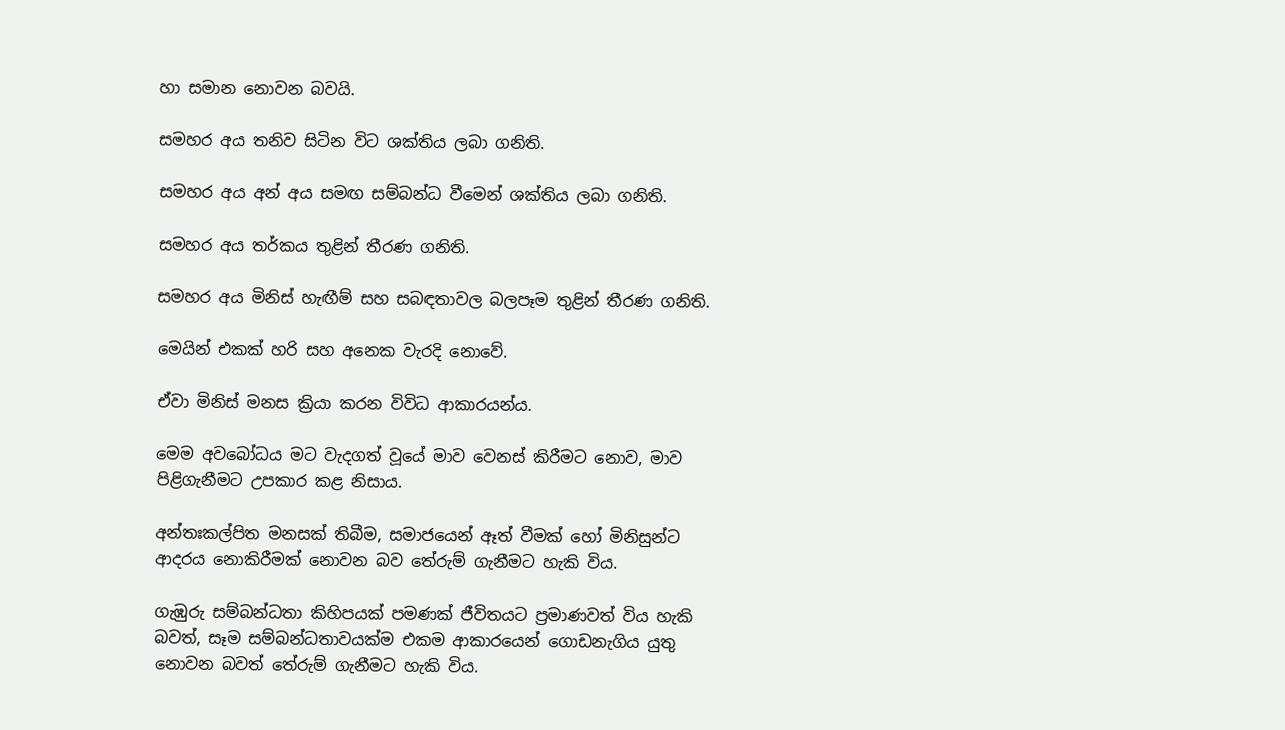හා සමාන නොවන බවයි.

සමහර අය තනිව සිටින විට ශක්තිය ලබා ගනිති.

සමහර අය අන් අය සමඟ සම්බන්ධ වීමෙන් ශක්තිය ලබා ගනිති.

සමහර අය තර්කය තුළින් තීරණ ගනිති.

සමහර අය මිනිස් හැඟීම් සහ සබඳතාවල බලපෑම තුළින් තීරණ ගනිති.

මෙයින් එකක් හරි සහ අනෙක වැරදි නොවේ.

ඒවා මිනිස් මනස ක්‍රියා කරන විවිධ ආකාරයන්ය.

මෙම අවබෝධය මට වැදගත් වූයේ මාව වෙනස් කිරීමට නොව, මාව පිළිගැනීමට උපකාර කළ නිසාය.

අන්තඃකල්පිත මනසක් තිබීම, සමාජයෙන් ඈත් වීමක් හෝ මිනිසුන්ට ආදරය නොකිරීමක් නොවන බව තේරුම් ගැනීමට හැකි විය.

ගැඹුරු සම්බන්ධතා කිහිපයක් පමණක් ජීවිතයට ප්‍රමාණවත් විය හැකි බවත්, සෑම සම්බන්ධතාවයක්ම එකම ආකාරයෙන් ගොඩනැගිය යුතු නොවන බවත් තේරුම් ගැනීමට හැකි විය.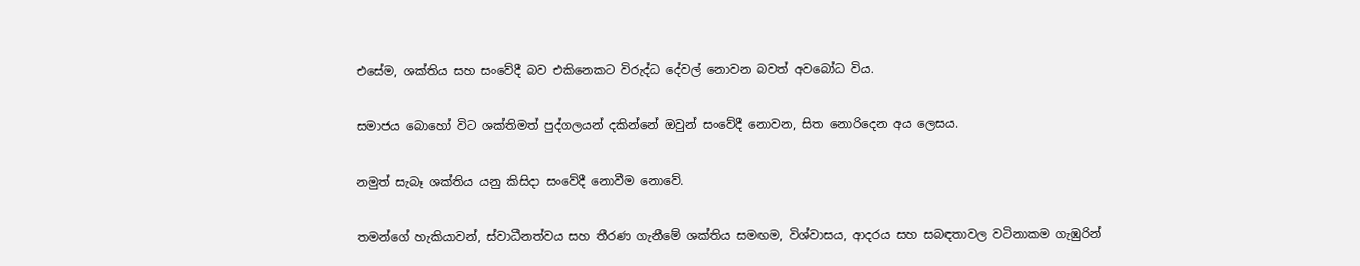එසේම, ශක්තිය සහ සංවේදී බව එකිනෙකට විරුද්ධ දේවල් නොවන බවත් අවබෝධ විය.

සමාජය බොහෝ විට ශක්තිමත් පුද්ගලයන් දකින්නේ ඔවුන් සංවේදී නොවන, සිත නොරිදෙන අය ලෙසය.

නමුත් සැබෑ ශක්තිය යනු කිසිදා සංවේදී නොවීම නොවේ.

තමන්ගේ හැකියාවන්, ස්වාධීනත්වය සහ තීරණ ගැනීමේ ශක්තිය සමඟම, විශ්වාසය, ආදරය සහ සබඳතාවල වටිනාකම ගැඹුරින්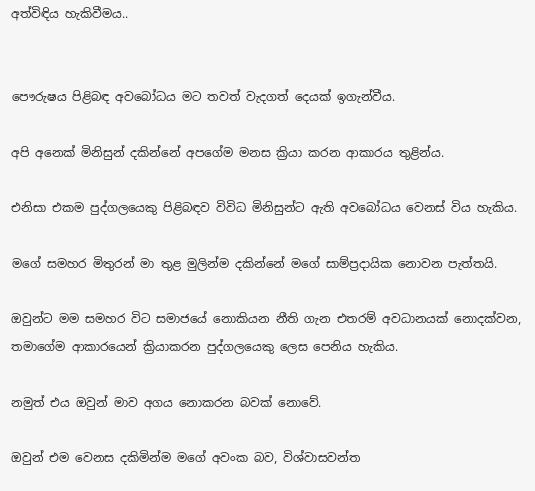අත්විඳිය හැකිවීමය..


පෞරුෂය පිළිබඳ අවබෝධය මට තවත් වැදගත් දෙයක් ඉගැන්වීය.

අපි අනෙක් මිනිසුන් දකින්නේ අපගේම මනස ක්‍රියා කරන ආකාරය තුළින්ය.

එනිසා එකම පුද්ගලයෙකු පිළිබඳව විවිධ මිනිසුන්ට ඇති අවබෝධය වෙනස් විය හැකිය.

මගේ සමහර මිතුරන් මා තුළ මුලින්ම දකින්නේ මගේ සාම්ප්‍රදායික නොවන පැත්තයි.

ඔවුන්ට මම සමහර විට සමාජයේ නොකියන නීති ගැන එතරම් අවධානයක් නොදක්වන, තමාගේම ආකාරයෙන් ක්‍රියාකරන පුද්ගලයෙකු ලෙස පෙනිය හැකිය.

නමුත් එය ඔවුන් මාව අගය නොකරන බවක් නොවේ.

ඔවුන් එම වෙනස දකිමින්ම මගේ අවංක බව, විශ්වාසවන්ත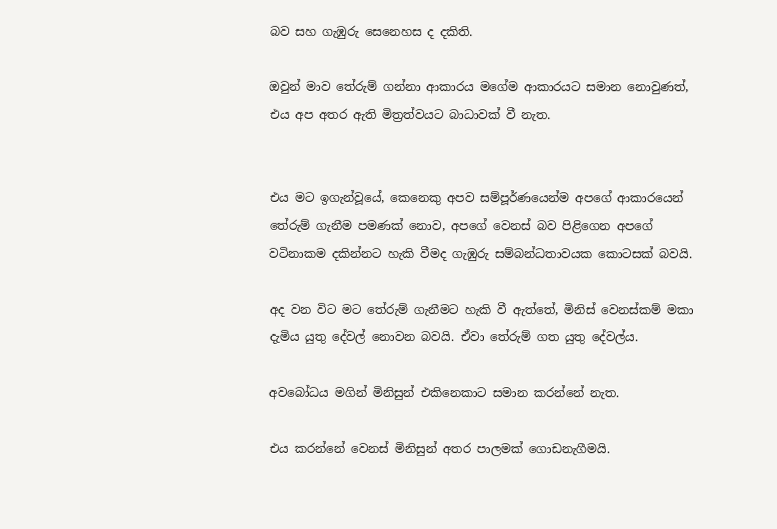බව සහ ගැඹුරු සෙනෙහස ද දකිති.

ඔවුන් මාව තේරුම් ගන්නා ආකාරය මගේම ආකාරයට සමාන නොවුණත්, එය අප අතර ඇති මිත්‍රත්වයට බාධාවක් වී නැත.


එය මට ඉගැන්වූයේ, කෙනෙකු අපව සම්පූර්ණයෙන්ම අපගේ ආකාරයෙන් තේරුම් ගැනීම පමණක් නොව, අපගේ වෙනස් බව පිළිගෙන අපගේ වටිනාකම දකින්නට හැකි වීමද ගැඹුරු සම්බන්ධතාවයක කොටසක් බවයි.

අද වන විට මට තේරුම් ගැනීමට හැකි වී ඇත්තේ, මිනිස් වෙනස්කම් මකා දැමිය යුතු දේවල් නොවන බවයි. ඒවා තේරුම් ගත යුතු දේවල්ය.

අවබෝධය මගින් මිනිසුන් එකිනෙකාට සමාන කරන්නේ නැත.

එය කරන්නේ වෙනස් මිනිසුන් අතර පාලමක් ගොඩනැගීමයි.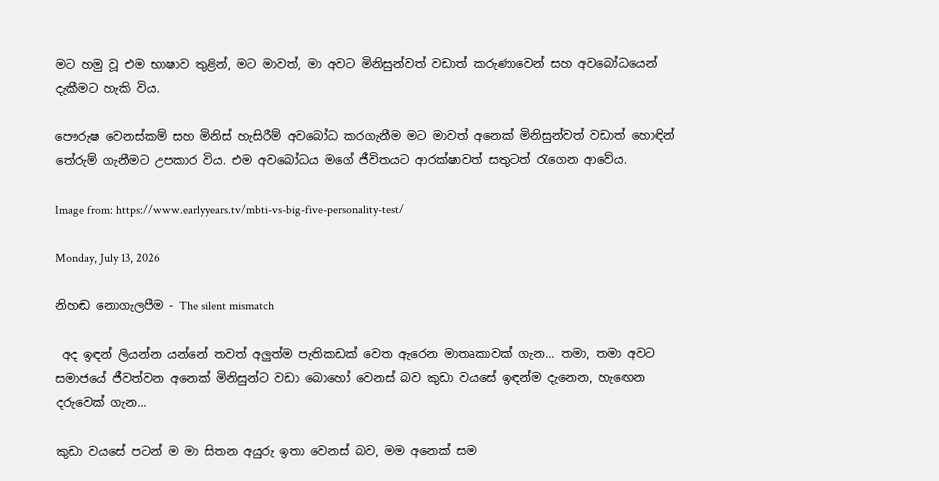මට හමු වූ එම භාෂාව තුළින්, මට මාවත්, මා අවට මිනිසුන්වත් වඩාත් කරුණාවෙන් සහ අවබෝධයෙන් දැකීමට හැකි විය.

පෞරුෂ වෙනස්කම් සහ මිනිස් හැසිරීම් අවබෝධ කරගැනීම මට මාවත් අනෙක් මිනිසුන්වත් වඩාත් හොඳින් තේරුම් ගැනීමට උපකාර විය. එම අවබෝධය මගේ ජීවිතයට ආරක්ෂාවත් සතුටත් රැගෙන ආවේය.

Image from: https://www.earlyyears.tv/mbti-vs-big-five-personality-test/

Monday, July 13, 2026

නිහඬ නොගැලපීම - The silent mismatch

 අද ඉඳන් ලියන්න යන්නේ තවත් අලුත්ම පැතිකඩක් වෙත ඇරෙන මාතෘකාවක් ගැන... තමා, තමා අවට සමාජයේ ජීවත්වන අනෙක් මිනිසුන්ට වඩා බොහෝ වෙනස් බව කුඩා වයසේ ඉඳන්ම දැනෙන, හැඟෙන දරුවෙක් ගැන...

කුඩා වයසේ පටන් ම මා සිතන අයුරු ඉතා වෙනස් බව, මම අනෙක් සම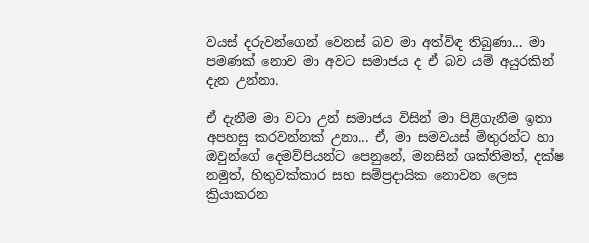වයස් දරුවන්ගෙන් වෙනස් බව මා අත්විඳ තිබුණා... මා පමණක් නොව මා අවට සමාජය ද ඒ බව යම් අයුරකින් දැන උන්නා.

ඒ දැනීම මා වටා උන් සමාජය විසින් මා පිළිගැනීම ඉතා අපහසු කරවන්නක් උනා... ඒ, මා සමවයස් මිතුරන්ට හා ඔවුන්ගේ දෙමව්පියන්ට පෙනුනේ, මනසින් ශක්තිමත්, දක්ෂ නමුත්, හිතුවක්කාර සහ සම්ප්‍රදායික නොවන ලෙස ක්‍රියාකරන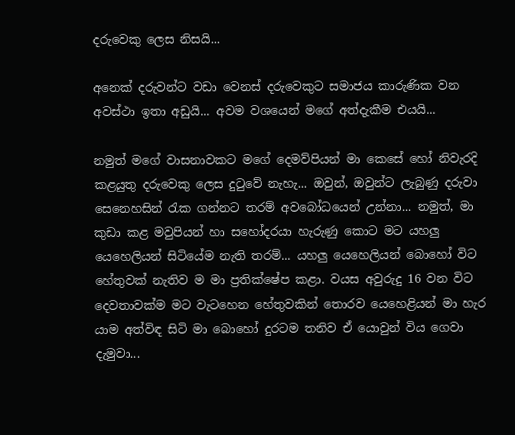දරුවෙකු ලෙස නිසයි...

අනෙක් දරුවන්ට වඩා වෙනස් දරුවෙකුට සමාජය කාරුණික වන අවස්ථා ඉතා අඩුයි... අවම වශයෙන් මගේ අත්දැකීම එයයි...

නමුත් මගේ වාසනාවකට මගේ දෙමව්පියන් මා කෙසේ හෝ නිවැරදි කළයුතු දරුවෙකු ලෙස දුටුවේ නැහැ... ඔවුන්, ඔවුන්ට ලැබුණු දරුවා සෙනෙහසින් රැක ගන්නට තරම් අවබෝධයෙන් උන්නා... නමුත්, මා කුඩා කළ මවුපියන් හා සහෝදරයා හැරුණු කොට මට යහලු යෙහෙලියන් සිටියේම නැති තරම්... යහලු යෙහෙලියන් බොහෝ විට හේතුවක් නැතිව ම මා ප්‍රතික්ෂේප කළා. වයස අවුරුදු 16 වන විට දෙවතාවක්ම මට වැටහෙන හේතුවකින් තොරව යෙහෙළියන් මා හැර යාම අත්විඳ සිටි මා බොහෝ දුරටම තනිව ඒ යොවුන් විය ගෙවා දැමුවා...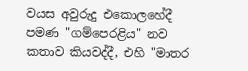වයස අවුරුදු එකොලහේදී පමණ "ගම්පෙරළිය" නව කතාව කියවද්දී, එහි "මාතර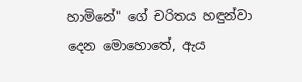හාමිනේ" ගේ චරිතය හඳුන්වා දෙන මොහොතේ, ඇය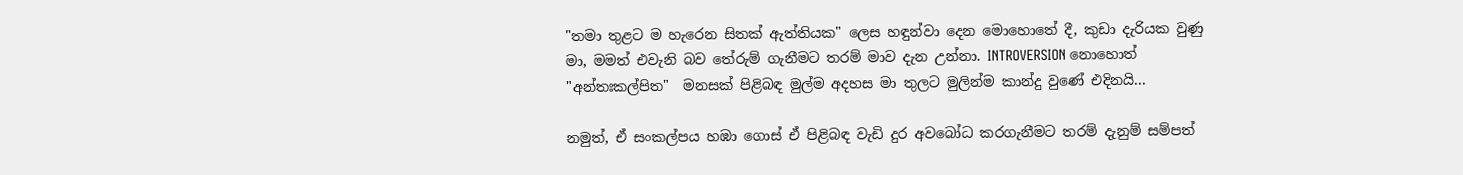"තමා තුළට ම හැරෙන සිතක් ඇත්තියක" ලෙස හඳුන්වා දෙන මොහොතේ දී, කුඩා දැරියක වුණු මා, මමත් එවැනි බව තේරුම් ගැනීමට තරම් මාව දැන උන්නා. INTROVERSION නොහොත් "අන්තඃකල්පිත"  මනසක් පිළිබඳ මුල්ම අදහස මා තුලට මුලින්ම කාන්දු වුණේ එදිනයි...

නමුත්, ඒ සංකල්පය හඹා ගොස් ඒ පිළිබඳ වැඩි දුර අවබෝධ කරගැනීමට තරම් දැනුම් සම්පත්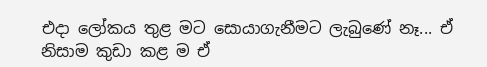එදා ලෝකය තුළ මට සොයාගැනීමට ලැබුණේ නෑ... ඒ නිසාම කුඩා කළ ම ඒ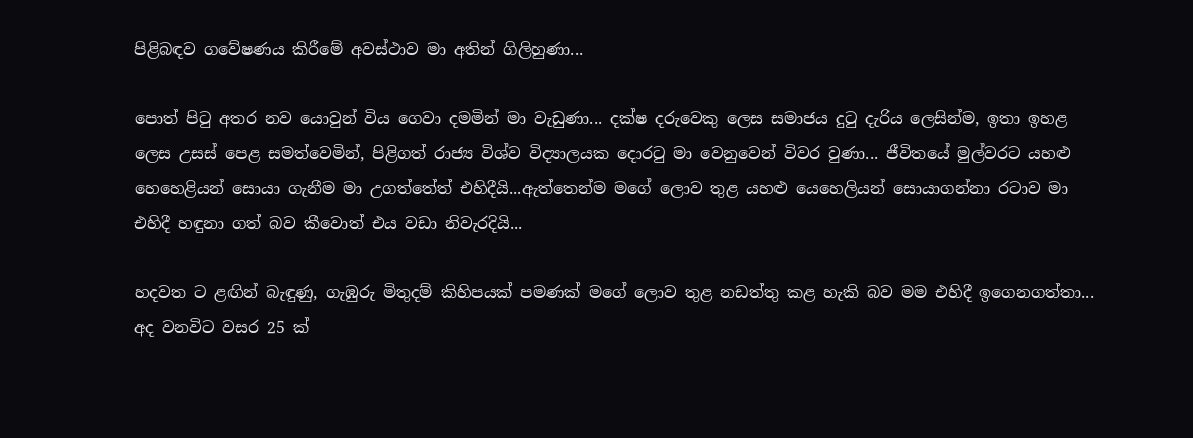පිළිබඳව ගවේෂණය කිරීමේ අවස්ථාව මා අතින් ගිලිහුණා...

පොත් පිටු අතර නව යොවුන් විය ගෙවා දමමින් මා වැඩුණා... දක්ෂ දරුවෙකු ලෙස සමාජය දුටු දැරිය ලෙසින්ම, ඉතා ඉහළ ලෙස උසස් පෙළ සමත්වෙමින්, පිළිගත් රාජ්‍ය විශ්ව විද්‍යාලයක දොරටු මා වෙනුවෙන් විවර වුණා... ජීවිතයේ මුල්වරට යහළු හෙහෙළියන් සොයා ගැනීම මා උගත්තේත් එහිදීයි...ඇත්තෙන්ම මගේ ලොව තුළ යහළු යෙහෙලියන් සොයාගන්නා රටාව මා එහිදී හඳුනා ගත් බව කීවොත් එය වඩා නිවැරදියි...

හදවත ට ළඟින් බැඳුණු, ගැඹුරු මිතුදම් කිහිපයක් පමණක් මගේ ලොව තුළ නඩත්තු කළ හැකි බව මම එහිදී ඉගෙනගත්තා... අද වනවිට වසර 25 ක්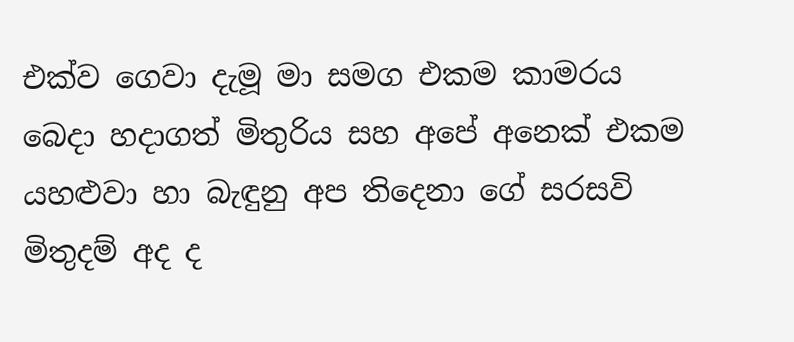එක්ව ගෙවා දැමූ මා සමග එකම කාමරය බෙදා හදාගත් මිතුරිය සහ අපේ අනෙක් එකම යහළුවා හා බැඳුනු අප තිදෙනා ගේ සරසවි මිතුදම් අද ද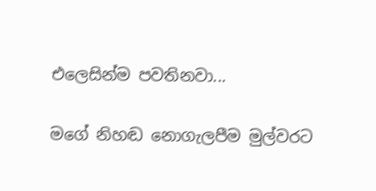එලෙසින්ම පවතිනවා...

මගේ නිහඬ නොගැලපීම මුල්වරට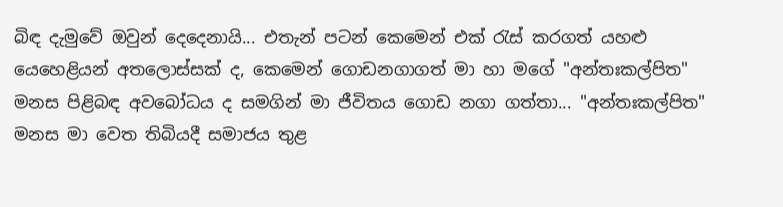බිඳ දැමුවේ ඔවුන් දෙදෙනායි... එතැන් පටන් කෙමෙන් එක් රැස් කරගත් යහළු යෙහෙළියන් අතලොස්සක් ද, කෙමෙන් ගොඩනගාගත් මා හා මගේ "අන්තඃකල්පිත"  මනස පිළිබඳ අවබෝධය ද සමගින් මා ජීවිතය ගොඩ නගා ගත්තා... "අන්තඃකල්පිත"  මනස මා වෙත තිබියදී සමාජය තුළ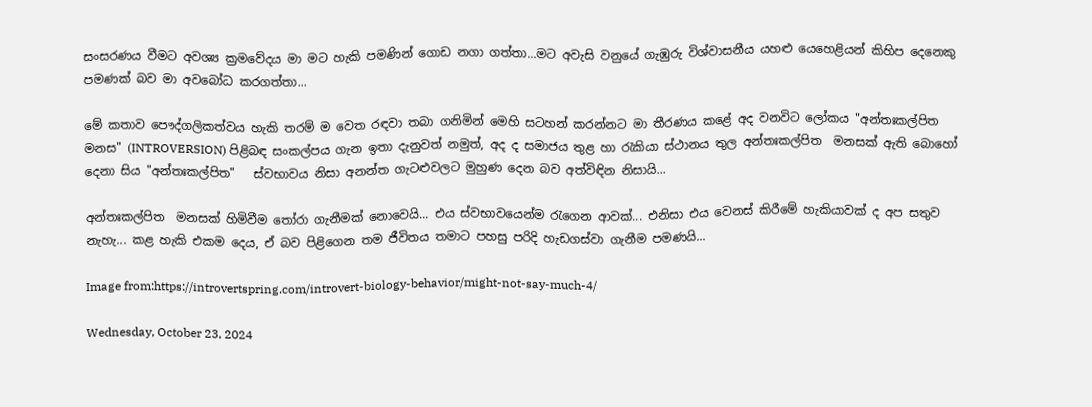සංසරණය වීමට අවශ්‍ය ක්‍රමවේදය මා මට හැකි පමණින් ගොඩ නගා ගත්තා...මට අවැසි වනුයේ ගැඹුරු විශ්වාසනීය යහළු යෙහෙළියන් කිහිප දෙනෙකු පමණක් බව මා අවබෝධ කරගත්තා...

මේ කතාව පෞද්ගලිකත්වය හැකි තරම් ම වෙත රඳවා තබා ගනිමින් මෙහි සටහන් කරන්නට මා තීරණය කළේ අද වනවිට ලෝකය "අන්තඃකල්පිත  මනස" (INTROVERSION) පිළිබඳ සංකල්පය ගැන ඉතා දැනුවත් නමුත්, අද ද සමාජය තුළ හා රැකියා ස්ථානය තුල අන්තඃකල්පිත  මනසක් ඇති බොහෝ දෙනා සිය "අන්තඃකල්පිත"   ස්වභාවය නිසා අනන්ත ගැටළුවලට මුහුණ දෙන බව අත්විඳින නිසායි...

අන්තඃකල්පිත  මනසක් හිමිවීම තෝරා ගැනීමක් නොවෙයි... එය ස්වභාවයෙන්ම රැගෙන ආවක්... එනිසා එය වෙනස් කිරීමේ හැකියාවක් ද අප සතුව නැහැ... කළ හැකි එකම දෙය, ඒ බව පිළිගෙන තම ජීවිතය තමාට පහසු පරිදි හැඩගස්වා ගැනීම පමණයි...

Image from:https://introvertspring.com/introvert-biology-behavior/might-not-say-much-4/

Wednesday, October 23, 2024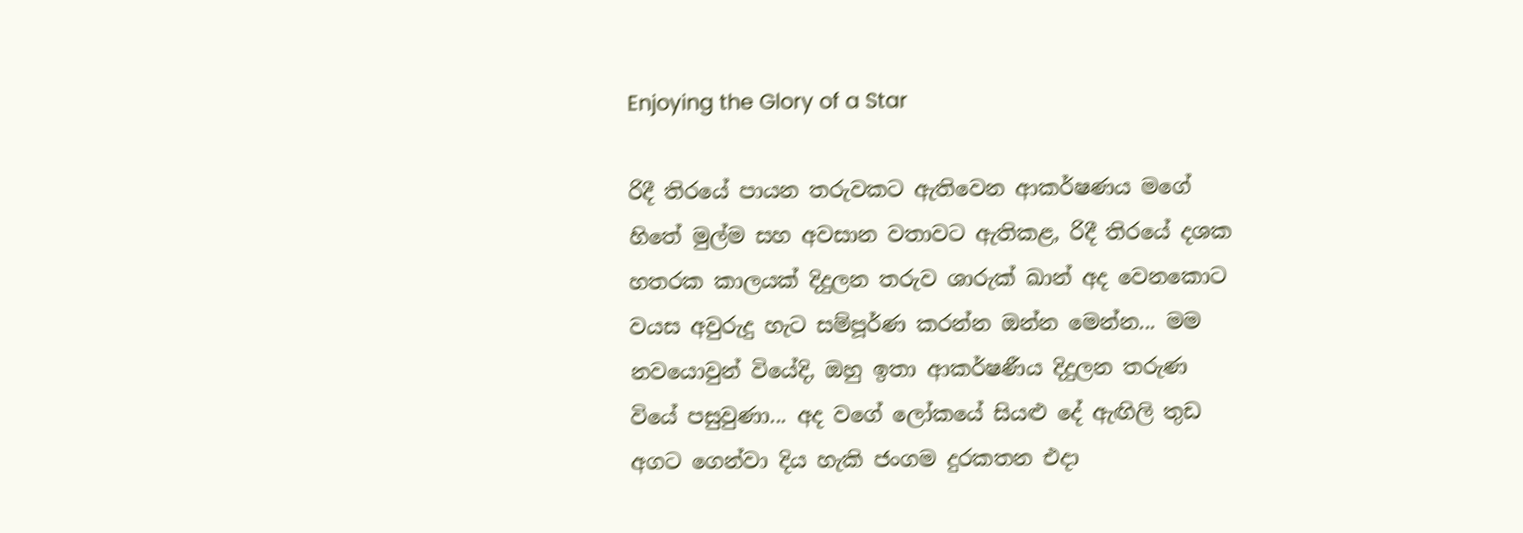Enjoying the Glory of a Star

රිදී තිරයේ පායන තරුවකට ඇතිවෙන ආකර්ෂණය මගේ හිතේ මුල්ම සහ අවසාන වතාවට ඇතිකළ, රිදී තිරයේ දශක හතරක කාලයක් දිදුලන තරුව ශාරුක් ඛාන් අද වෙනකොට වයස අවුරුදු හැට සම්පූර්ණ කරන්න ඔන්න මෙන්න... මම නවයොවුන් වියේදි, ඔහු ඉතා ආකර්ෂණීය දිදුලන තරුණ වියේ පසුවුණා... අද වගේ ලෝකයේ සියළු දේ ඇඟිලි තුඩ අගට ගෙන්වා දිය හැකි ජංගම දුරකතන එදා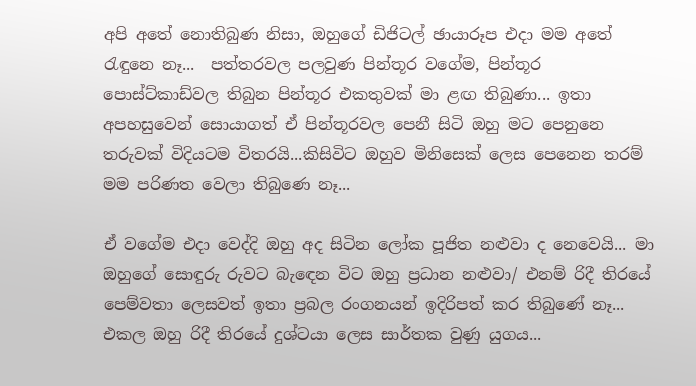අපි අතේ නොතිබුණ නිසා, ඔහුගේ ඩිජිටල් ඡායාරූප එදා මම අතේ රැඳුනෙ නෑ...  පත්තරවල පලවුණ පින්තූර වගේම, පින්තූර පොස්ට්කාඩ්වල තිබුන පින්තූර එකතුවක් මා ළඟ තිබුණා... ඉතා අපහසුවෙන් සොයාගත් ඒ පින්තූරවල පෙනී සිටි ඔහු මට පෙනුනෙ තරුවක් විදියටම විතරයි...කිසිවිට ඔහුව මිනිසෙක් ලෙස පෙනෙන තරම් මම පරිණත වෙලා තිබුණෙ නෑ...

ඒ වගේම එදා වෙද්දි ඔහු අද සිටින ලෝක පූජිත නළුවා ද නෙවෙයි... මා ඔහුගේ සොඳුරු රුවට බැඳෙන විට ඔහු ප්‍රධාන නළුවා/ එනම් රිදී තිරයේ පෙම්වතා ලෙසවත් ඉතා ප්‍රබල රංගනයන් ඉදිරිපත් කර තිබුණේ නෑ... එකල ඔහු රිදී තිරයේ දුශ්ටයා ලෙස සාර්තක වුණු යුගය...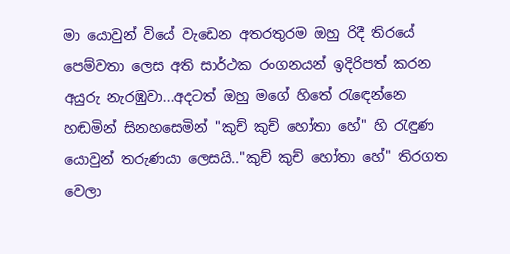මා යොවුන් වියේ වැඩෙන අතරතුරම ඔහු රිදී තිරයේ පෙම්වතා ලෙස අති සාර්ථක රංගනයන් ඉදිරිපත් කරන අයුරු නැරඹුවා...අදටත් ඔහු මගේ හිතේ රැඳෙන්නෙ හඬමින් සිනහසෙමින් "කුච් කුච් හෝතා හේ" හි රැඳුණ යොවුන් තරුණයා ලෙසයි.."කුච් කුච් හෝතා හේ" තිරගත වෙලා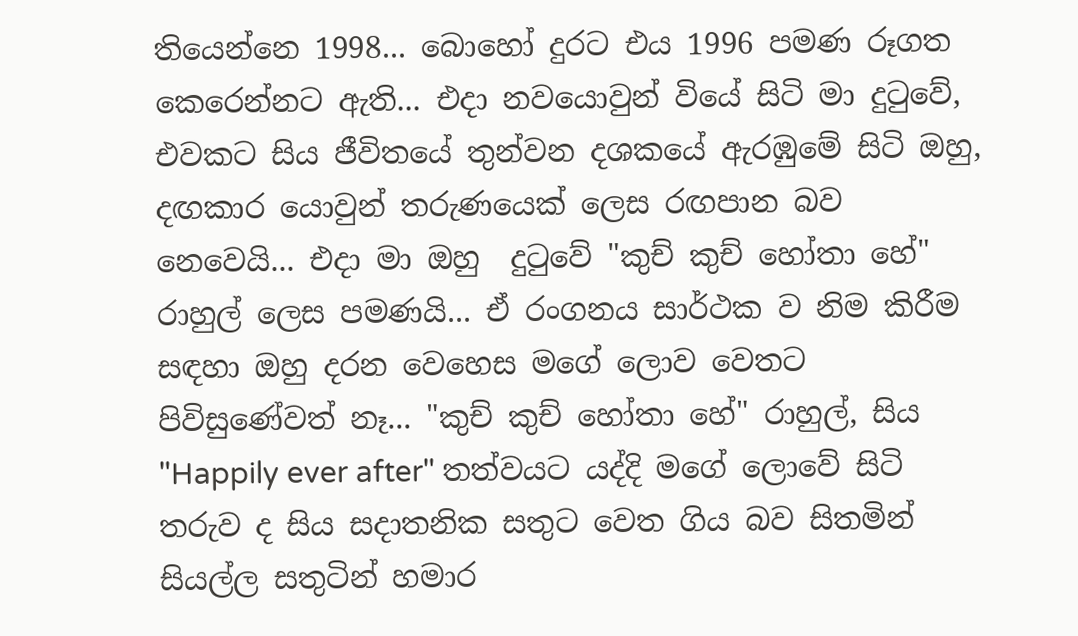තියෙන්නෙ 1998... බොහෝ දුරට එය 1996 පමණ රූගත කෙරෙන්නට ඇති... එදා නවයොවුන් වියේ සිටි මා දුටුවේ, එවකට සිය ජීවිතයේ තුන්වන දශකයේ ඇරඹුමේ සිටි ඔහු, දඟකාර යොවුන් තරුණයෙක් ලෙස රඟපාන බව නෙවෙයි... එදා මා ඔහු  දුටුවේ "කුච් කුච් හෝතා හේ" රාහුල් ලෙස පමණයි... ඒ රංගනය සාර්ථක ව නිම කිරීම සඳහා ඔහු දරන වෙහෙස මගේ ලොව වෙතට පිවිසුණේවත් නෑ... "කුච් කුච් හෝතා හේ" රාහුල්, සිය "Happily ever after" තත්වයට යද්දි මගේ ලොවේ සිටි තරුව ද සිය සදාතනික සතුට වෙත ගිය බව සිතමින් සියල්ල සතුටින් හමාර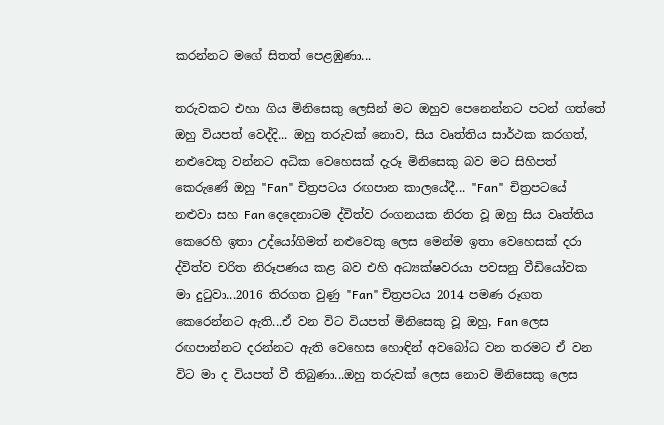කරන්නට මගේ සිතත් පෙළඹුණා...

තරුවකට එහා ගිය මිනිසෙකු ලෙසින් මට ඔහුව පෙනෙන්නට පටන් ගත්තේ ඔහු වියපත් වෙද්දි... ඔහු තරුවක් නොව, සිය වෘත්තිය සාර්ථක කරගත්, නළුවෙකු වන්නට අධික වෙහෙසක් දැරූ මිනිසෙකු බව මට සිහිපත් කෙරුණේ ඔහු "Fan" චිත්‍රපටය රඟපාන කාලයේදී... "Fan"  චිත්‍රපටයේ නළුවා සහ Fan දෙදෙනාටම ද්විත්ව රංගනයක නිරත වූ ඔහු සිය වෘත්තිය කෙරෙහි ඉතා උද්යෝගිමත් නළුවෙකු ලෙස මෙන්ම ඉතා වෙහෙසක් දරා ද්විත්ව චරිත නිරූපණය කළ බව එහි අධ්‍යක්ෂවරයා පවසනු වීඩියෝවක මා දුටුවා...2016 තිරගත වුණු "Fan" චිත්‍රපටය 2014 පමණ රූගත කෙරෙන්නට ඇති...ඒ වන විට වියපත් මිනිසෙකු වූ ඔහු, Fan ලෙස රඟපාන්නට දරන්නට ඇති වෙහෙස හොඳින් අවබෝධ වන තරමට ඒ වන විට මා ද වියපත් වී තිබුණා...ඔහු තරුවක් ලෙස නොව මිනිසෙකු ලෙස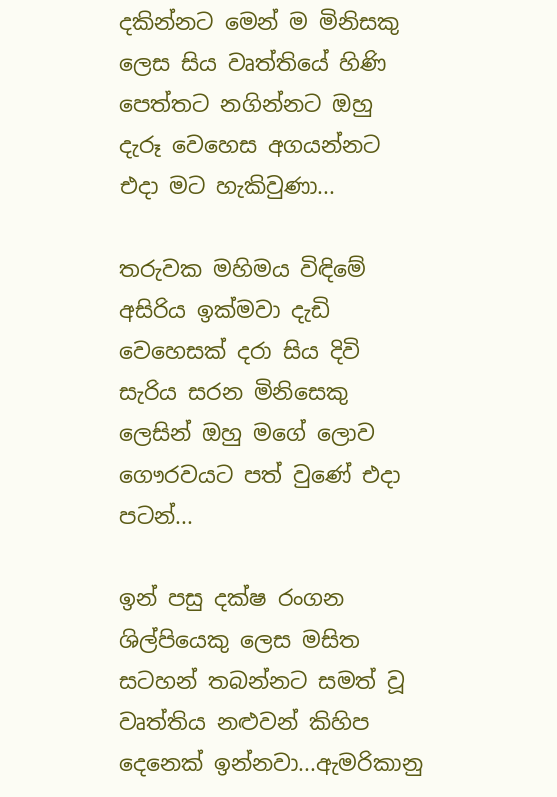දකින්නට මෙන් ම මිනිසකු ලෙස සිය වෘත්තියේ හිණි පෙත්තට නගින්නට ඔහු දැරූ වෙහෙස අගයන්නට එදා මට හැකිවුණා...

තරුවක මහිමය විඳිමේ අසිරිය ඉක්මවා දැඩි වෙහෙසක් දරා සිය දිවි සැරිය සරන මිනිසෙකු ලෙසින් ඔහු මගේ ලොව ගෞරවයට පත් වුණේ එදා පටන්...

ඉන් පසු දක්ෂ රංගන ශිල්පියෙකු ලෙස මසිත සටහන් තබන්නට සමත් වූ වෘත්තිය නළුවන් කිහිප දෙනෙක් ඉන්නවා...ඇමරිකානු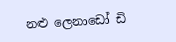නළු ලෙනාඩෝ ඩි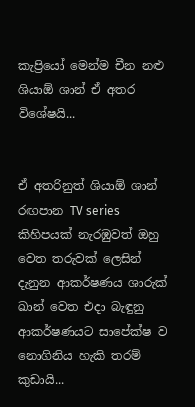කැප්‍රියෝ මෙන්ම චීන නළු ශියාඕ ශාන් ඒ අතර විශේෂයි...


ඒ අතරිනුත් ශියාඕ ශාන් රඟපාන TV series කිහිපයක් නැරඹුවත් ඔහු වෙත තරුවක් ලෙසින් දැනුන ආකර්ෂණය ශාරුක් ඛාන් වෙත එදා බැඳුනු ආකර්ෂණයට සාපේක්ෂ ව නොගිනිය හැකි තරම් කුඩායි...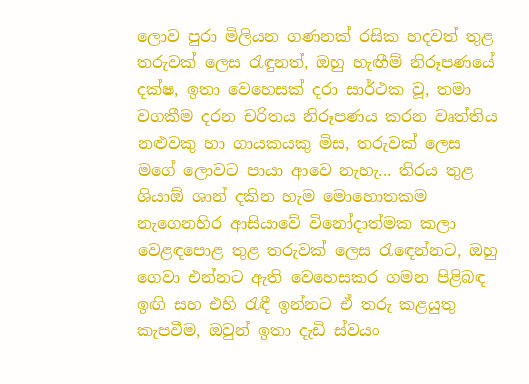ලොව පුරා මිලියන ගණනක් රසික හදවත් තුළ තරුවක් ලෙස රැඳුනත්, ඔහු හැඟීම් නිරූපණයේ දක්ෂ, ඉතා වෙහෙසක් දරා සාර්ථක වූ, තමා වගකීම දරන චරිතය නිරූපණය කරන වෘත්තිය නළුවකු හා ගායකයකු මිස, තරුවක් ලෙස මගේ ලොවට පායා ආවෙ නැහැ... තිරය තුළ ශියාඕ ශාන් දකින හැම මොහොතකම නැගෙනහිර ආසියාවේ විනෝදාත්මක කලා වෙළඳපොළ තුළ තරුවක් ලෙස රැඳෙන්නට, ඔහු ගෙවා එන්නට ඇති වෙහෙසකර ගමන පිළිබඳ ඉඟි සහ එහි රැඳී ඉන්නට ඒ තරු කළයුතු කැපවීම, ඔවුන් ඉතා දැඩි ස්ව‍යං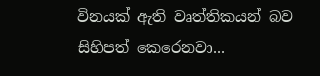විනයක් ඇති වෘත්තිකයන් බව සිහිපත් කෙරෙනවා...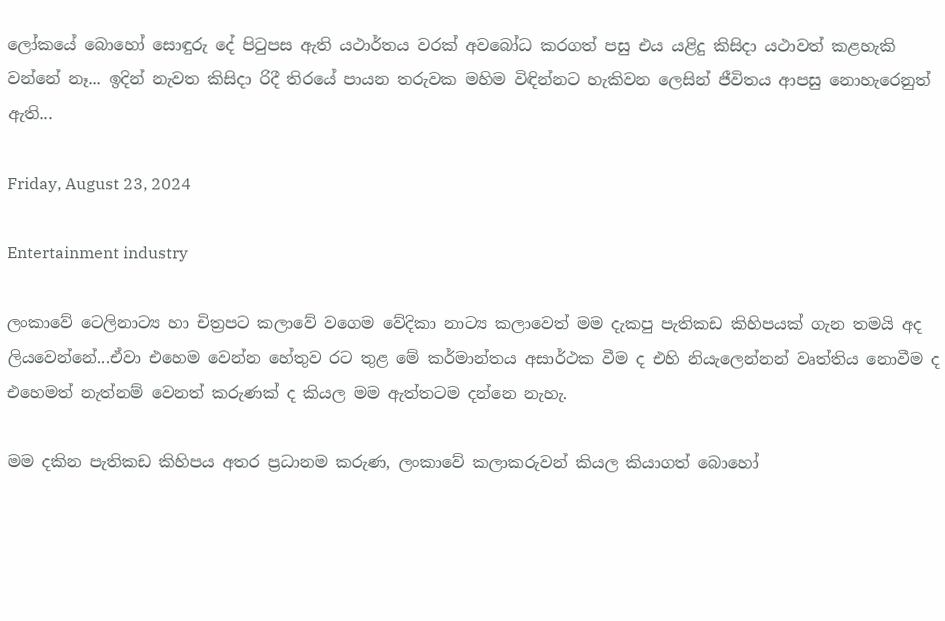ලෝකයේ බොහෝ සොඳුරු දේ පිටුපස ඇති යථාර්තය වරක් අවබෝධ කරගත් පසු එය යළිදු කිසිදා යථාවත් කළහැකි වන්නේ නෑ... ඉදින් නැවත කිසිදා රිදී තිරයේ පායන තරුවක මහිම විඳින්නට හැකිවන ලෙසින් ජීවිතය ආපසු නොහැරෙනුත් ඇති...

Friday, August 23, 2024

Entertainment industry

ලංකාවේ ටෙලිනාට්‍ය හා චිත්‍රපට කලාවේ වගෙම වේදිකා නාට්‍ය කලාවෙත් මම දැකපු පැතිකඩ කිහිපයක් ගැන තමයි අද ලියවෙන්නේ...ඒවා එහෙම වෙන්න හේතුව රට තුළ මේ කර්මාන්තය අසාර්ථක වීම ද එහි නියැලෙන්නන් වෘත්තිය නොවීම ද එහෙමත් නැත්නම් වෙනත් කරුණක් ද කියල මම ඇත්තටම දන්නෙ නැහැ.

මම දකින පැතිකඩ කිහිපය අතර ප්‍රධානම කරුණ, ලංකාවේ කලාකරුවන් කියල කියාගත් බොහෝ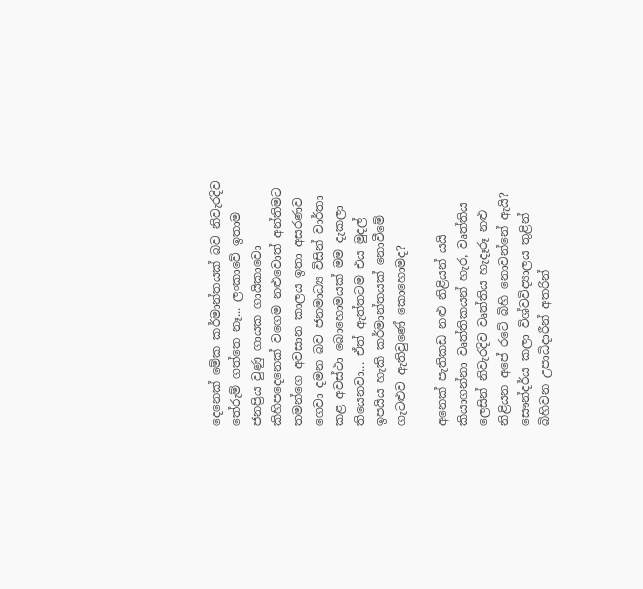දෙනෙක් මේක කර්මාන්තයක් බව නිවැරදිව තේරුම් ගත්තෙ නෑ... ලංකාවේ ඉතාම ජනප්‍රිය වුණු ගායක ගායිකාවො කිහිපදෙනෙක් වගෙම නළුවොත් අන්තිමට තමන්ගෙ අවසාන කාලය ඉතා අසරණව ගෙවා දමන බව ජනමාධ්‍ය විසින් වාර්තා කළ අවස්ථා බොහොමයක් මම දැකලා තියෙනවා... ඒත් ඇත්තටම එය මුදල් ඉපයිය හැකි කර්මාන්තයක් නොවීමේ ගැටළුව ඇතිවුණේ කොහොමද?

අනෙක් පැතිකඩ නළු නිළියන් යයි කියාගන්නා වෘත්තිකයන් හැර, වෘත්තිය ලෙසින් නිවැරදිව වෘත්තිය හැදෑරූ නළු නිළියන අපේ රටේ බිහි නොවන්නේ ඇයි? සෞන්දර්ය කලා විශ්වවිද්‍යාලය තුළින් බිහිවන උපාධිදාරීන් අතරින්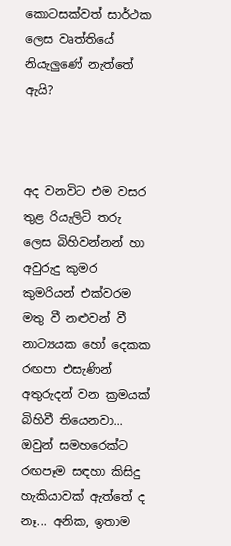කොටසක්වත් සාර්ථක ලෙස වෘත්තියේ නියැලුණේ නැත්තේ ඇයි?



අද වනවිට එම වසර තුළ රියැලිටි තරු ලෙස බිහිවන්නන් හා අවුරුදු කුමර කුමරියන් එක්වරම මතු වී නළුවන් වී නාට්‍යයක හෝ දෙකක රඟපා එසැණින් අතුරුදන් වන ක්‍රමයක් බිහිවී තියෙනවා... ඔවුන් සමහරෙක්ට රඟපෑම සඳහා කිසිදු හැකියාවක් ඇත්තේ ද නෑ... අනික, ඉතාම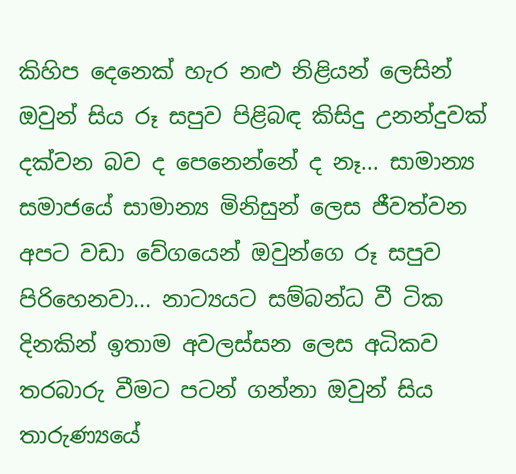කිහිප දෙනෙක් හැර නළු නිළියන් ලෙසින් ඔවුන් සිය රූ සපුව පිළිබඳ කිසිදු උනන්දුවක් දක්වන බව ද පෙනෙන්නේ ද නෑ... සාමාන්‍ය සමාජයේ සාමාන්‍ය මිනිසුන් ලෙස ජීවත්වන අපට වඩා වේගයෙන් ඔවුන්ගෙ රූ සපුව පිරිහෙනවා... නාට්‍යයට සම්බන්ධ වී ටික දිනකින් ඉතාම අවලස්සන ලෙස අධිකව තරබාරු වීමට පටන් ගන්නා ඔවුන් සිය තාරුණ්‍යයේ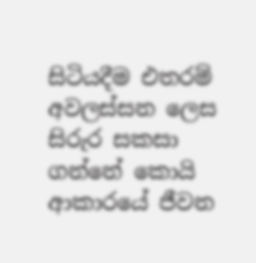සිටියදීම එතරම් අවලස්සන ලෙස සිරුර සකසා ගන්නේ කොයි ආකාරයේ ජීවන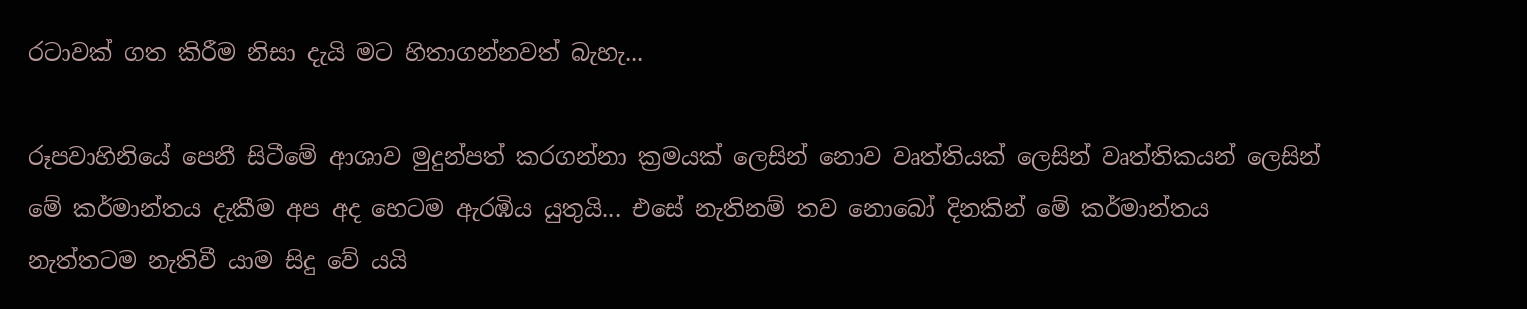රටාවක් ගත කිරීම නිසා දැයි මට හිතාගන්නවත් බැහැ...

රූපවාහිනියේ පෙනී සිටීමේ ආශාව මුදුන්පත් කරගන්නා ක්‍රමයක් ලෙසින් නොව වෘත්තියක් ලෙසින් වෘත්තිකයන් ලෙසින් මේ කර්මාන්තය දැකීම අප අද හෙටම ඇරඹිය යුතුයි... එසේ නැතිනම් තව නොබෝ දිනකින් මේ කර්මාන්තය නැත්තටම නැතිවී යාම සිදු වේ යයි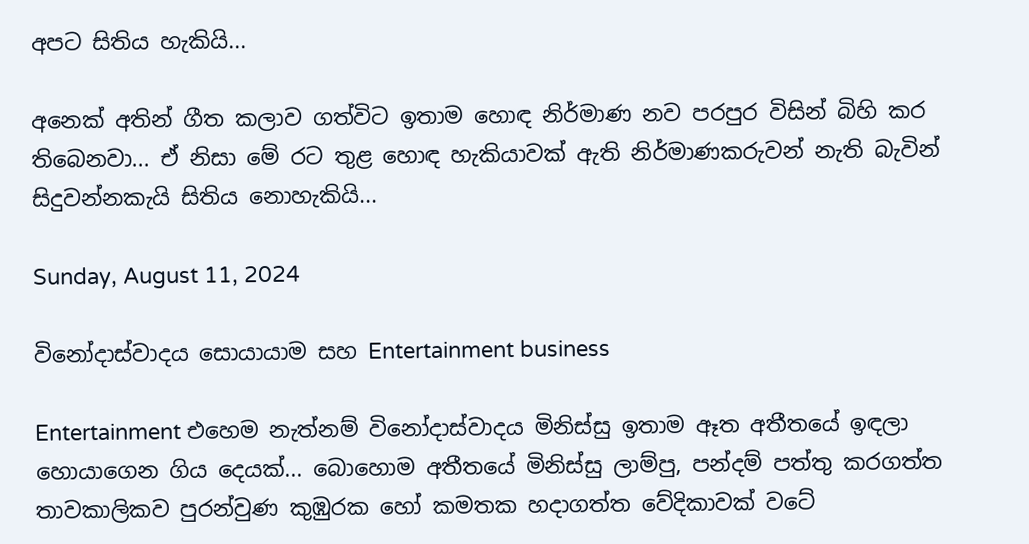අපට සිතිය හැකියි...

අනෙක් අතින් ගීත කලාව ගත්විට ඉතාම හොඳ නිර්මාණ නව පරපුර විසින් බිහි කර තිබෙනවා... ඒ නිසා මේ රට තුළ හොඳ හැකියාවක් ඇති නිර්මාණකරුවන් නැති බැවින් සිදුවන්නකැයි සිතිය නොහැකියි...

Sunday, August 11, 2024

විනෝදාස්වාදය සොයායාම සහ Entertainment business

Entertainment එහෙම නැත්නම් විනෝදාස්වාදය මිනිස්සු ඉතාම ඈත අතීතයේ ඉඳලා හොයාගෙන ගිය දෙයක්... බොහොම අතීතයේ මිනිස්සු ලාම්පු, පන්දම් පත්තු කරගත්ත තාවකාලිකව පුරන්වුණ කුඹුරක හෝ කමතක හදාගත්ත වේදිකාවක් වටේ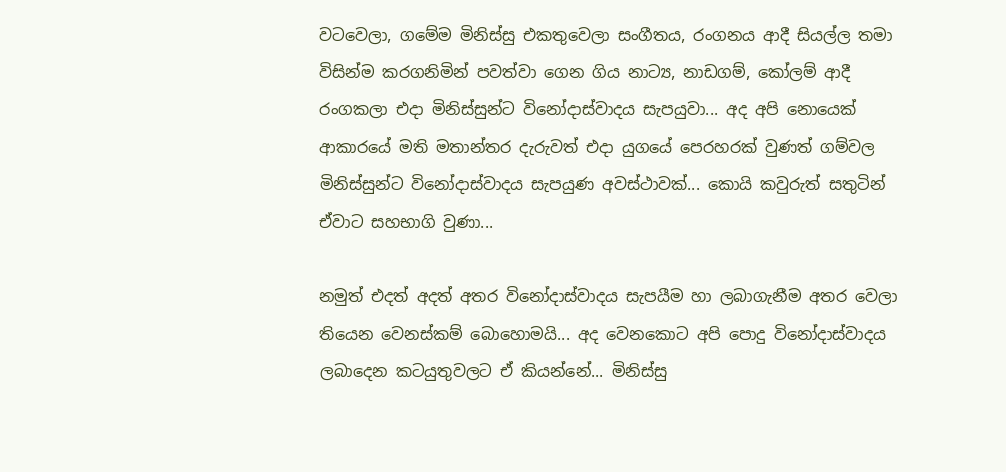වටවෙලා, ගමේම මිනිස්සු එකතුවෙලා සංගීතය, රංගනය ආදී සියල්ල තමා විසින්ම කරගනිමින් පවත්වා ගෙන ගිය නාට්‍ය, නාඩගම්, කෝලම් ආදී රංගකලා එදා මිනිස්සුන්ට විනෝදාස්වාදය සැපයුවා... අද අපි නොයෙක් ආකාරයේ මති මතාන්තර දැරුවත් එදා යුගයේ පෙරහරක් වුණත් ගම්වල මිනිස්සුන්ට විනෝදාස්වාදය සැපයුණ අවස්ථාවක්... කොයි කවුරුත් සතුටින් ඒවාට සහභාගි වුණා...

නමුත් එදත් අදත් අතර විනෝදාස්වාදය සැපයීම හා ලබාගැනීම අතර වෙලා තියෙන වෙනස්කම් බොහොමයි... අද වෙනකොට අපි පොදු විනෝදාස්වාදය ලබාදෙන කටයුතුවලට ඒ කියන්නේ... මිනිස්සු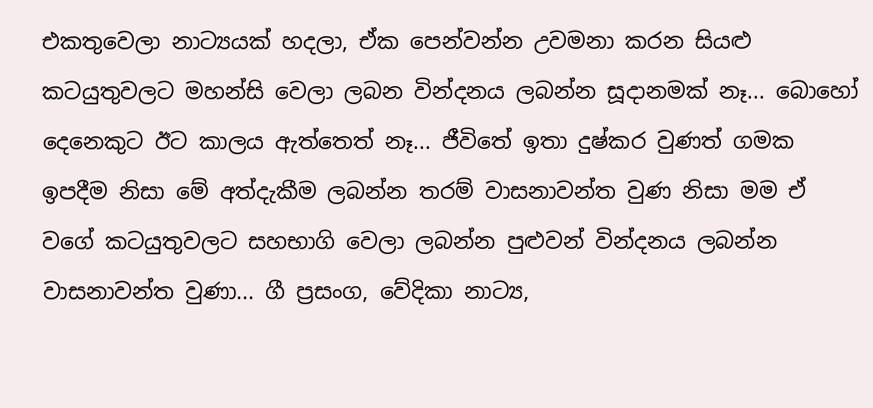එකතුවෙලා නාට්‍යයක් හදලා, ඒක පෙන්වන්න උවමනා කරන සියළු කටයුතුවලට මහන්සි වෙලා ලබන වින්දනය ලබන්න සූදානමක් නෑ... බොහෝ දෙනෙකුට ඊට කාලය ඇත්තෙත් නෑ... ජීවිතේ ඉතා දුෂ්කර වුණත් ගමක ඉපදීම නිසා මේ අත්දැකීම ලබන්න තරම් වාසනාවන්ත වුණ නිසා මම ඒ වගේ කටයුතුවලට සහභාගි වෙලා ලබන්න පුළුවන් වින්දනය ලබන්න වාසනාවන්ත වුණා... ගී ප්‍රසංග, වේදිකා නාට්‍ය,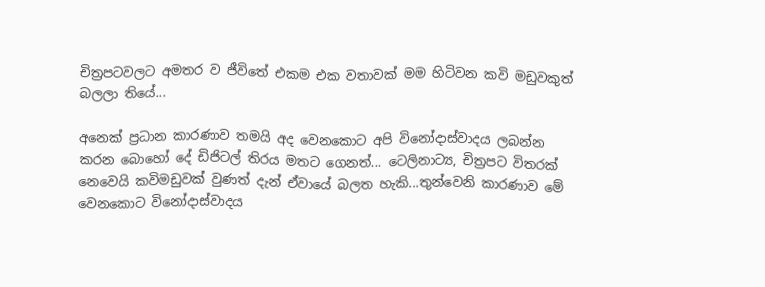චිත්‍රපටවලට අමතර ව ජීවිතේ එකම එක වතාවක් මම හිටිවන කවි මඩුවකුත් බලලා තියේ...

අනෙක් ප්‍රධාන කාරණාව තමයි අද වෙනකොට අපි විනෝදාස්වාදය ලබන්න කරන බොහෝ දේ ඩිජිටල් තිරය මතට ගෙනත්... ටෙලිනාට්‍ය, චිත්‍රපට විතරක් නෙවෙයි කවිමඩුවක් වුණත් දැන් ඒවායේ බලත හැකි...තුන්වෙනි කාරණාව මේ වෙනකොට විනෝදාස්වාදය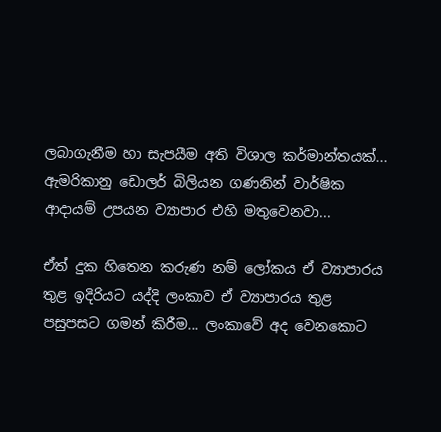ලබාගැනීම හා සැපයීම අති විශාල කර්මාන්තයක්... ඇමරිකානු ඩොලර් බිලියන ගණනින් වාර්ෂික ආදායම් උපයන ව්‍යාපාර එහි මතුවෙනවා...

ඒත් දුක හිතෙන කරුණ නම් ලෝකය ඒ ව්‍යාපාරය තුළ ඉදිරියට යද්දි ලංකාව ඒ ව්‍යාපාරය තුළ පසුපසට ගමන් කිරීම... ලංකාවේ අද වෙනකොට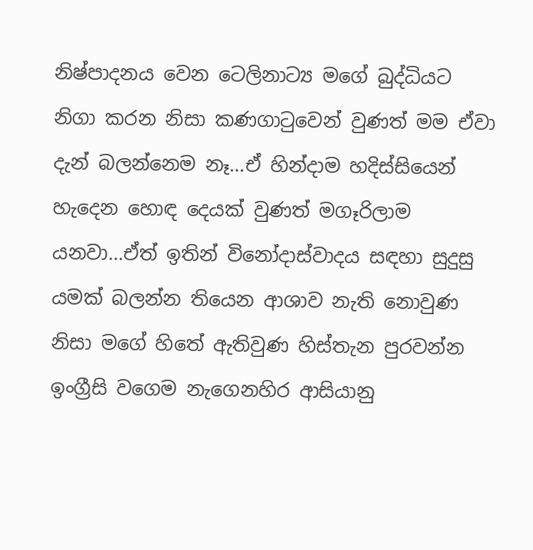නිෂ්පාදනය වෙන ටෙලිනාට්‍ය මගේ බුද්ධියට නිගා කරන නිසා කණගාටුවෙන් වුණත් මම ඒවා දැන් බලන්නෙම නෑ...ඒ හින්දාම හදිස්සියෙන් හැදෙන හොඳ දෙයක් වුණත් මගෑරිලාම යනවා...ඒත් ඉතින් විනෝදාස්වාදය සඳහා සුදුසු යමක් බලන්න තියෙන ආශාව නැති නොවුණ නිසා මගේ හිතේ ඇතිවුණ හිස්තැන පුරවන්න ඉංග්‍රීසි වගෙම නැගෙනහිර ආසියානු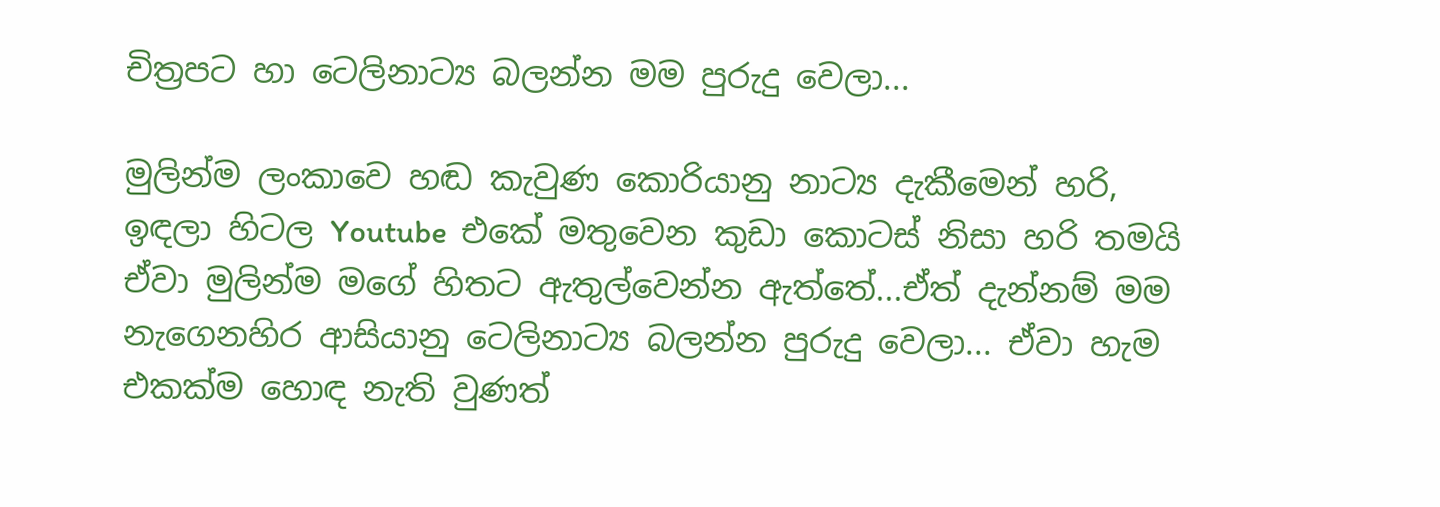චිත්‍රපට හා ටෙලිනාට්‍ය බලන්න මම පුරුදු වෙලා...

මුලින්ම ලංකාවෙ හඬ කැවුණ කොරියානු නාට්‍ය දැකීමෙන් හරි, ඉඳලා හිටල Youtube  එකේ මතුවෙන කුඩා කොටස් නිසා හරි තමයි ඒවා මුලින්ම මගේ හිතට ඇතුල්වෙන්න ඇත්තේ...ඒත් දැන්නම් මම නැගෙනහිර ආසියානු ටෙලිනාට්‍ය බලන්න පුරුදු වෙලා... ඒවා හැම එකක්ම හොඳ නැති වුණත්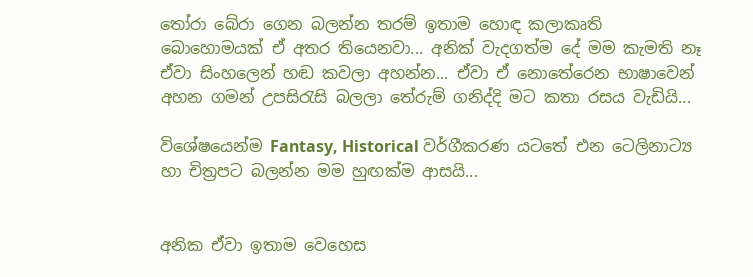තෝරා බේරා ගෙන බලන්න තරම් ඉතාම හොඳ කලාකෘති බොහොමයක් ඒ අතර තියෙනවා... අනික් වැදගත්ම දේ මම කැමති නෑ ඒවා සිංහලෙන් හඬ කවලා අහන්න... ඒවා ඒ නොතේරෙන භාෂාවෙන් අහන ගමන් උපසිරැසි බලලා තේරුම් ගනිද්දි මට කතා රසය වැඩියි...

විශේෂයෙන්ම Fantasy, Historical වර්ගීකරණ යටතේ එන ටෙලිනාට්‍ය හා චිත්‍රපට බලන්න මම හුඟක්ම ආසයි...


අනික ඒවා ඉතාම වෙහෙස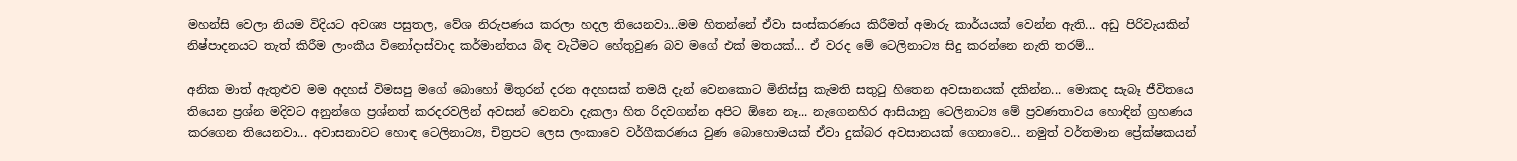මහන්සි වෙලා නියම විදියට අවශ්‍ය පසුතල, වේශ නිරුපණය කරලා හදල තියෙනවා...මම හිතන්නේ ඒවා සංස්කරණය කිරීමත් අමාරු කාර්යයක් වෙන්න ඇති... අඩු පිරිවැයකින් නිෂ්පාදනයට තැත් කිරීම ලාංකීය විනෝදාස්වාද කර්මාන්තය බිඳ වැටීමට හේතුවුණ බව මගේ එක් මතයක්... ඒ වරද මේ ටෙලිනාට්‍ය සිදු කරන්නෙ නැති තරම්...

අනික මාත් ඇතුළුව මම අදහස් විමසපු මගේ බොහෝ මිතුරන් දරන අදහසක් තමයි දැන් වෙනකොට මිනිස්සු කැමති සතුටු හිතෙන අවසානයක් දකින්න... මොකද සැබෑ ජීවිතයෙ තියෙන ප්‍රශ්න මදිවට අනුන්ගෙ ප්‍රශ්නත් කරදරවලින් අවසන් වෙනවා දැකලා හිත රිදවගන්න අපිට ඕනෙ නෑ... නැගෙනහිර ආසියානු ටෙලිනාට්‍ය මේ ප්‍රවණතාවය හොඳින් ග්‍රහණය කරගෙන තියෙනවා... අවාසනාවට හොඳ ටෙලිනාට්‍ය, චිත්‍රපට ලෙස ලංකාවෙ වර්ගීකරණය වුණ බොහොමයක් ඒවා දුක්බර අවසානයක් ගෙනාවෙ... නමුත් වර්තමාන ප්‍රේක්ෂකයන්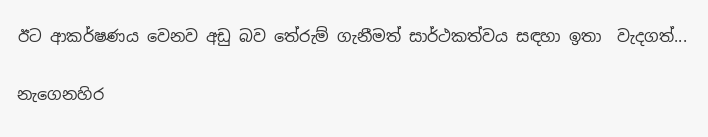ඊට ආකර්ෂණය වෙනව අඩු බව තේරුම් ගැනීමත් සාර්ථකත්වය සඳහා ඉතා  වැදගත්...

නැගෙනහිර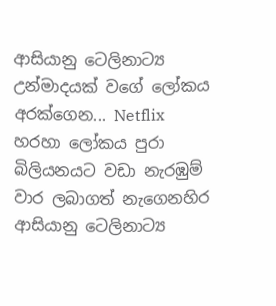ආසියානු ටෙලිනාට්‍ය උන්මාදයක් වගේ ලෝකය අරක්ගෙන... Netflix හරහා ලෝකය පුරා බිලියනයට වඩා නැරඹුම් වාර ලබාගත් නැගෙනහිර ආසියානු ටෙලිනාට්‍ය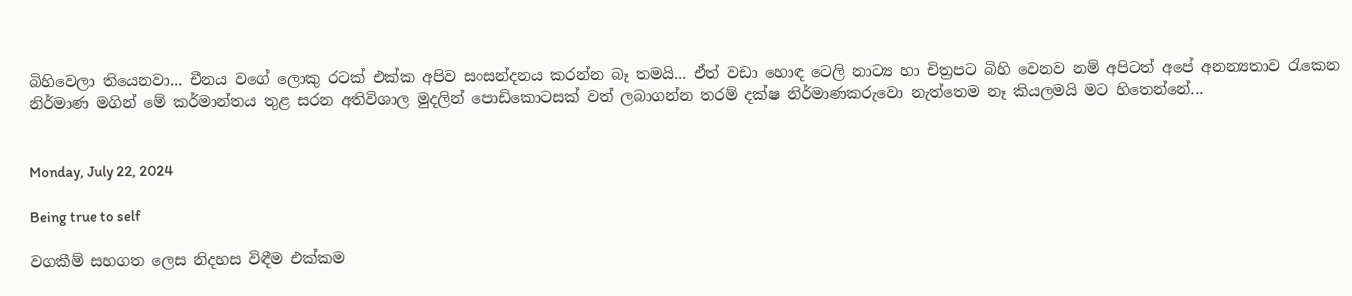බිහිවෙලා තියෙනවා... චීනය වගේ ලොකු රටක් එක්ක අපිව සංසන්දනය කරන්න බෑ තමයි... ඒත් වඩා හොඳ ටෙලි නාට්‍ය හා චිත්‍රපට බිහි වෙනව නම් අපිටත් අපේ අනන්‍යතාව රැකෙන නිර්මාණ මගින් මේ කර්මාන්තය තුළ සරන අතිවිශාල මුදලින් පොඩිකොටසක් වත් ලබාගන්න තරම් දක්ෂ නිර්මාණකරුවො නැත්තෙම නෑ කියලමයි මට හිතෙන්නේ...


Monday, July 22, 2024

Being true to self

වගකීම් සහගත ලෙස නිදහස විඳීම එක්කම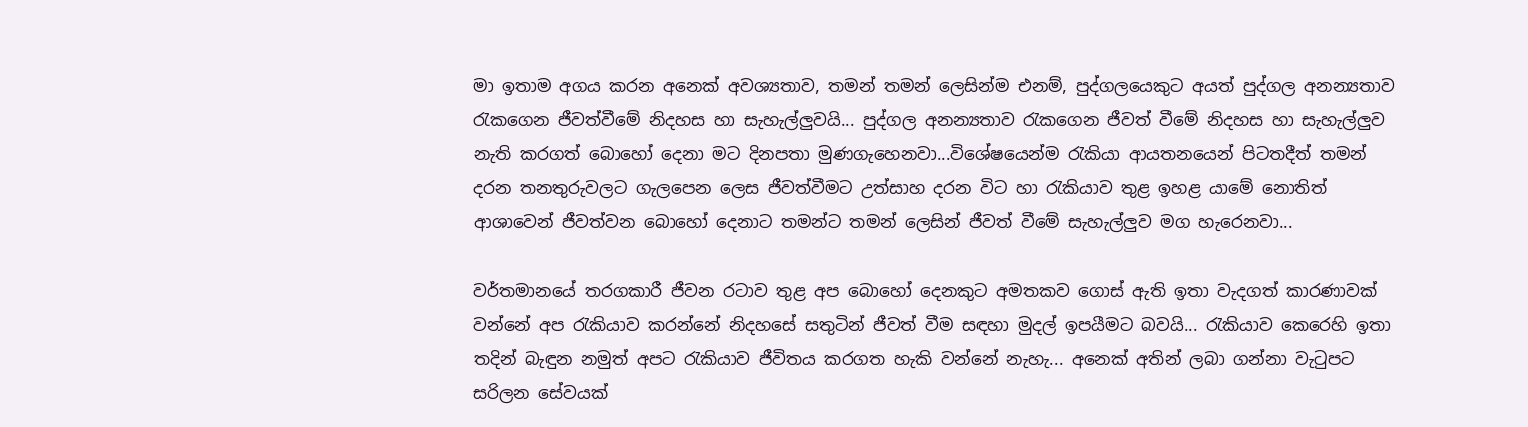මා ඉතාම අගය කරන අනෙක් අවශ්‍යතාව, තමන් තමන් ලෙසින්ම එනම්, පුද්ගලයෙකුට අයත් පුද්ගල අනන්‍යතාව රැකගෙන ජීවත්වීමේ නිදහස හා සැහැල්ලුවයි... පුද්ගල අනන්‍යතාව රැකගෙන ජීවත් වීමේ නිදහස හා සැහැල්ලුව නැති කරගත් බොහෝ දෙනා මට දිනපතා මුණගැහෙනවා...විශේෂයෙන්ම රැකියා ආයතනයෙන් පිටතදීත් තමන් දරන තනතුරුවලට ගැලපෙන ලෙස ජීවත්වීමට උත්සාහ දරන විට හා රැකියාව තුළ ඉහළ යාමේ නොතිත් ආශාවෙන් ජීවත්වන බොහෝ දෙනාට තමන්ට තමන් ලෙසින් ජීවත් වීමේ සැහැල්ලුව මග හැරෙනවා...

වර්තමානයේ තරගකාරී ජීවන රටාව තුළ අප බොහෝ දෙනකුට අමතකව ගොස් ඇති ඉතා වැදගත් කාරණාවක් වන්නේ අප රැකියාව කරන්නේ නිදහසේ සතුටින් ජීවත් වීම සඳහා මුදල් ඉපයීමට බවයි... රැකියාව කෙරෙහි ඉතා තදින් බැඳුන නමුත් අපට රැකියාව ජීවිතය කරගත හැකි වන්නේ නැහැ... අනෙක් අතින් ලබා ගන්නා වැටුපට සරිලන සේවයක්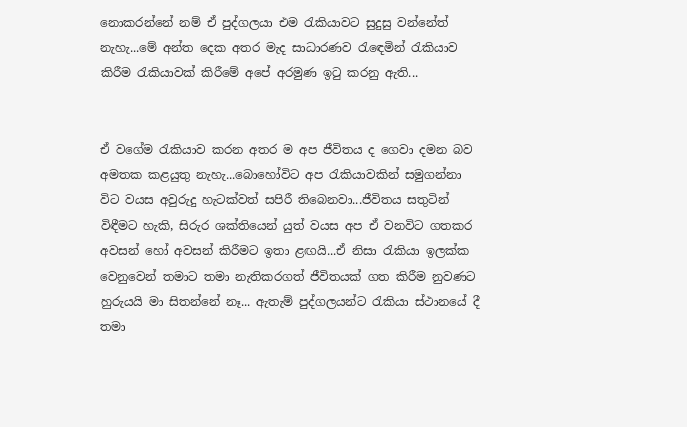නොකරන්නේ නම් ඒ පුද්ගලයා එම රැකියාවට සුදුසු වන්නේත් නැහැ...මේ අන්ත දෙක අතර මැද සාධාරණව රැඳෙමින් රැකියාව කිරීම රැකියාවක් කිරීමේ අපේ අරමුණ ඉටු කරනු ඇති...


ඒ වගේම රැකියාව කරන අතර ම අප ජීවිතය ද ගෙවා දමන බව අමතක කළයුතු නැහැ...බොහෝවිට අප රැකියාවකින් සමුගන්නා විට වයස අවුරුදු හැටක්වත් සපිරී තිබෙනවා...ජීවිතය සතුටින් විඳීමට හැකි, සිරුර ශක්තියෙන් යුත් වයස අප ඒ වනවිට ගතකර අවසන් හෝ අවසන් කිරීමට ඉතා ළඟයි...ඒ නිසා රැකියා ඉලක්ක වෙනුවෙන් තමාට තමා නැතිකරගත් ජීවිතයක් ගත කිරීම නුවණට හුරුයයි මා සිතන්නේ නෑ... ඇතැම් පුද්ගලයන්ට රැකියා ස්ථානයේ දී තමා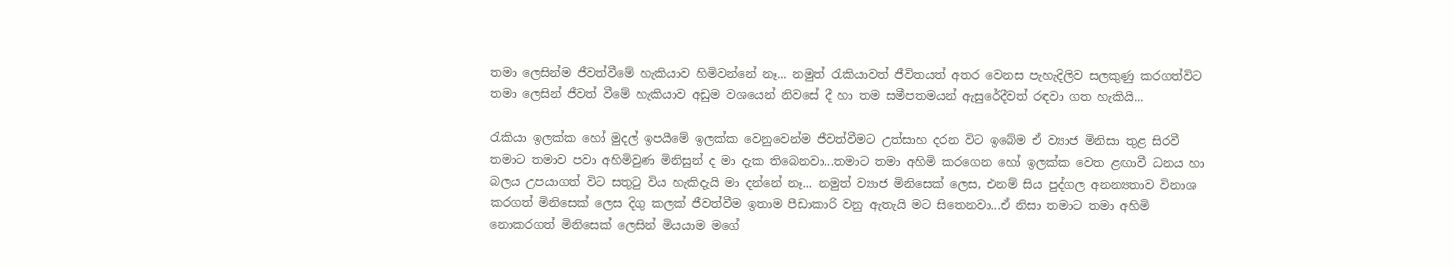තමා ලෙසින්ම ජීවත්වීමේ හැකියාව හිමිවන්නේ නෑ... නමුත් රැකියාවත් ජීවිතයත් අතර වෙනස පැහැදිලිව සලකුණු කරගත්විට තමා ලෙසින් ජීවත් වීමේ හැකියාව අඩුම වශයෙන් නිවසේ දී හා තම සමීපතමයන් ඇසුරේදීවත් රඳවා ගත හැකියි...

රැකියා ඉලක්ක හෝ මුදල් ඉපයීමේ ඉලක්ක වෙනුවෙන්ම ජීවත්වීමට උත්සාහ දරන විට ඉබේම ඒ ව්‍යාජ මිනිසා තුළ සිරවී තමාට තමාව පවා අහිමිවුණ මිනිසුන් ද මා දැක තිබෙනවා...තමාට තමා අහිමි කරගෙන හෝ ඉලක්ක වෙත ළඟාවී ධනය හා බලය උපයාගත් විට සතුටු විය හැකිදැයි මා දන්නේ නෑ... නමුත් ව්‍යාජ මිනිසෙක් ලෙස, එනම් සිය පුද්ගල අනන්‍යතාව විනාශ කරගත් මිනිසෙක් ලෙස දිගු කලක් ජීවත්වීම ඉතාම පීඩාකාරි වනු ඇතැයි මට සිතෙනවා...ඒ නිසා තමාට තමා අහිමි නොකරගත් මිනිසෙක් ලෙසින් මියයාම මගේ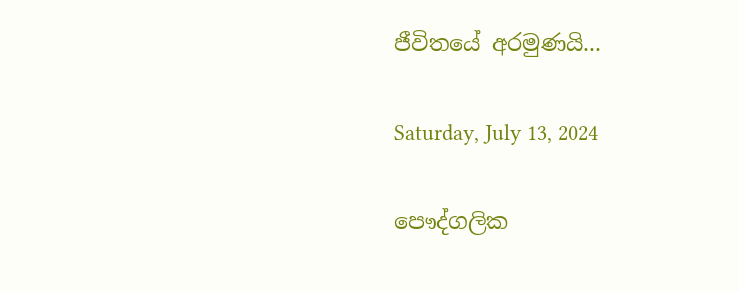ජීවිතයේ අරමුණයි...

Saturday, July 13, 2024

පෞද්ගලික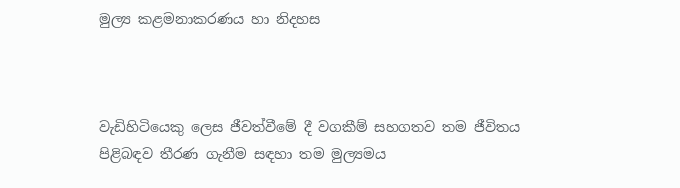මුල්‍ය කළමනාකරණය හා නිදහස



වැඩිහිටියෙකු ලෙස ජීවත්වීමේ දී වගකීම් සහගතව තම ජීවිතය පිළිබඳව තීරණ ගැනීම සඳහා තම මුල්‍යමය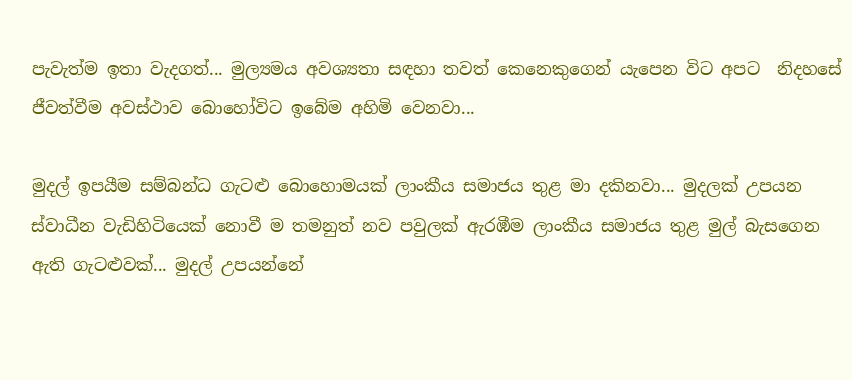පැවැත්ම ඉතා වැදගත්... මුල්‍යමය අවශ්‍යතා සඳහා තවත් කෙනෙකුගෙන් යැපෙන විට අපට  නිදහසේ ජීවත්වීම අවස්ථාව බොහෝවිට ඉබේම අහිමි වෙනවා...

මුදල් ඉපයීම සම්බන්ධ ගැටළු බොහොමයක් ලාංකීය සමාජය තුළ මා දකිනවා... මුදලක් උපයන ස්වාධීන වැඩිහිටියෙක් නොවී ම තමනුත් නව පවුලක් ඇරඹීම ලාංකීය සමාජය තුළ මුල් බැසගෙන ඇති ගැටළුවක්... මුදල් උපයන්නේ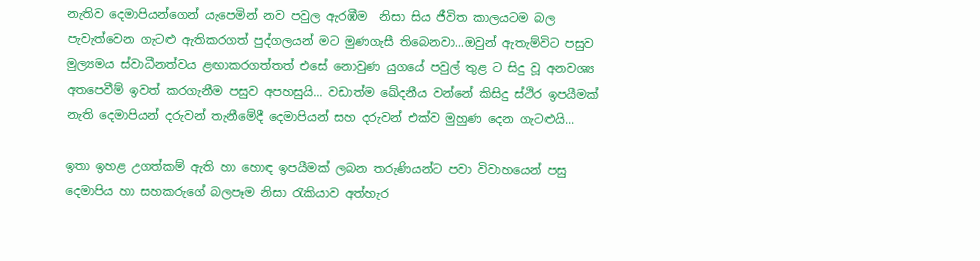නැතිව දෙමාපියන්ගෙන් යැපෙමින් නව පවුල ඇරඹීම  නිසා සිය ජීවිත කාලයටම බල පැවැත්වෙන ගැටළු ඇතිකරගත් පුද්ගලයන් මට මුණගැසී තිබෙනවා...ඔවුන් ඇතැම්විට පසුව මුල්‍යමය ස්වාධීනත්වය ළඟාකරගත්තත් එසේ නොවුණ යුගයේ පවුල් තුළ ට සිදු වූ අනවශ්‍ය අතපෙවීම් ඉවත් කරගැනීම පසුව අපහසුයි... වඩාත්ම ඛේදනීය වන්නේ කිසිදු ස්ථිර ඉපයීමක් නැති දෙමාපියන් දරුවන් තැනීමේදී දෙමාපියන් සහ දරුවන් එක්ව මුහුණ දෙන ගැටළුයි...

ඉතා ඉහළ උගත්කම් ඇති හා හොඳ ඉපයීමක් ලබන තරුණියන්ට පවා විවාහයෙන් පසු දෙමාපිය හා සහකරුගේ බලපෑම නිසා රැකියාව අත්හැර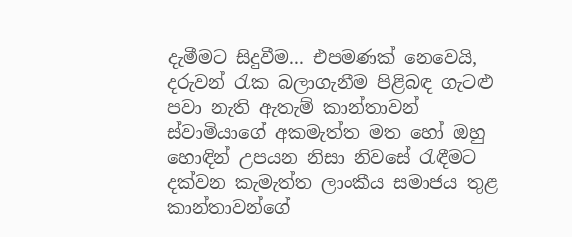දැමීමට සිදුවීම... එපමණක් නෙවෙයි, දරුවන් රැක බලාගැනීම පිළිබඳ ගැටළු  පවා නැති ඇතැම් කාන්තාවන් ස්වාමියාගේ අකමැත්ත මත හෝ ඔහු හොඳින් උපයන නිසා නිවසේ රැඳීමට දක්වන කැමැත්ත ලාංකීය සමාජය තුළ  කාන්තාවන්ගේ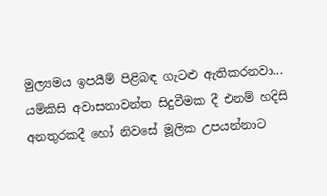මුල්‍යමය ඉපයීම් පිළිබඳ ගැටළු ඇතිකරනවා... යම්කිසි අවාසනාවන්ත සිදුවීමක දී එනම් හදිසි අනතුරකදී හෝ නිවසේ මූලික උපයන්නාට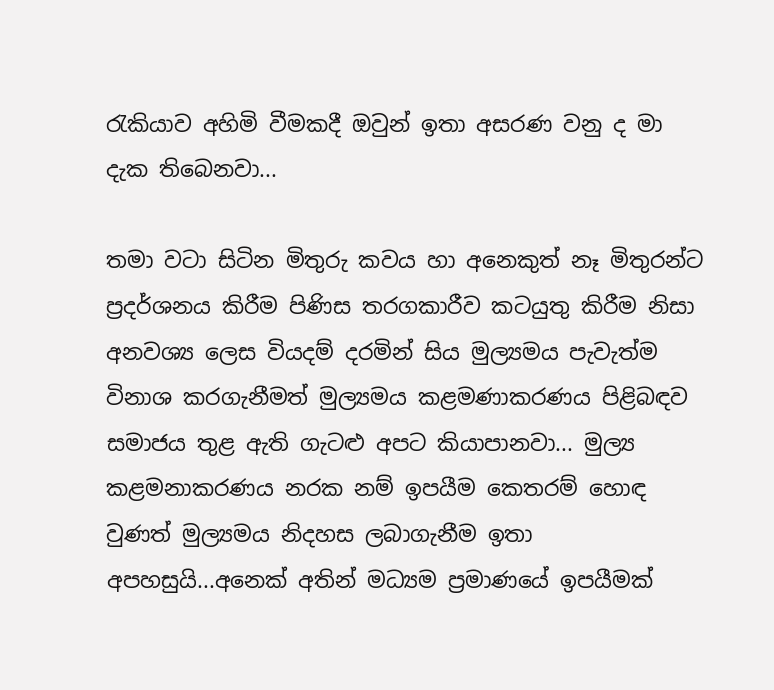රැකියාව අහිමි වීමකදී ඔවුන් ඉතා අසරණ වනු ද මා දැක තිබෙනවා...

තමා වටා සිටින මිතුරු කවය හා අනෙකුත් නෑ මිතුරන්ට ප්‍රදර්ශනය කිරීම පිණිස තරගකාරීව කටයුතු කිරීම නිසා අනවශ්‍ය ලෙස වියදම් දරමින් සිය මුල්‍යමය පැවැත්ම විනාශ කරගැනීමත් මුල්‍යමය කළමණාකරණය පිළිබඳව සමාජය තුළ ඇති ගැටළු අපට කියාපානවා... මුල්‍ය කළමනාකරණය නරක නම් ඉපයීම කෙතරම් හොඳ වුණත් මුල්‍යමය නිදහස ලබාගැනීම ඉතා අපහසුයි...අනෙක් අතින් මධ්‍යම ප්‍රමාණයේ ඉපයීමක්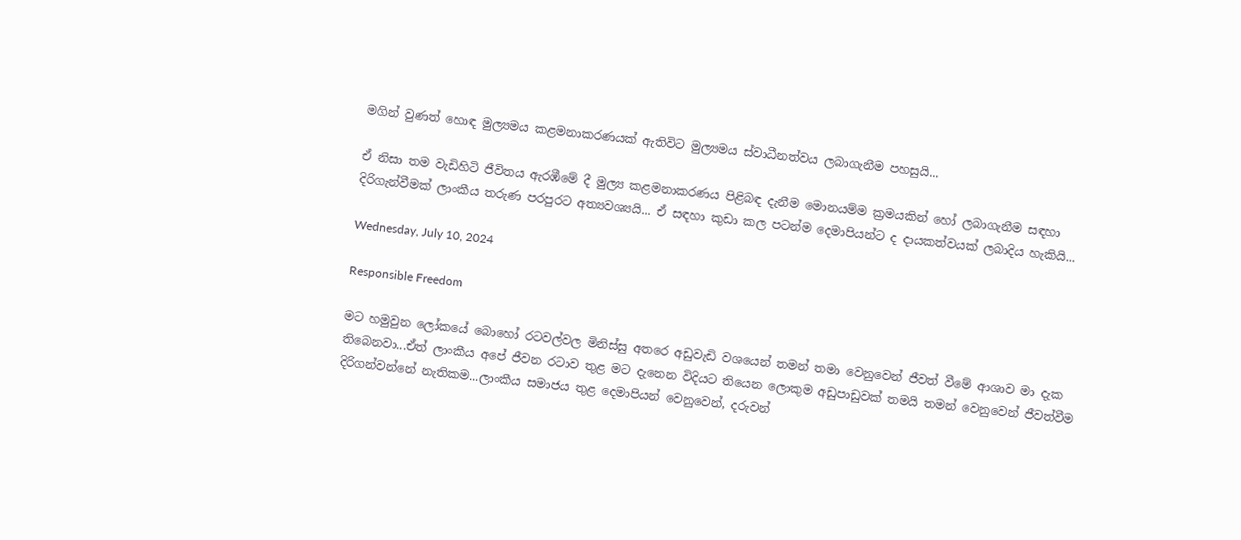මගින් වුණත් හොඳ මුල්‍යමය කළමනාකරණයක් ඇතිවිට මුල්‍යමය ස්වාධීනත්වය ලබාගැනීම පහසුයි...

ඒ නිසා තම වැඩිහිටි ජීවිතය ඇරඹීමේ දී මුල්‍ය කළමනාකරණය පිළිබඳ දැනීම මොනයම්ම ක්‍රමයකින් හෝ ලබාගැනීම සඳහා දිරිගැන්වීමක් ලාංකීය තරුණ පරපුරට අත්‍යවශ්‍යයි... ඒ සඳහා කුඩා කල පටන්ම දෙමාපියන්ට ද දායකත්වයක් ලබාදිය හැකියි...

Wednesday, July 10, 2024

Responsible Freedom

මට හමුවුන ලෝකයේ බොහෝ රටවල්වල මිනිස්සු අතරෙ අඩුවැඩි වශයෙන් තමන් තමා වෙනුවෙන් ජීවත් වීමේ ආශාව මා දැක තිබෙනවා...ඒත් ලාංකීය අපේ ජීවන රටාව තුළ මට දැනෙන විදියට තියෙන ලොකුම අඩුපාඩුවක් තමයි තමන් වෙනුවෙන් ජීවත්වීම දිරිගන්වන්නේ නැතිකම...ලාංකීය සමාජය තුළ දෙමාපියන් වෙනුවෙන්, දරුවන්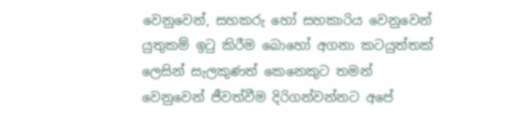වෙනුවෙන්, සහකරු හෝ සහකාරිය වෙනුවෙන් යුතුකම් ඉටු කිරීම බොහෝ අගනා කටයුත්තක් ලෙසින් සැලකුණත් කෙනෙකුට තමන් වෙනුවෙන් ජීවත්වීම දිරිගන්වන්නට අපේ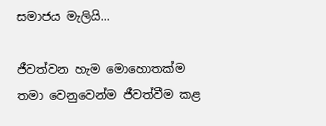සමාජය මැලියි...

ජීවත්වන හැම මොහොතක්ම තමා වෙනුවෙන්ම ජීවත්වීම කළ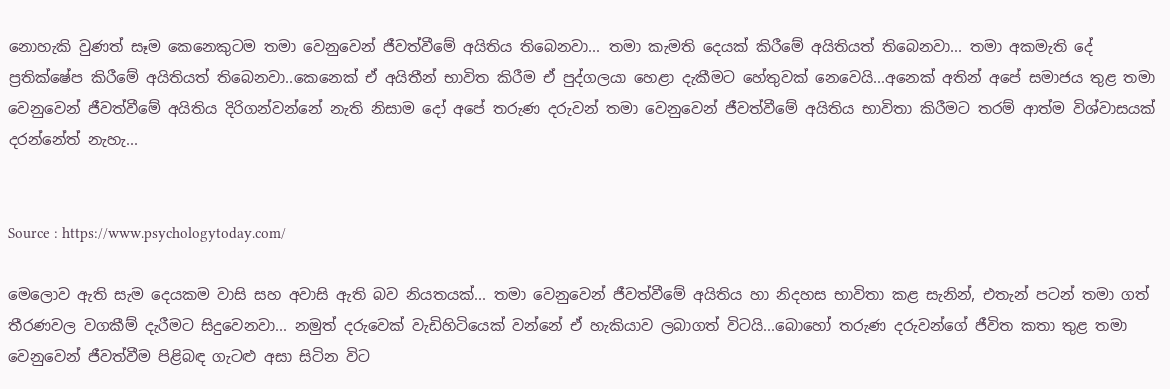නොහැකි වුණත් සෑම කෙනෙකුටම තමා වෙනුවෙන් ජීවත්වීමේ අයිතිය තිබෙනවා... තමා කැමති දෙයක් කිරීමේ අයිතියත් තිබෙනවා... තමා අකමැති දේ ප්‍රතික්ෂේප කිරීමේ අයිතියත් තිබෙනවා..කෙනෙක් ඒ අයිතීන් භාවිත කිරීම ඒ පුද්ගලයා හෙළා දැකීමට හේතුවක් නෙවෙයි...අනෙක් අතින් අපේ සමාජය තුළ තමා වෙනුවෙන් ජීවත්වීමේ අයිතිය දිරිගන්වන්නේ නැති නිසාම දෝ අපේ තරුණ දරුවන් තමා වෙනුවෙන් ජීවත්වීමේ අයිතිය භාවිතා කිරීමට තරම් ආත්ම විශ්වාසයක් දරන්නේත් නැහැ...


Source : https://www.psychologytoday.com/

මෙලොව ඇති සැම දෙයකම වාසි සහ අවාසි ඇති බව නියතයක්... තමා වෙනුවෙන් ජීවත්වීමේ අයිතිය හා නිදහස භාවිතා කළ සැනින්, එතැන් පටන් තමා ගත් තීරණවල වගකීම් දැරීමට සිදුවෙනවා... නමුත් දරුවෙක් වැඩිහිටියෙක් වන්නේ ඒ හැකියාව ලබාගත් විටයි...බොහෝ තරුණ දරුවන්ගේ ජීවිත කතා තුළ තමා වෙනුවෙන් ජීවත්වීම පිළිබඳ ගැටළු අසා සිටින විට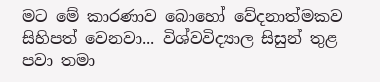මට මේ කාරණාව බොහෝ වේදනාත්මකව සිහිපත් වෙනවා... විශ්වවිද්‍යාල සිසුන් තුළ පවා තමා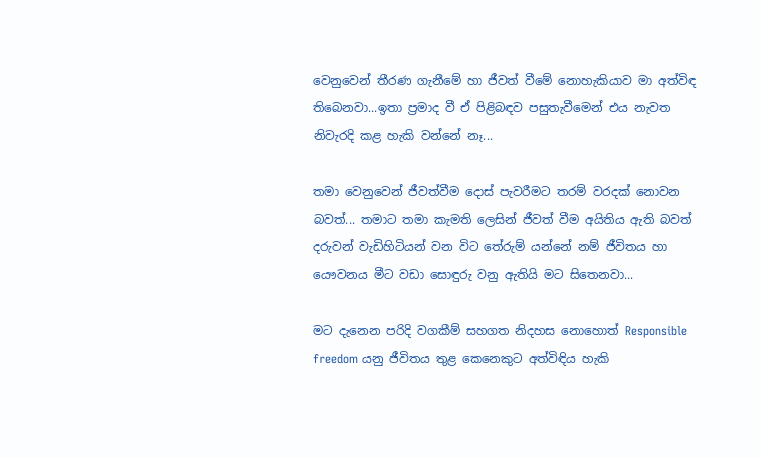වෙනුවෙන් තීරණ ගැනීමේ හා ජීවත් වීමේ නොහැකියාව මා අත්විඳ තිබෙනවා...ඉතා ප්‍රමාද වී ඒ පිළිබඳව පසුතැවීමෙන් එය නැවත නිවැරදි කළ හැකි වන්නේ නෑ...

තමා වෙනුවෙන් ජීවත්වීම දොස් පැවරීමට තරම් වරදක් නොවන බවත්... තමාට තමා කැමති ලෙසින් ජීවත් වීම අයිතිය ඇති බවත් දරුවන් වැඩිහිටියන් වන විට තේරුම් යන්නේ නම් ජීවිතය හා යෞවනය මීට වඩා සොඳුරු වනු ඇතියි මට සිතෙනවා...

මට දැනෙන පරිදි වගකීම් සහගත නිදහස නොහොත් Responsible freedom යනු ජීවිතය තුළ කෙනෙකුට අත්විඳිය හැකි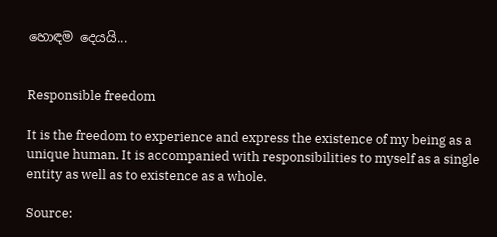හොඳම දෙයයි...


Responsible freedom

It is the freedom to experience and express the existence of my being as a unique human. It is accompanied with responsibilities to myself as a single entity as well as to existence as a whole.

Source: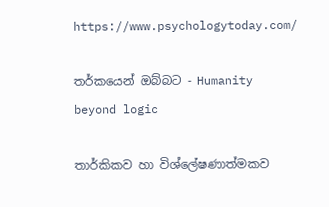https://www.psychologytoday.com/

තර්කයෙන් ඔබ්බට - Humanity beyond logic

තාර්කිකව හා විශ්ලේෂණාත්මකව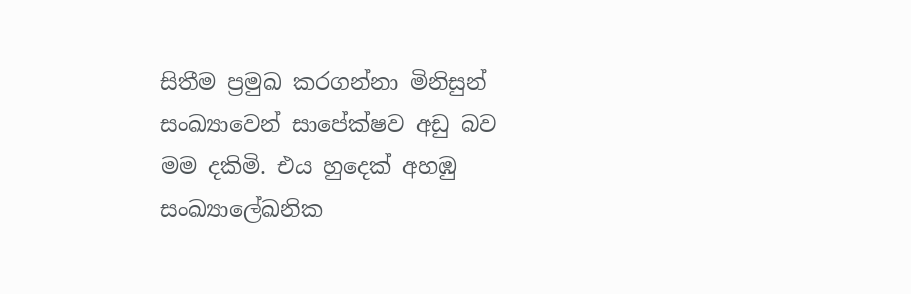සිතීම ප්‍රමුඛ කරගන්නා මිනිසුන් සංඛ්‍යාවෙන් සාපේක්ෂව අඩු බව මම දකිමි. එය හුදෙක් අහඹු සංඛ්‍යාලේඛනික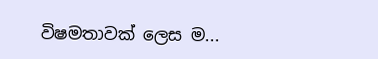විෂමතාවක් ලෙස ම...